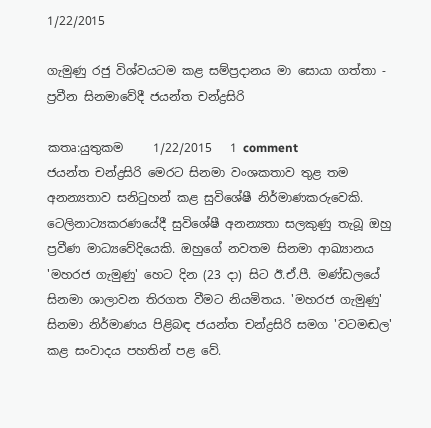1/22/2015

ගැමුණු රජු විශ්වයටම කළ සම්ප්‍රදානය මා සොයා ගත්තා - ප්‍රවීන සිනමාවේදී ජයන්ත චන්ද්‍රසිරි

කතෘ:යුතුකම     1/22/2015   1 comment
ජයන්ත චන්ද්‍රසිරි මෙරට සිනමා වංශකතාව තුළ තම අනන්‍යතාව සනිටුහන් කළ සුවිශේෂී නිර්මාණකරුවෙකි. ටෙලිනාට්‍යකරණයේදී සුවිශේෂී අනන්‍යතා සලකුණු තැබූ ඔහු ප්‍රවීණ මාධ්‍යවේදියෙකි. ඔහුගේ නවතම සිනමා ආඛ්‍යානය 'මහරජ ගැමුණු' හෙට දින (23 දා) සිට ඊ.ඒ.පී. මණ්‌ඩලයේ සිනමා ශාලාවන තිරගත වීමට නියමිතය. 'මහරජ ගැමුණු' සිනමා නිර්මාණය පිළිබඳ ජයන්ත චන්ද්‍රසිරි සමග 'වටමඬල' කළ සංවාදය පහතින් පළ වේ.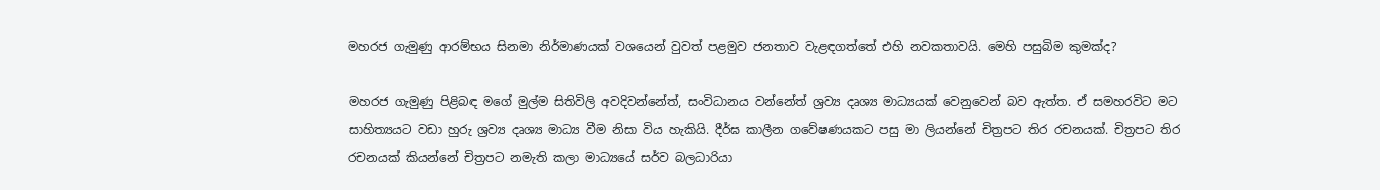මහරජ ගැමුණු ආරම්භය සිනමා නිර්මාණයක්‌ වශයෙන් වුවත් පළමුව ජනතාව වැළඳගත්තේ එහි නවකතාවයි. මෙහි පසුබිම කුමක්‌ද?

මහරජ ගැමුණු පිළිබඳ මගේ මුල්ම සිතිවිලි අවදිවන්නේත්, සංවිධානය වන්නේත් ශ්‍රව්‍ය දෘශ්‍ය මාධ්‍යයක්‌ වෙනුවෙන් බව ඇත්ත. ඒ සමහරවිට මට සාහිත්‍යයට වඩා හුරු ශ්‍රව්‍ය දෘශ්‍ය මාධ්‍ය වීම නිසා විය හැකියි. දීර්ඝ කාලීන ගවේෂණයකට පසු මා ලියන්නේ චිත්‍රපට තිර රචනයක්‌. චිත්‍රපට තිර රචනයක්‌ කියන්නේ චිත්‍රපට නමැති කලා මාධ්‍යයේ සර්ව බලධාරියා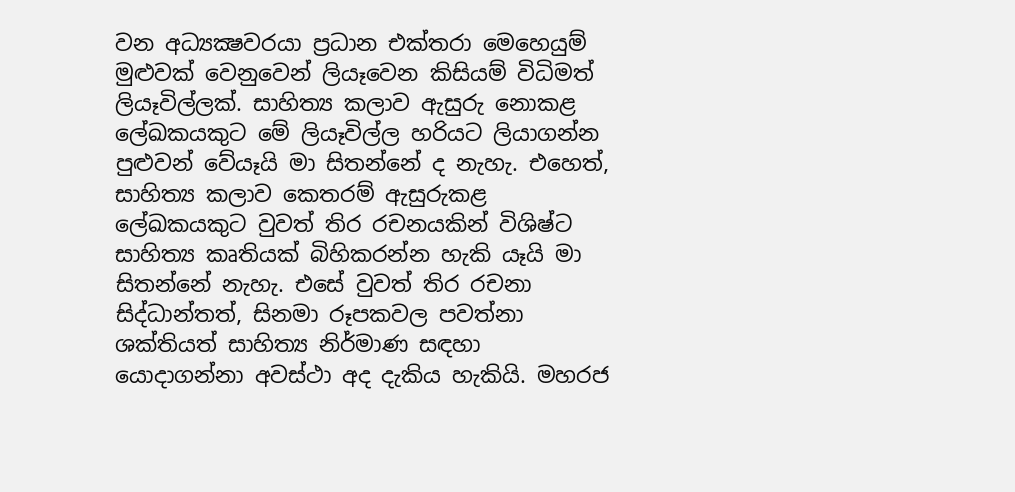වන අධ්‍යක්‍ෂවරයා ප්‍රධාන එක්‌තරා මෙහෙයුම් මුළුවක්‌ වෙනුවෙන් ලියෑවෙන කිසියම් විධිමත් ලියෑවිල්ලක්‌. සාහිත්‍ය කලාව ඇසුරු නොකළ ලේඛකයකුට මේ ලියෑවිල්ල හරියට ලියාගන්න පුළුවන් වේයෑයි මා සිතන්නේ ද නැහැ. එහෙත්, සාහිත්‍ය කලාව කෙතරම් ඇසුරුකළ ලේඛකයකුට වුවත් තිර රචනයකින් විශිෂ්ට සාහිත්‍ය කෘතියක්‌ බිහිකරන්න හැකි යෑයි මා සිතන්නේ නැහැ. එසේ වුවත් තිර රචනා සිද්ධාන්තත්, සිනමා රූපකවල පවත්නා ශක්‌තියත් සාහිත්‍ය නිර්මාණ සඳහා යොදාගන්නා අවස්‌ථා අද දැකිය හැකියි. මහරජ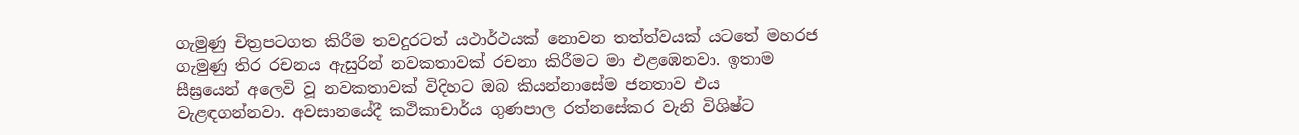ගැමුණු චිත්‍රපටගත කිරීම තවදුරටත් යථාර්ථයක්‌ නොවන තත්ත්වයක්‌ යටතේ මහරජ ගැමුණු තිර රචනය ඇසුරින් නවකතාවක්‌ රචනා කිරීමට මා එළඹෙනවා. ඉතාම සීඝ්‍රයෙන් අලෙවි වූ නවකතාවක්‌ විදිහට ඔබ කියන්නාසේම ජනතාව එය වැළඳගන්නවා. අවසානයේදී කථිකාචාර්ය ගුණපාල රත්නසේකර වැනි විශිෂ්ට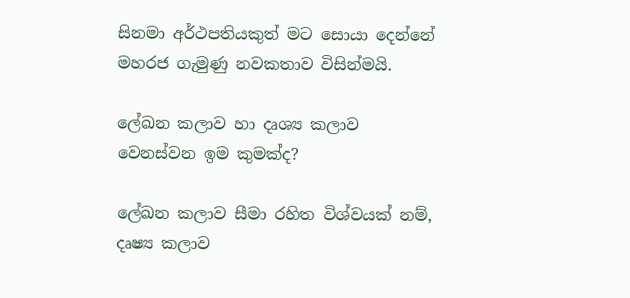සිනමා අර්ථපතියකුත් මට සොයා දෙන්නේ මහරජ ගැමුණු නවකතාව විසින්මයි.

ලේඛන කලාව හා දෘශ්‍ය කලාව වෙනස්‌වන ඉම කුමක්‌ද?

ලේඛන කලාව සීමා රහිත විශ්වයක්‌ නම්, දෘෂ්‍ය කලාව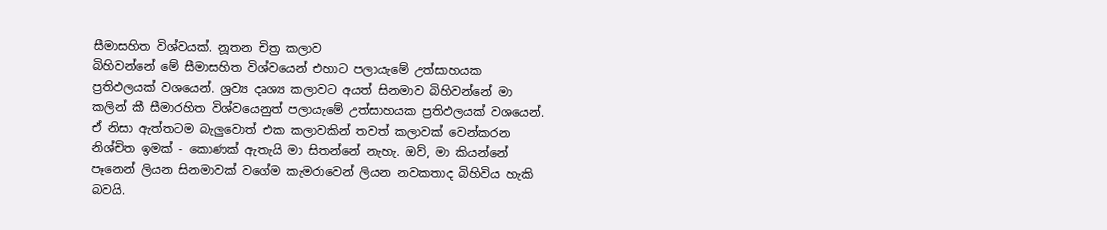සීමාසහිත විශ්වයක්‌. නූතන චිත්‍ර කලාව
බිහිවන්නේ මේ සීමාසහිත විශ්වයෙන් එහාට පලායැමේ උත්සාහයක ප්‍රතිඵලයක්‌ වශයෙන්. ශ්‍රව්‍ය දෘශ්‍ය කලාවට අයත් සිනමාව බිහිවන්නේ මා කලින් කී සීමාරහිත විශ්වයෙනුත් පලායැමේ උත්සාහයක ප්‍රතිඵලයක්‌ වශයෙන්. ඒ නිසා ඇත්තටම බැලුවොත් එක කලාවකින් තවත් කලාවක්‌ වෙන්කරන නිශ්චිත ඉමක්‌ - කොණක්‌ ඇතැයි මා සිතන්නේ නැහැ. ඔව්, මා කියන්නේ පෑනෙන් ලියන සිනමාවක්‌ වගේම කැමරාවෙන් ලියන නවකතාද බිහිවිය හැකි බවයි.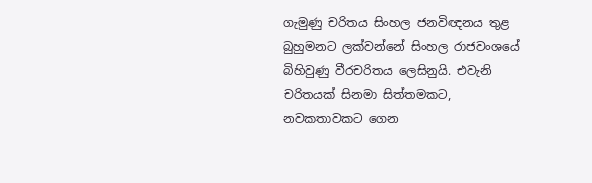ගැමුණු චරිතය සිංහල ජනවිඥනය තුළ බුහුමනට ලක්‌වන්නේ සිංහල රාජවංශයේ බිහිවුණු වීරචරිතය ලෙසිනුයි. එවැනි චරිතයක්‌ සිනමා සිත්තමකට, නවකතාවකට ගෙන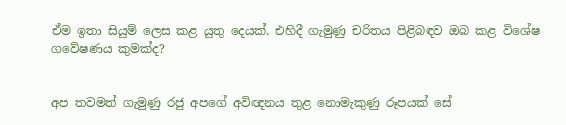ඒම ඉතා සියුම් ලෙස කළ යුතු දෙයක්‌. එහිදී ගැමුණු චරිතය පිළිබඳව ඔබ කළ විශේෂ ගවේෂණය කුමක්‌ද?


අප තවමත් ගැමුණු රජු අපගේ අවිඥනය තුළ නොමැකුණු රූපයක්‌ සේ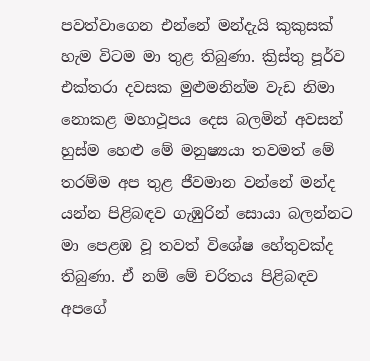පවත්වාගෙන එන්නේ මන්දැයි කුකුසක්‌ හැම විටම මා තුළ තිබුණා. ක්‍රිස්‌තු පූර්ව එක්‌තරා දවසක මුළුමනින්ම වැඩ නිමා නොකළ මහාථූපය දෙස බලමින් අවසන් හුස්‌ම හෙළු මේ මනුෂ්‍යයා තවමත් මේ තරම්ම අප තුළ ජීවමාන වන්නේ මන්ද යන්න පිළිබඳව ගැඹුරින් සොයා බලන්නට මා පෙළඹ වූ තවත් විශේෂ හේතුවක්‌ද තිබුණා. ඒ නම් මේ චරිතය පිළිබඳව අපගේ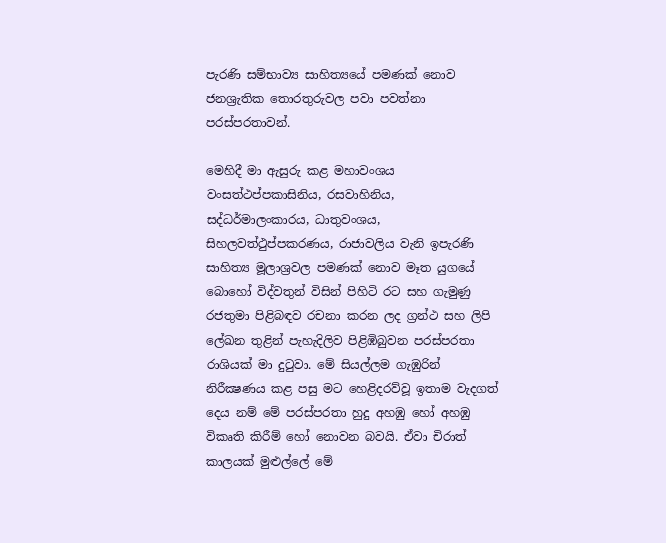පැරණි සම්භාව්‍ය සාහිත්‍යයේ පමණක්‌ නොව ජනශ්‍රැතික තොරතුරුවල පවා පවත්නා පරස්‌පරතාවන්.

මෙහිදී මා ඇසුරු කළ මහාවංශය වංසත්ථප්පකාසිනිය, රසවාහිනිය, සද්ධර්මාලංකාරය, ධාතුවංශය, සිහලවත්ථුප්පකරණය, රාජාවලිය වැනි ඉපැරණි සාහිත්‍ය මූලාශ්‍රවල පමණක්‌ නොව මෑත යුගයේ බොහෝ විද්වතුන් විසින් පිහිටි රට සහ ගැමුණු රජතුමා පිළිබඳව රචනා කරන ලද ග්‍රන්ථ සහ ලිපි ලේඛන තුළින් පැහැදිලිව පිළිඹිබුවන පරස්‌පරතා රාශියක්‌ මා දුටුවා. මේ සියල්ලම ගැඹුරින් නිරීක්‍ෂණය කළ පසු මට හෙළිදරව්වූ ඉතාම වැදගත් දෙය නම් මේ පරස්‌පරතා හුදු අහඹු හෝ අහඹු විකෘති කිරීම් හෝ නොවන බවයි. ඒවා චිරාත් කාලයක්‌ මුළුල්ලේ මේ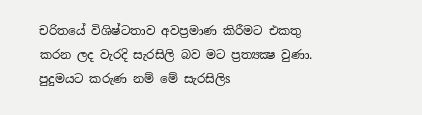චරිතයේ විශිෂ්ටතාව අවප්‍රමාණ කිරීමට එකතු කරන ලද වැරදි සැරසිලි බව මට ප්‍රත්‍යක්‍ෂ වුණා. පුදුමයට කරුණ නම් මේ සැරසිලිs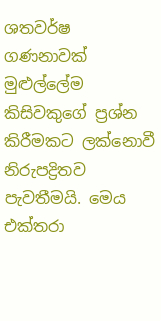ශතවර්ෂ ගණනාවක්‌ මුළුල්ලේම කිසිවකුගේ ප්‍රශ්න කිරීමකට ලක්‌නොවී නිරුපද්‍රිතව පැවතීමයි. මෙය එක්‌තරා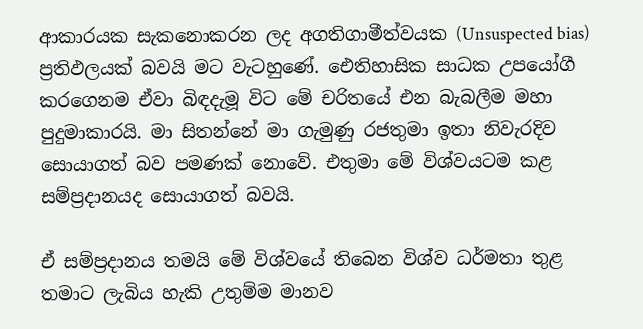ආකාරයක සැකනොකරන ලද අගතිගාමීත්වයක (Unsuspected bias) ප්‍රතිඵලයක්‌ බවයි මට වැටහුණේ. ඓතිහාසික සාධක උපයෝගී කරගෙනම ඒවා බිඳදැමූ විට මේ චරිතයේ එන බැබලීම මහා පුදුමාකාරයි. මා සිතන්නේ මා ගැමුණු රජතුමා ඉතා නිවැරදිව සොයාගත් බව පමණක්‌ නොවේ. එතුමා මේ විශ්වයටම කළ සම්ප්‍රදානයද සොයාගත් බවයි.

ඒ සම්ප්‍රදානය තමයි මේ විශ්වයේ තිබෙන විශ්ව ධර්මතා තුළ තමාට ලැබිය හැකි උතුම්ම මානව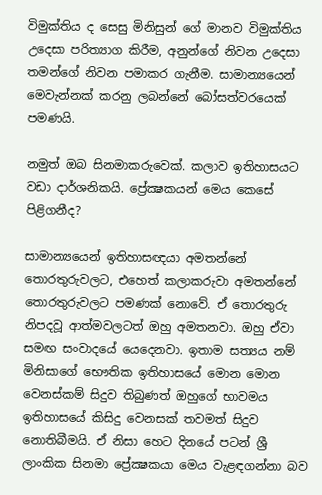විමුක්‌තිය ද සෙසු මිනිසුන් ගේ මානව විමුක්‌තිය උදෙසා පරිත්‍යාග කිරීම, අනුන්ගේ නිවන උදෙසා තමන්ගේ නිවන පමාකර ගැනීම. සාමාන්‍යයෙන් මෙවැන්නක්‌ කරනු ලබන්නේ බෝසත්වරයෙක්‌ පමණයි.

නමුත් ඔබ සිනමාකරුවෙක්‌. කලාව ඉතිහාසයට වඩා දාර්ශනිකයි. ප්‍රේක්‍ෂකයන් මෙය කෙසේ පිළිගනීද?

සාමාන්‍යයෙන් ඉතිහාසඥයා අමතන්නේ තොරතුරුවලට, එහෙත් කලාකරුවා අමතන්නේ තොරතුරුවලට පමණක්‌ නොවේ. ඒ තොරතුරු නිපදවූ ආත්මවලටත් ඔහු අමතනවා. ඔහු ඒවා සමඟ සංවාදයේ යෙදෙනවා. ඉතාම සත්‍යය නම් මිනිසාගේ භෞතික ඉතිහාසයේ මොන මොන වෙනස්‌කම් සිදුව තිබුණත් ඔහුගේ භාවමය ඉතිහාසයේ කිසිදු වෙනසක්‌ තවමත් සිදුව නොතිබීමයි. ඒ නිසා හෙට දිනයේ පටන් ශ්‍රී ලාංකික සිනමා ප්‍රේක්‍ෂකයා මෙය වැළඳගන්නා බව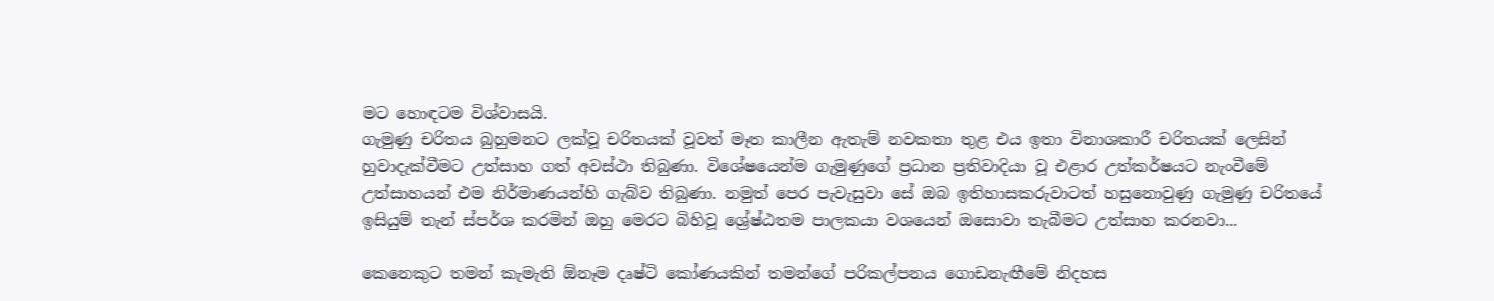මට හොඳටම විශ්වාසයි.
ගැමුණු චරිතය බුහුමනට ලක්‌වූ චරිතයක්‌ වූවත් මෑත කාලීන ඇතැම් නවකතා තුළ එය ඉතා විනාශකාරී චරිතයක්‌ ලෙසින් හුවාදැක්‌වීමට උත්සාහ ගත් අවස්‌ථා තිබුණා. විශේෂයෙන්ම ගැමුණුගේ ප්‍රධාන ප්‍රතිවාදියා වූ එළාර උත්කර්ෂයට නැංවීමේ උත්සාහයන් එම නිර්මාණයන්හි ගැබ්ව තිබුණා. නමුත් පෙර පැවැසුවා සේ ඔබ ඉතිහාසකරුවාටත් හසුනොවුණු ගැමුණු චරිතයේ ඉසියුම් තැන් ස්‌පර්ශ කරමින් ඔහු මෙරට බිහිවූ ශ්‍රේෂ්ඨතම පාලකයා වශයෙන් ඔසොවා තැබීමට උත්සාහ කරනවා...

කෙනෙකුට තමන් කැමැති ඕනෑම දෘෂ්ටි කෝණයකින් තමන්ගේ පරිකල්පනය ගොඩනැඟීමේ නිදහස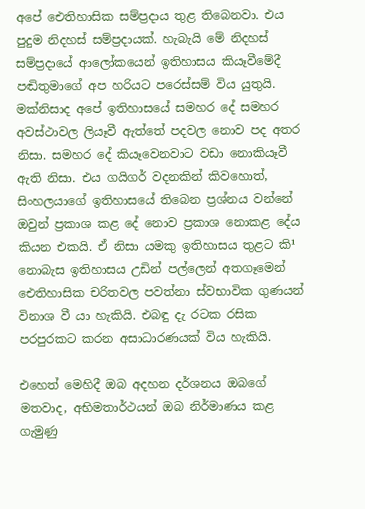අපේ ඓතිහාසික සම්ප්‍රදාය තුළ තිබෙනවා. එය පුදුම නිදහස්‌ සම්ප්‍රදායක්‌. හැබැයි මේ නිදහස්‌ සම්ප්‍රදායේ ආලෝකයෙන් ඉතිහාසය කියෑවීමේදී
පඬිතුමාගේ අප හරියට පරෙස්‌සම් විය යුතුයි. මක්‌නිසාද අපේ ඉතිහාසයේ සමහර දේ සමහර අවස්‌ථාවල ලියෑවී ඇත්තේ පදවල නොව පද අතර නිසා. සමහර දේ කියෑවෙනවාට වඩා නොකියෑවී ඇති නිසා. එය ගයිගර් වදනකින් කිවහොත්, සිංහලයාගේ ඉතිහාසයේ තිබෙන ප්‍රශ්නය වන්නේ ඔවුන් ප්‍රකාශ කළ දේ නොව ප්‍රකාශ නොකළ දේය කියන එකයි. ඒ නිසා යමකු ඉතිහාසය තුළට කි¹ නොබැස ඉතිහාසය උඩින් පල්ලෙන් අතගෑමෙන් ඓතිහාසික චරිතවල පවත්නා ස්‌වභාවික ගුණයන් විනාශ වී යා හැකියි. එබඳු දැ රටක රසික පරපුරකට කරන අසාධාරණයක්‌ විය හැකියි.

එහෙත් මෙහිදී ඔබ අදහන දර්ශනය ඔබගේ මතවාද, අභිමතාර්ථයන් ඔබ නිර්මාණය කළ ගැමුණු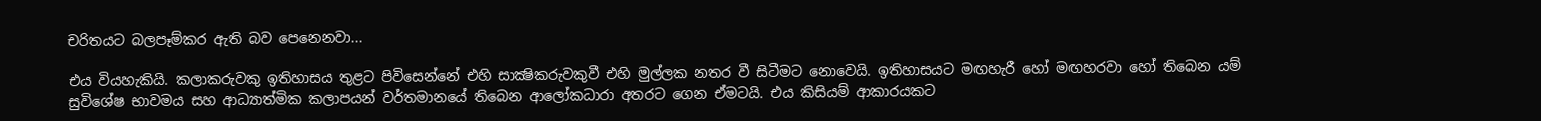චරිතයට බලපෑම්කර ඇති බව පෙනෙනවා...

එය වියහැකියි. කලාකරුවකු ඉතිහාසය තුළට පිවිසෙන්නේ එහි සාක්‍ෂිකරුවකුවී එහි මුල්ලක නතර වී සිටීමට නොවෙයි. ඉතිහාසයට මඟහැරී හෝ මඟහරවා හෝ තිබෙන යම් සුවිශේෂ භාවමය සහ ආධ්‍යාත්මික කලාපයන් වර්තමානයේ තිබෙන ආලෝකධාරා අතරට ගෙන ඒමටයි. එය කිසියම් ආකාරයකට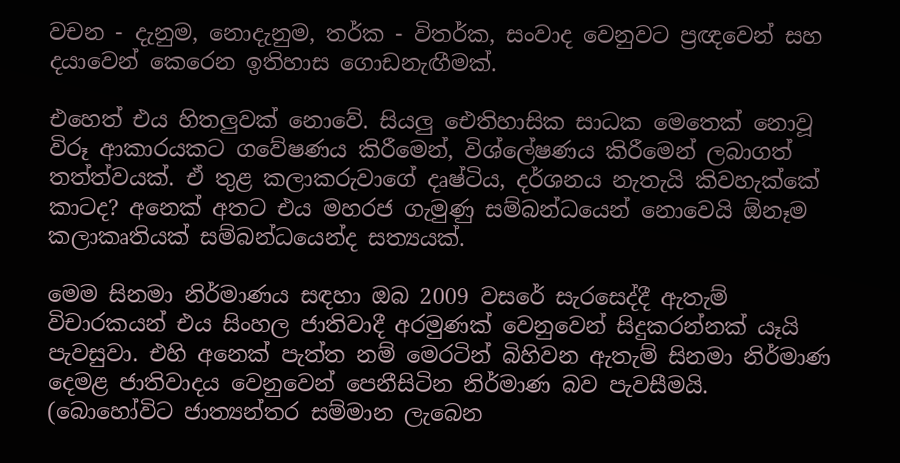වචන - දැනුම, නොදැනුම, තර්ක - විතර්ක, සංවාද වෙනුවට ප්‍රඥවෙන් සහ දයාවෙන් කෙරෙන ඉතිහාස ගොඩනැඟීමක්‌.

එහෙත් එය හිතලුවක්‌ නොවේ. සියලු ඓතිහාසික සාධක මෙතෙක්‌ නොවූ විරූ ආකාරයකට ගවේෂණය කිරීමෙන්, විශ්ලේෂණය කිරීමෙන් ලබාගත් තත්ත්වයක්‌. ඒ තුළ කලාකරුවාගේ දෘෂ්ටිය, දර්ශනය නැතැයි කිවහැක්‌කේ කාටද? අනෙක්‌ අතට එය මහරජ ගැමුණු සම්බන්ධයෙන් නොවෙයි ඕනෑම කලාකෘතියක්‌ සම්බන්ධයෙන්ද සත්‍යයක්‌.

මෙම සිනමා නිර්මාණය සඳහා ඔබ 2009 වසරේ සැරසෙද්දී ඇතැම් විචාරකයන් එය සිංහල ජාතිවාදී අරමුණක්‌ වෙනුවෙන් සිදුකරන්නක්‌ යෑයි පැවසුවා. එහි අනෙක්‌ පැත්ත නම් මෙරටින් බිහිවන ඇතැම් සිනමා නිර්මාණ දෙමළ ජාතිවාදය වෙනුවෙන් පෙනීසිටින නිර්මාණ බව පැවසීමයි. (බොහෝවිට ජාත්‍යන්තර සම්මාන ලැබෙන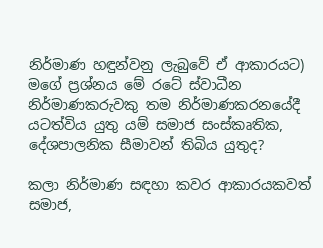නිර්මාණ හඳුන්වනු ලැබුවේ ඒ ආකාරයට) මගේ ප්‍රශ්නය මේ රටේ ස්‌වාධීන නිර්මාණකරුවකු තම නිර්මාණකරනයේදී යටත්විය යුතු යම් සමාජ සංස්‌කෘතික, දේශපාලනික සීමාවන් තිබිය යුතුද?

කලා නිර්මාණ සඳහා කවර ආකාරයකවත් සමාජ,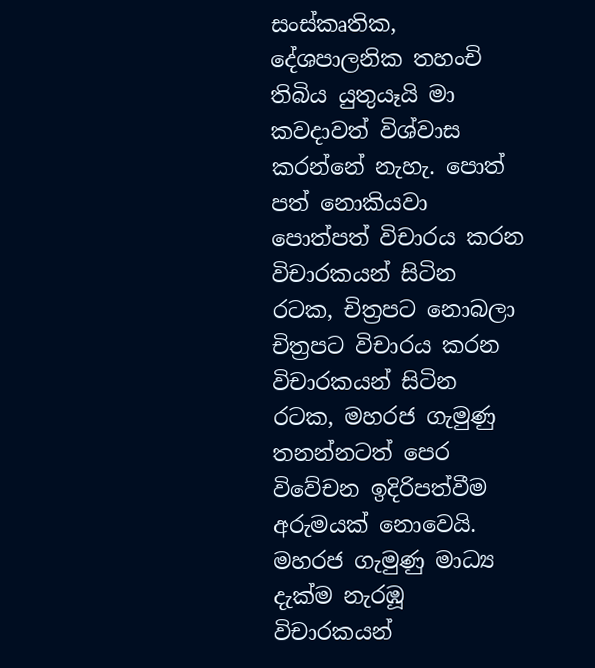සංස්‌කෘතික, දේශපාලනික තහංචි තිබිය යුතුයෑයි මා කවදාවත් විශ්වාස කරන්නේ නැහැ. පොත් පත් නොකියවා පොත්පත් විචාරය කරන විචාරකයන් සිටින රටක, චිත්‍රපට නොබලා චිත්‍රපට විචාරය කරන විචාරකයන් සිටින රටක, මහරජ ගැමුණු තනන්නටත් පෙර විවේචන ඉදිරිපත්වීම අරුමයක්‌ නොවෙයි. මහරජ ගැමුණු මාධ්‍ය දැක්‌ම නැරඹූ විචාරකයන්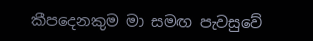කීපදෙනකුම මා සමඟ පැවසුවේ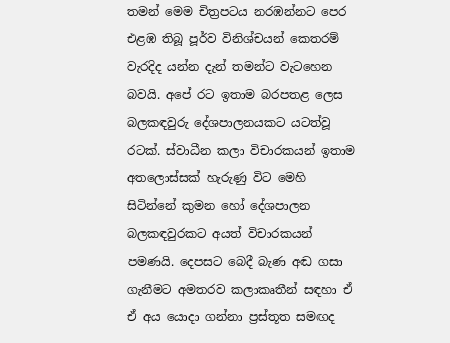තමන් මෙම චිත්‍රපටය නරඹන්නට පෙර එළඹ තිබූ පූර්ව විනිශ්චයන් කෙතරම් වැරදිද යන්න දැන් තමන්ට වැටහෙන බවයි. අපේ රට ඉතාම බරපතළ ලෙස බලකඳවුරු දේශපාලනයකට යටත්වූ රටක්‌. ස්‌වාධීන කලා විචාරකයන් ඉතාම අතලොස්‌සක්‌ හැරුණු විට මෙහි සිටින්නේ කුමන හෝ දේශපාලන බලකඳවුරකට අයත් විචාරකයන් පමණයි. දෙපසට බෙදී බැණ අඬ ගසා ගැනීමට අමතරව කලාකෘතීන් සඳහා ඒ ඒ අය යොදා ගන්නා ප්‍රස්‌තූත සමඟද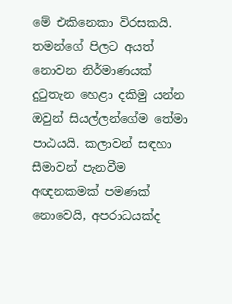මේ එකිනෙකා විරසකයි. තමන්ගේ පිලට අයත් නොවන නිර්මාණයක්‌ දුටුතැන හෙළා දකිමු යන්න ඔවුන් සියල්ලන්ගේම තේමා පාඨයයි. කලාවන් සඳහා සීමාවන් පැනවීම අඥනකමක්‌ පමණක්‌ නොවෙයි, අපරාධයක්‌ද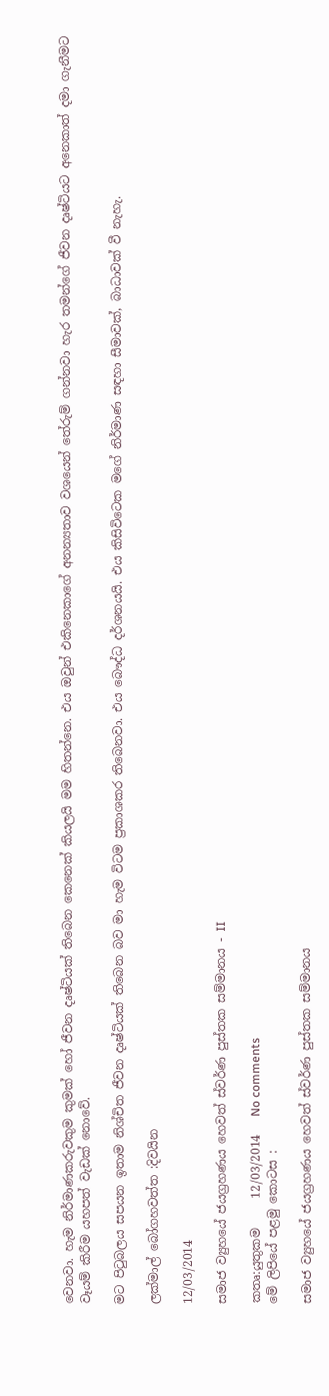වෙනවා. හැම නිර්මාණකරුවකුම කුමක්‌ හෝ ජීවන දෘෂ්ටියක්‌ තිබෙන කෙනෙක්‌ කියලයි මම හිතන්නෙ. එය ඔවුන් එකිනෙකාගේ අනන්‍යතාව වශයෙන් තේරුම් ගන්නවා හැර තමන්ගේ ජීවන දෘෂ්ටියට අනෙකාත් දමා ගැනීමට වෑයම් කිරීම යහපත් වැඩක්‌ නොවේ.

මට පිටුබලය සපයන ඉතාම නිශ්චිත ජීවන දෘෂ්ටියක්‌ තිබෙන බව මා හැම විටම ප්‍රකාශකර තිබෙනවා. එය බෞද්ධ දර්ශනයයි. එය කිසිවිටෙක මගේ නිර්මාණ සඳහා සීමාවක්‌, බාධාවක්‌ වී නැහැ.

ලක්‌මාල් බෝගහවත්ත :දිවයින

12/03/2014

සමාජ ව්‍යුහයේ ජයග්‍රහණය හෙවත් ස්‌වර්ණ පුස්‌තක සම්මානය - II

කතෘ:යුතුකම     12/03/2014   No comments
මේ ලිපියේ පළමු කොටස :

සමාජ ව්‍යුහයේ ජයග්‍රහණය හෙවත් ස්‌වර්ණ පුස්‌තක සම්මානය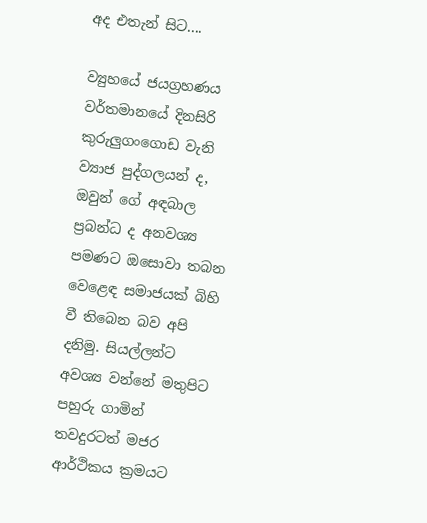අද එතැන් සිට....

ව්‍යුහයේ ජයග්‍රහණය
වර්තමානයේ දිනසිරි කුරුලුගංගොඩ වැනි ව්‍යාජ පුද්ගලයන් ද, ඔවුන් ගේ අඳබාල ප්‍රබන්ධ ද අනවශ්‍ය පමණට ඔසොවා තබන වෙළෙඳ සමාජයක්‌ බිහි වී තිබෙන බව අපි දනිමු. සියල්ලන්ට අවශ්‍ය වන්නේ මතුපිට පහුරු ගාමින් තවදුරටත් මජර ආර්ථිකය ක්‍රමයට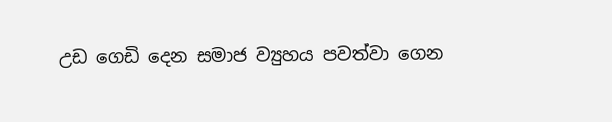උඩ ගෙඩි දෙන සමාජ ව්‍යුහය පවත්වා ගෙන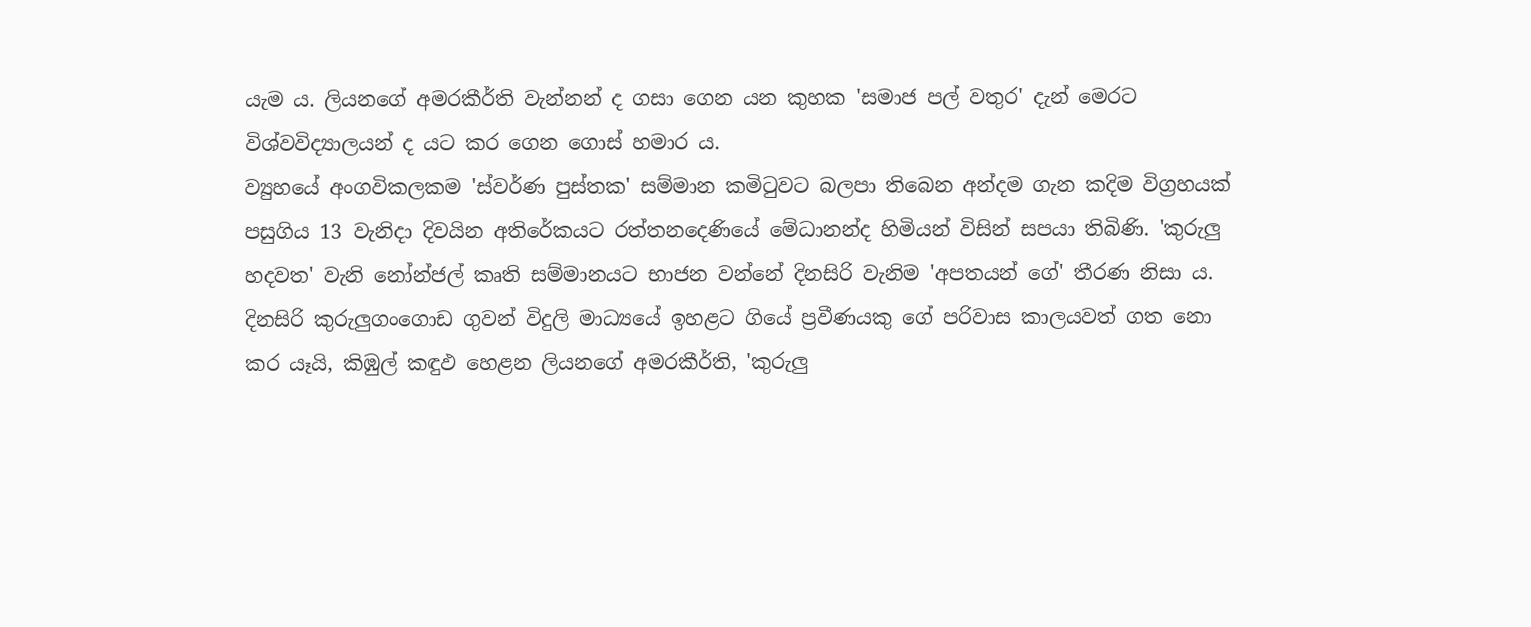යැම ය. ලියනගේ අමරකීර්ති වැන්නන් ද ගසා ගෙන යන කුහක 'සමාජ පල් වතුර' දැන් මෙරට විශ්වවිද්‍යාලයන් ද යට කර ගෙන ගොස්‌ හමාර ය.
ව්‍යුහයේ අංගවිකලකම 'ස්‌වර්ණ පුස්‌තක' සම්මාන කමිටුවට බලපා තිබෙන අන්දම ගැන කදිම විග්‍රහයක්‌ පසුගිය 13 වැනිදා දිවයින අතිරේකයට රත්තනදෙණියේ මේධානන්ද හිමියන් විසින් සපයා තිබිණි. 'කුරුලු හදවත' වැනි නෝන්ජල් කෘති සම්මානයට භාජන වන්නේ දිනසිරි වැනිම 'අපතයන් ගේ' තීරණ නිසා ය.
දිනසිරි කුරුලුගංගොඩ ගුවන් විදුලි මාධ්‍යයේ ඉහළට ගියේ ප්‍රවීණයකු ගේ පරිවාස කාලයවත් ගත නො කර යෑයි, කිඹුල් කඳුඵ හෙළන ලියනගේ අමරකීර්ති, 'කුරුලු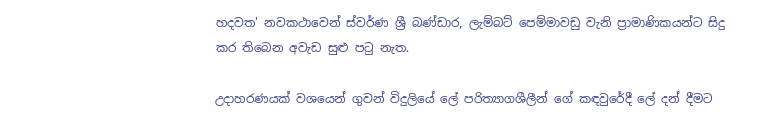හදවත' නවකථාවෙන් ස්‌වර්ණ ශ්‍රී බණ්‌ඩාර, ලැම්බට්‌ පෙම්මාවඩු වැනි ප්‍රාමාණිකයන්ට සිදු කර තිබෙන අවැඩ සුළු පටු නැත.

උදාහරණයක්‌ වශයෙන් ගුවන් විදුලියේ ලේ පරිත්‍යාගශීලීන් ගේ කඳවුරේදී ලේ දන් දීමට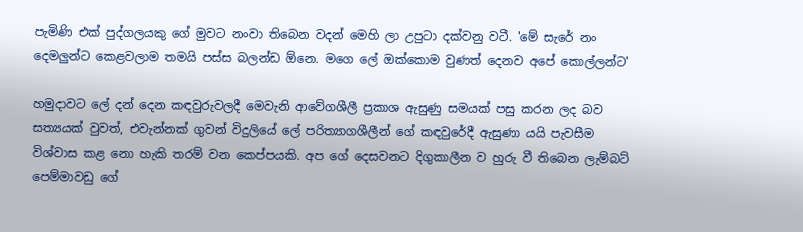පැමිණි එක්‌ පුද්ගලයකු ගේ මුවට නංවා තිබෙන වදන් මෙහි ලා උපුටා දක්‌වනු වටී. 'මේ සැරේ නං දෙමලුන්ට කෙළවලාම තමයි පස්‌ස බලන්ඩ ඕනෙ. මගෙ ලේ ඔක්‌කොම වුණත් දෙනව අපේ කොල්ලන්ට'

හමුදාවට ලේ දන් දෙන කඳවුරුවලදී මෙවැනි ආවේගශීලී ප්‍රකාශ ඇසුණු සමයක්‌ පසු කරන ලද බව සත්‍යයක්‌ වුවත්, එවැන්නක්‌ ගුවන් විදුලියේ ලේ පරිත්‍යාගශීලීන් ගේ කඳවුරේදී ඇසුණා යයි පැවසීම විශ්වාස කළ නො හැකි තරම් වන කෙප්පයකි. අප ගේ දෙසවනට දිගුකාලීන ව හුරු වී තිබෙන ලැම්බට්‌ පෙම්මාවඩු ගේ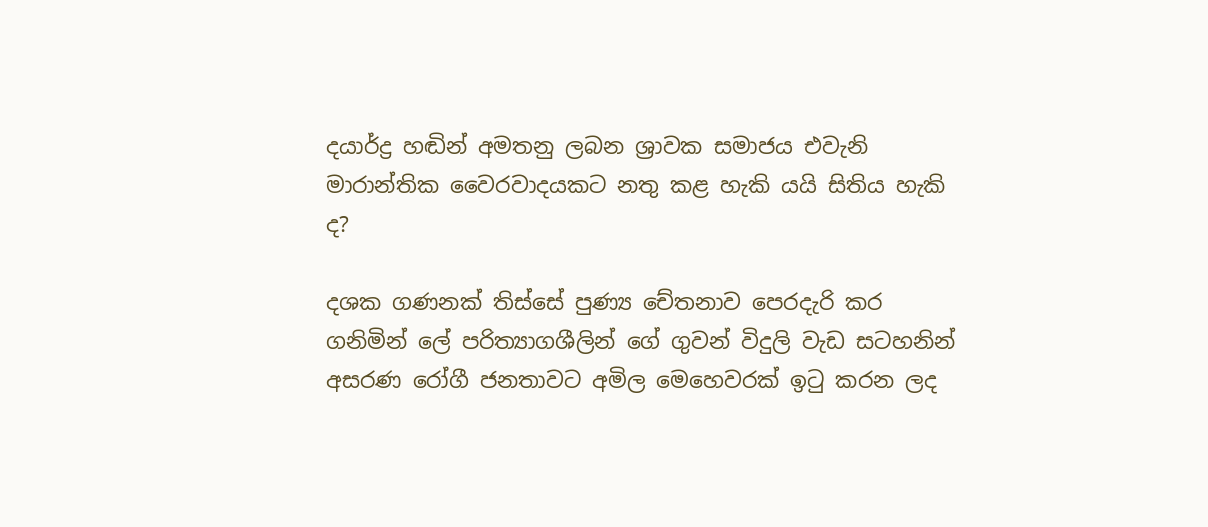දයාර්ද්‍ර හඬින් අමතනු ලබන ශ්‍රාවක සමාජය එවැනි මාරාන්තික වෛරවාදයකට නතු කළ හැකි යයි සිතිය හැකි ද?

දශක ගණනක්‌ තිස්‌සේ පුණ්‍ය චේතනාව පෙරදැරි කර ගනිමින් ලේ පරිත්‍යාගශීලින් ගේ ගුවන් විදුලි වැඩ සටහනින් අසරණ රෝගී ජනතාවට අමිල මෙහෙවරක්‌ ඉටු කරන ලද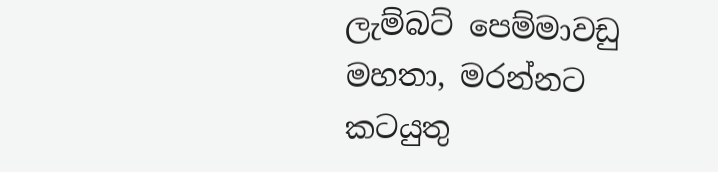ලැම්බට්‌ පෙම්මාවඩු මහතා, මරන්නට කටයුතු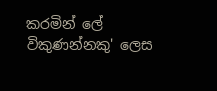කරමින් ලේ විකුණන්නකු' ලෙස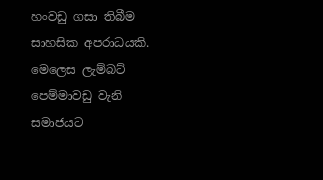හංවඩු ගසා තිබීම සාහසික අපරාධයකි. මෙලෙස ලැම්බට්‌ පෙම්මාවඩු වැනි සමාජයට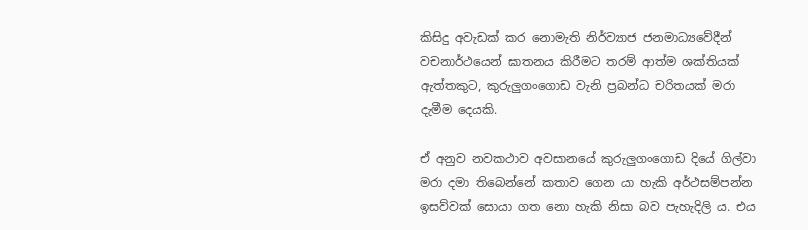කිසිදු අවැඩක්‌ කර නොමැති නිර්ව්‍යාජ ජනමාධ්‍යවේදීන් වචනාර්ථයෙන් ඝාතනය කිරීමට තරම් ආත්ම ශක්‌තියක්‌ ඇත්තකුට, කුරුලුගංගොඩ වැනි ප්‍රබන්ධ චරිතයක්‌ මරා දැමීම දෙයකි.

ඒ අනුව නවකථාව අවසානයේ කුරුලුගංගොඩ දියේ ගිල්වා මරා දමා තිබෙන්නේ කතාව ගෙන යා හැකි අර්ථසම්පන්න ඉසව්වක්‌ සොයා ගත නො හැකි නිසා බව පැහැදිලි ය. එය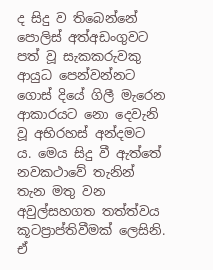ද සිදු ව තිබෙන්නේ පොලිස්‌ අත්අඩංගුවට පත් වූ සැකකරුවකු ආයුධ පෙන්වන්නට ගොස්‌ දියේ ගිලී මැරෙන ආකාරයට නො දෙවැනි වූ අභිරහස්‌ අන්දමට ය. මෙය සිදු වී ඇත්තේ නවකථාවේ තැනින් තැන මතු වන අවුල්සහගත තත්ත්වය කූටප්‍රාප්තිවීමක්‌ ලෙසිනි. ඒ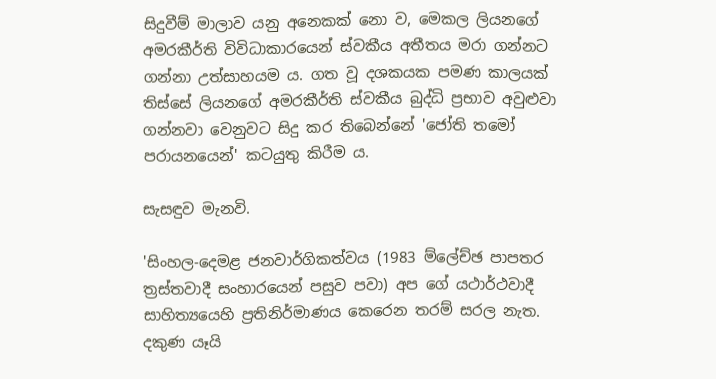සිදුවීම් මාලාව යනු අනෙකක්‌ නො ව, මෙකල ලියනගේ අමරකීර්ති විවිධාකාරයෙන් ස්‌වකීය අතීතය මරා ගන්නට ගන්නා උත්සාහයම ය. ගත වූ දශකයක පමණ කාලයක්‌ තිස්‌සේ ලියනගේ අමරකීර්ති ස්‌වකීය බුද්ධි ප්‍රභාව අවුළුවා ගන්නවා වෙනුවට සිදු කර තිබෙන්නේ 'ජෝති තමෝ පරායනයෙන්' කටයුතු කිරීම ය.

සැසඳුව මැනවි.

'සිංහල-දෙමළ ජනවාර්ගිකත්වය (1983 ම්ලේච්ඡ පාපතර ත්‍රස්‌තවාදී සංහාරයෙන් පසුව පවා) අප ගේ යථාර්ථවාදී සාහිත්‍යයෙහි ප්‍රතිනිර්මාණය කෙරෙන තරම් සරල නැත. දකුණ යෑයි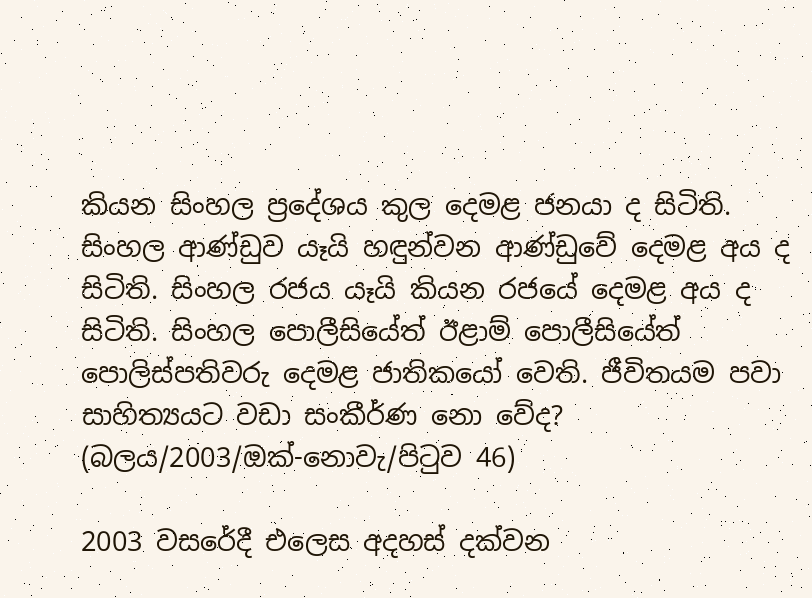කියන සිංහල ප්‍රදේශය කුල දෙමළ ජනයා ද සිටිති. සිංහල ආණ්‌ඩුව යෑයි හඳුන්වන ආණ්‌ඩුවේ දෙමළ අය ද සිටිති. සිංහල රජය යෑයි කියන රජයේ දෙමළ අය ද සිටිති. සිංහල පොලීසියේත් ඊළාම් පොලීසියේත් පොලිස්‌පතිවරු දෙමළ ජාතිකයෝ වෙති. ජීවිතයම පවා සාහිත්‍යයට වඩා සංකීර්ණ නො වේද? (බලය/2003/ඔක්‌-නොවැ/පිටුව 46)

2003 වසරේදී එලෙස අදහස්‌ දක්‌වන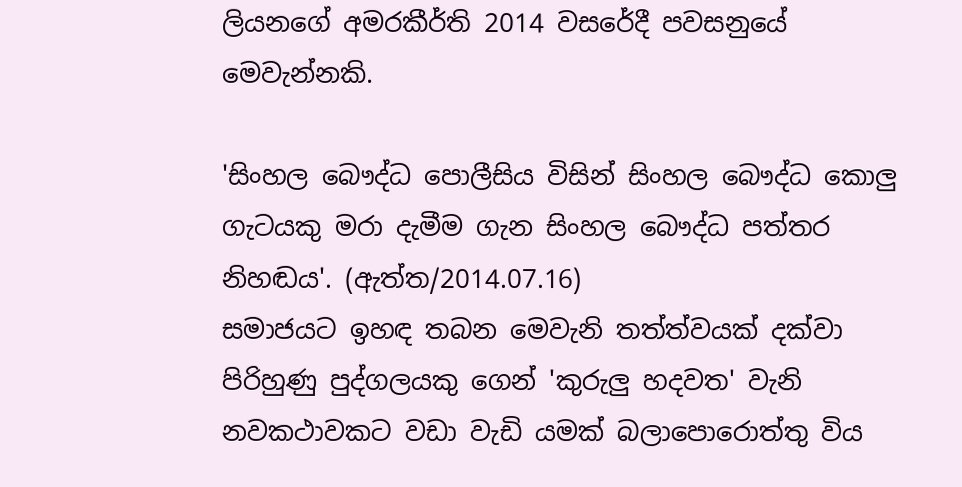ලියනගේ අමරකීර්ති 2014 වසරේදී පවසනුයේ මෙවැන්නකි.

'සිංහල බෞද්ධ පොලීසිය විසින් සිංහල බෞද්ධ කොලු ගැටයකු මරා දැමීම ගැන සිංහල බෞද්ධ පත්තර නිහඬය'. (ඇත්ත/2014.07.16)
සමාජයට ඉහඳ තබන මෙවැනි තත්ත්වයක්‌ දක්‌වා පිරිහුණු පුද්ගලයකු ගෙන් 'කුරුලු හදවත' වැනි නවකථාවකට වඩා වැඩි යමක්‌ බලාපොරොත්තු විය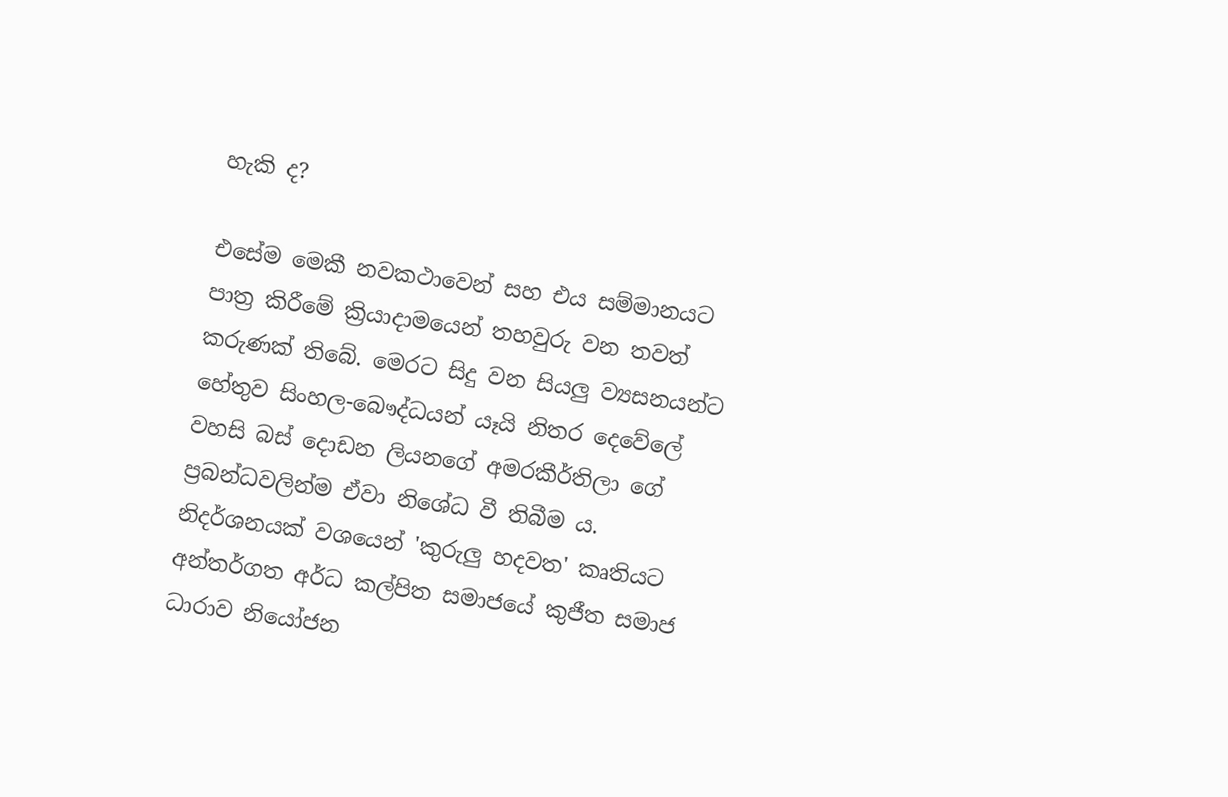හැකි ද?

එසේම මෙකී නවකථාවෙන් සහ එය සම්මානයට පාත්‍ර කිරීමේ ක්‍රියාදාමයෙන් තහවුරු වන තවත් කරුණක්‌ තිබේ. මෙරට සිදු වන සියලු ව්‍යසනයන්ට හේතුව සිංහල-බෞද්ධයන් යෑයි නිතර දෙවේලේ වහසි බස්‌ දොඩන ලියනගේ අමරකීර්තිලා ගේ ප්‍රබන්ධවලින්ම ඒවා නිශේධ වී තිබීම ය.
නිදර්ශනයක්‌ වශයෙන් 'කුරුලු හදවත' කෘතියට අන්තර්ගත අර්ධ කල්පිත සමාජයේ කුජීත සමාජ ධාරාව නියෝජන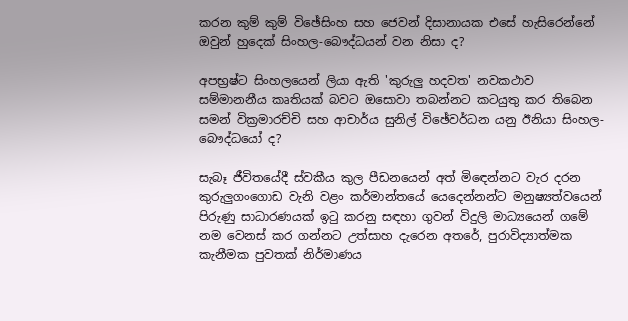කරන කුම් කුම් විඡේසිංහ සහ ජෙවන් දිසානායක එසේ හැසිරෙන්නේ ඔවුන් හුදෙක්‌ සිංහල-බෞද්ධයන් වන නිසා ද?

අපභ්‍රෂ්ට සිංහලයෙන් ලියා ඇති 'කුරුලු හදවත' නවකථාව සම්මානනීය කෘතියක්‌ බවට ඔසොවා තබන්නට කටයුතු කර තිබෙන සමන් වික්‍රමාරච්චි සහ ආචාර්ය සුනිල් විඡේවර්ධන යනු ඊනියා සිංහල-බෞද්ධයෝ ද?

සැබෑ ජීවිතයේදී ස්‌වකීය කුල පීඩනයෙන් අත් මිඳෙන්නට වැර දරන කුරුලුගංගොඩ වැනි වළං කර්මාන්තයේ යෙදෙන්නන්ට මනුෂ්‍යත්වයෙන් පිරුණු සාධාරණයක්‌ ඉටු කරනු සඳහා ගුවන් විදුලි මාධ්‍යයෙන් ගමේ නම වෙනස්‌ කර ගන්නට උත්සාහ දැරෙන අතරේ, පුරාවිද්‍යාත්මක කැනීමක පුවතක්‌ නිර්මාණය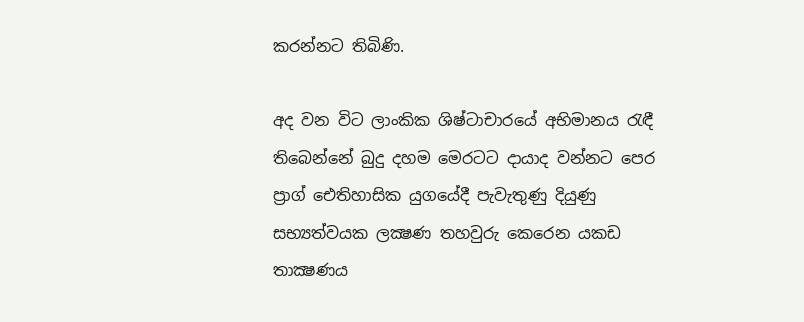කරන්නට තිබිණි.

අද වන විට ලාංකික ශිෂ්ටාචාරයේ අභිමානය රැඳී තිබෙන්නේ බුදු දහම මෙරටට දායාද වන්නට පෙර ප්‍රාග් ඓතිහාසික යුගයේදී පැවැතුණු දියුණු සභ්‍යත්වයක ලක්‍ෂණ තහවුරු කෙරෙන යකඩ තාක්‍ෂණය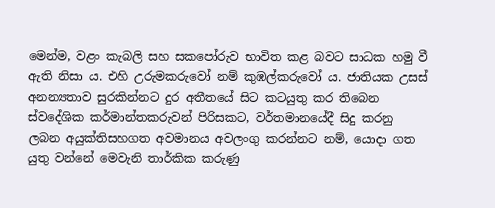මෙන්ම, වළං කැබලි සහ සකපෝරුව භාවිත කළ බවට සාධක හමු වී ඇති නිසා ය. එහි උරුමකරුවෝ නම් කුඹල්කරුවෝ ය. ජාතියක උසස්‌ අනන්‍යතාව සුරකින්නට දුර අතීතයේ සිට කටයුතු කර තිබෙන ස්‌වදේශික කර්මාන්තකරුවන් පිරිසකට, වර්තමානයේදී සිදු කරනු ලබන අයුක්‌තිසහගත අවමානය අවලංගු කරන්නට නම්, යොදා ගත යුතු වන්නේ මෙවැනි තාර්කික කරුණු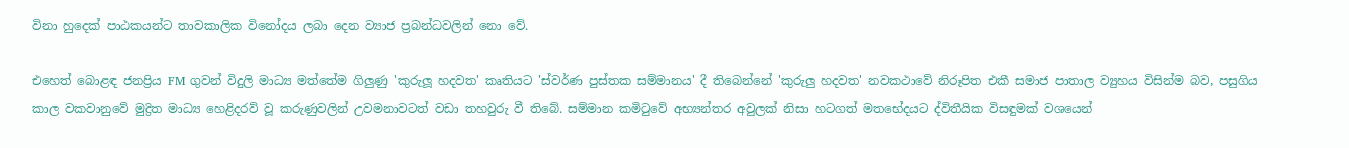විනා හුදෙක්‌ පාඨකයන්ට තාවකාලික විනෝදය ලබා දෙන ව්‍යාජ ප්‍රබන්ධවලින් නො වේ.

එහෙත් බොළඳ ජනප්‍රිය FM ගුවන් විදුලි මාධ්‍ය මත්තේම ගිලුණු 'කුරුලූ හදවත' කෘතියට 'ස්‌වර්ණ පුස්‌තක සම්මානය' දී තිබෙන්නේ 'කුරුලු හදවත' නවකථාවේ නිරූපිත එකී සමාජ පාතාල ව්‍යුහය විසින්ම බව, පසුගිය කාල වකවානුවේ මුද්‍රිත මාධ්‍ය හෙළිදරව් වූ කරුණුවලින් උවමනාවටත් වඩා තහවුරු වී තිබේ. සම්මාන කමිටුවේ අභ්‍යන්තර අවුලක්‌ නිසා හටගත් මතභේදයට ද්විතීයික විසඳුමක්‌ වශයෙන්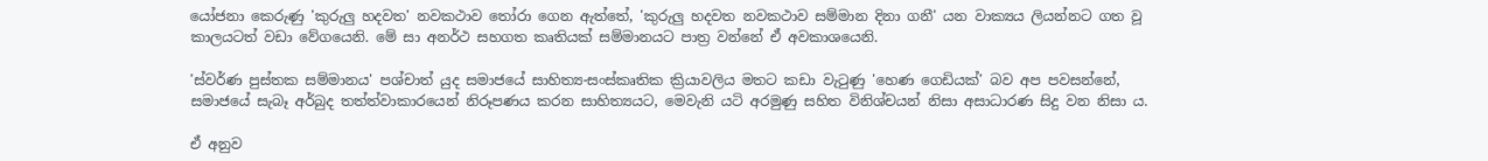යෝජනා කෙරුණු 'කුරුලු හදවත' නවකථාව තෝරා ගෙන ඇත්තේ, 'කුරුලු හදවත නවකථාව සම්මාන දිනා ගනී' යන වාක්‍යය ලියන්නට ගත වූ කාලයටත් වඩා වේගයෙනි. මේ සා අනර්ථ සහගත කෘතියක්‌ සම්මානයට පාත්‍ර වන්නේ ඒ අවකාශයෙනි.

'ස්‌වර්ණ පුස්‌තක සම්මානය' පශ්චාත් යුද සමාජයේ සාහිත්‍ය-සංස්‌කෘතික ක්‍රියාවලිය මතට කඩා වැටුණු 'හෙණ ගෙඩියක්‌' බව අප පවසන්නේ, සමාජයේ සැබෑ අර්බුද තත්ත්වාකාරයෙන් නිරූපණය කරන සාහිත්‍යයට, මෙවැනි යටි අරමුණු සහිත විනිශ්චයන් නිසා අසාධාරණ සිදු වන නිසා ය.

ඒ අනුව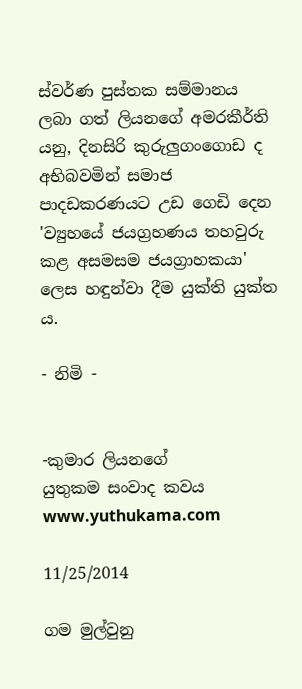ස්‌වර්ණ පුස්‌තක සම්මානය ලබා ගත් ලියනගේ අමරකීර්ති යනු, දිනසිරි කුරුලුගංගොඩ ද අභිබවමින් සමාජ පාදඩකරණයට උඩ ගෙඩි දෙන 'ව්‍යුහයේ ජයග්‍රහණය තහවුරු කළ අසමසම ජයග්‍රාහකයා' ලෙස හඳුන්වා දීම යුක්‌ති යුක්‌ත ය.

- නිමි -


-කුමාර ලියනගේ
යුතුකම සංවාද කවය
www.yuthukama.com

11/25/2014

ගම මුල්වුනු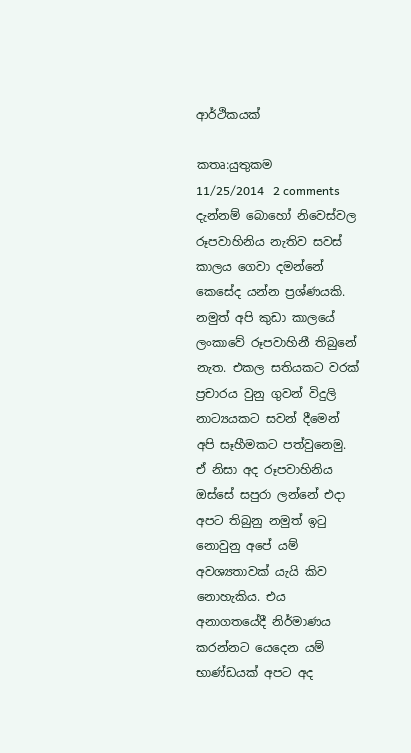ආර්ථිකයක්

කතෘ:යුතුකම     11/25/2014   2 comments
දැන්නම් බොහෝ නිවෙස්වල රූපවාහිනිය නැතිව සවස් කාලය ගෙවා දමන්නේ කෙසේද යන්න ප්‍රශ්ණයකි. නමුත් අපි කුඩා කාලයේ ලංකාවේ රූපවාහිනී තිබුනේ නැත. එකල සතියකට වරක් ප්‍රචාරය වුනු ගුවන් විදුලි නාට්‍යයකට සවන් දීමෙන් අපි සෑහීමකට පත්වුනෙමු. ඒ නිසා අද රූපවාහිනිය ඔස්සේ සපුරා ලන්නේ එදා අපට තිබුනු නමුත් ඉටු නොවුනු අපේ යම් අවශ්‍යතාවක් යැයි කිව නොහැකිය. එය අනාගතයේදී නිර්මාණය කරන්නට යෙදෙන යම් භාණ්ඩයක් අපට අද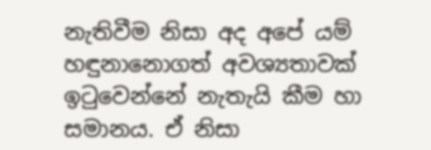නැතිවීම නිසා අද අපේ යම් හඳුනානොගත් අවශ්‍යතාවක් ඉටුවෙන්නේ නැතැයි කීම හා සමානය. ඒ නිසා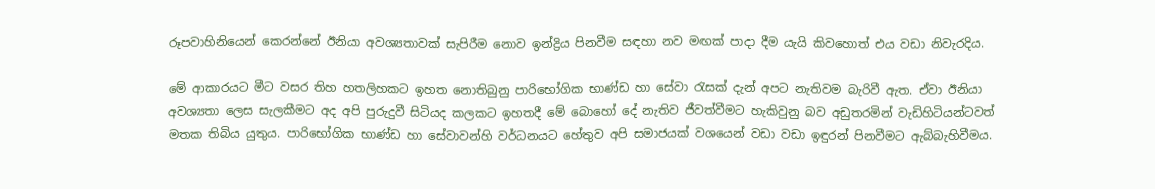රූපවාහිනියෙන් කෙරන්නේ ඊනියා අවශ්‍යතාවක් සැපිරීම නොව ඉන්ද්‍රිය පිනවීම සඳහා නව මඟක් පාදා දීම යැයි කිවහොත් එය වඩා නිවැරදිය.

මේ ආකාරයට මීට වසර තිහ හතලිහකට ඉහත නොතිබුනු පාරිභෝගික භාණ්ඩ හා සේවා රැසක් දැන් අපට නැතිවම බැරිවී ඇත. ඒවා ඊනියා අවශ්‍යතා ලෙස සැලකීමට අද අපි පුරුදුවී සිටියද කලකට ඉහතදී මේ බොහෝ දේ නැතිව ජීවත්වීමට හැකිවුනු බව අඩුතරමින් වැඩිහිටියන්ටවත් මතක තිබිය යුතුය. පාරිභෝගික භාණ්ඩ හා සේවාවන්හි වර්ධනයට හේතුව අපි සමාජයක් වශයෙන් වඩා වඩා ඉඳුරන් පිනවීමට ඇබ්බැහිවීමය.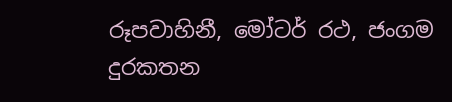රූපවාහිනී, මෝටර් රථ, ජංගම දුරකතන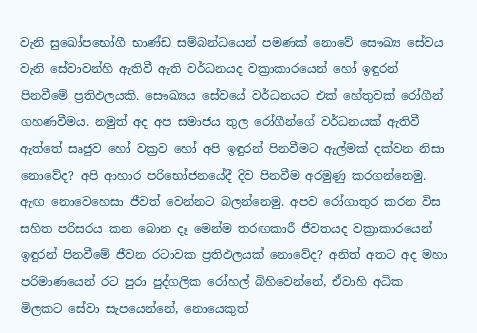වැනි සුඛෝපභෝගී භාණ්ඩ සම්බන්ධයෙන් පමණක් නොවේ සෞඛ්‍ය සේවය වැනි සේවාවන්හි ඇතිවී ඇති වර්ධනයද වක්‍රාකාරයෙන් හෝ ඉඳුරන් පිනවීමේ ප්‍රතිඵලයකි. සෞඛ්‍යය සේවයේ වර්ධනයට එක් හේතුවක් රෝගීන් ගහණවීමය. නමුත් අද අප සමාජය තුල රෝගීන්ගේ වර්ධනයක් ඇතිවී ඇත්තේ සෘජුව හෝ වක්‍රව හෝ අපි ඉඳුරන් පිනවීමට ඇල්මක් දක්වන නිසා නොවේද? අපි ආහාර පරිභෝජනයේදී දිව පිනවීම අරමුණු කරගන්නෙමු. ඇඟ නොවෙහෙසා ජීවත් වෙන්නට බලන්නෙමු. අපව රෝගාතුර කරන විස සහිත පරිසරය කන බොන දෑ මෙන්ම තරඟකාරී ජීවතයද වක්‍රාකාරයෙන් ඉඳුරන් පිනවීමේ ජීවන රටාවක ප්‍රතිඵලයක් නොවේද? අනිත් අතට අද මහා පරිමාණයෙන් රට පුරා පුද්ගලික රෝහල් බිහිවෙන්නේ, ඒවාහි අධික මිලකට සේවා සැපයෙන්නේ, නොයෙකුත්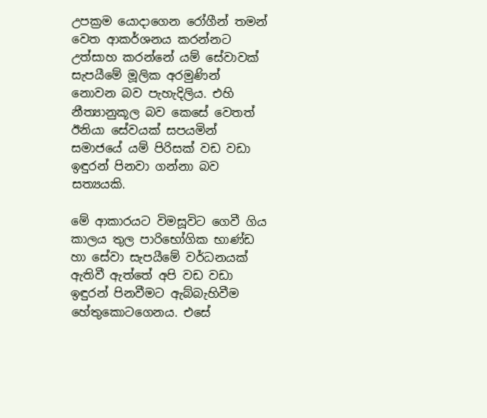උපක්‍රම යොදාගෙන රෝගීන් තමන් වෙත ආකර්ශනය කරන්නට උත්සාහ කරන්නේ යම් සේවාවක් සැපයීමේ මූලික අරමුණින් නොවන බව පැහැදිලිය. එහි නීත්‍යානුකූල බව කෙසේ වෙතත් ඊනියා සේවයක් සපයමින් සමාජයේ යම් පිරිසක් වඩ වඩා ඉඳුරන් පිනවා ගන්නා බව සත්‍යයකි.

මේ ආකාරයට විමසූවිට ගෙවී ගිය කාලය තුල පාරිභෝගික භාණ්ඩ හා සේවා සැපයීමේ වර්ධනයක් ඇතිවී ඇත්තේ අපි වඩ වඩා ඉඳුරන් පිනවීමට ඇබ්බැහිවීම හේතුකොටගෙනය. එසේ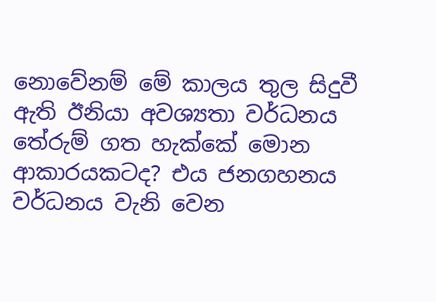නොවේනම් මේ කාලය තුල සිදුවී ඇති ඊනියා අවශ්‍යතා වර්ධනය තේරුම් ගත හැක්කේ මොන ආකාරයකටද? එය ජනගහනය වර්ධනය වැනි වෙන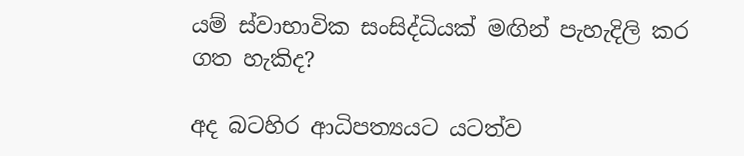යම් ස්වාභාවික සංසිද්ධියක් මඟින් පැහැදිලි කර ගත හැකිද?

අද බටහිර ආධිපත්‍යයට යටත්ව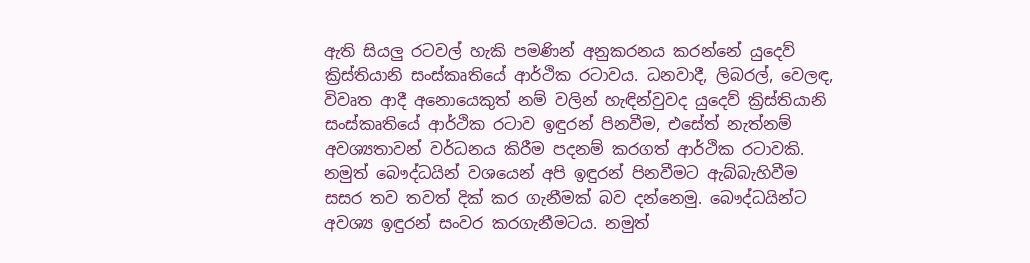ඇති සියලු රටවල් හැකි පමණින් අනුකරනය කරන්නේ යුදෙව් ක්‍රිස්තියානි සංස්කෘතියේ ආර්ථික රටාවය. ධනවාදී, ලිබරල්, වෙලඳ, විවෘත ආදී අනොයෙකුත් නම් වලින් හැඳින්වුවද යුදෙව් ක්‍රිස්තියානි සංස්කෘතියේ ආර්ථික රටාව ඉඳුරන් පිනවීම, එසේත් නැත්නම් අවශ්‍යතාවන් වර්ධනය කිරීම පදනම් කරගත් ආර්ථික රටාවකි. නමුත් බෞද්ධයින් වශයෙන් අපි ඉඳුරන් පිනවීමට ඇබ්බැහිවීම සසර තව තවත් දික් කර ගැනීමක් බව දන්නෙමු. බෞද්ධයින්ට අවශ්‍ය ඉඳුරන් සංවර කරගැනීමටය. නමුත්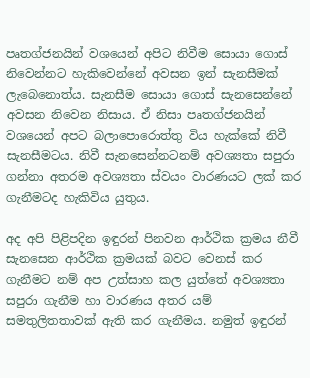පෘතග්ජනයින් වශයෙන් අපිට නිවීම සොයා ගොස් නිවෙන්නට හැකිවෙන්නේ අවසන ඉන් සැනසීමක් ලැබෙනොත්ය. සැනසීම සොයා ගොස් සැනසෙන්නේ අවසන නිවෙන නිසාය. ඒ නිසා පෘතග්ජනයින් වශයෙන් අපට බලාපොරොත්තු විය හැක්කේ නිවී සැනසීමටය. නිවී සැනසෙන්නටනම් අවශ්‍යතා සපුරා ගන්නා අතරම අවශ්‍යතා ස්වයං වාරණයට ලක් කර ගැනීමටද හැකිවිය යුතුය.

අද අපි පිළිපදින ඉඳුරන් පිනවන ආර්ථික ක්‍රමය නීවී සැනසෙන ආර්ථික ක්‍රමයක් බවට වෙනස් කර ගැනීමට නම් අප උත්සාහ කල යුත්තේ අවශ්‍යතා සපුරා ගැනීම හා වාරණය අතර යම් සමතුලිතතාවක් ඇති කර ගැනීමය. නමුත් ඉඳුරන්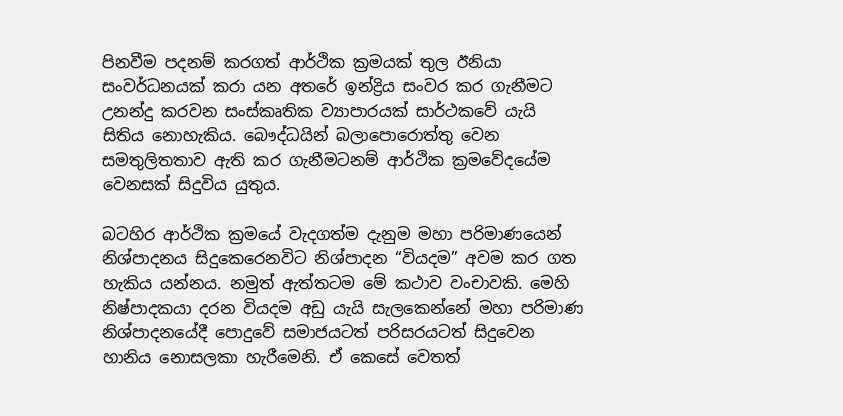පිනවීම පදනම් කරගත් ආර්ථික ක්‍රමයක් තුල ඊනියා සංවර්ධනයක් කරා යන අතරේ ඉන්ද්‍රිය සංවර කර ගැනීමට උනන්දු කරවන සංස්කෘතික ව්‍යාපාරයක් සාර්ථකවේ යැයි සිතිය නොහැකිය. බෞද්ධයින් බලාපොරොත්තු වෙන සමතුලිතතාව ඇති කර ගැනීමටනම් ආර්ථික ක්‍රමවේදයේම වෙනසක් සිදුවිය යුතුය.

බටහිර ආර්ථික ක්‍රමයේ වැදගත්ම දැනුම මහා පරිමාණයෙන් නිශ්පාදනය සිදුකෙරෙනවිට නිශ්පාදන “වියදම” අවම කර ගත හැකිය යන්නය. නමුත් ඇත්තටම මේ කථාව වංචාවකි. මෙහි නිෂ්පාදකයා දරන වියදම අඩු යැයි සැලකෙන්නේ මහා පරිමාණ නිශ්පාදනයේදී පොදුවේ සමාජයටත් පරිසරයටත් සිදුවෙන හානිය නොසලකා හැරීමෙනි. ඒ කෙසේ වෙතත්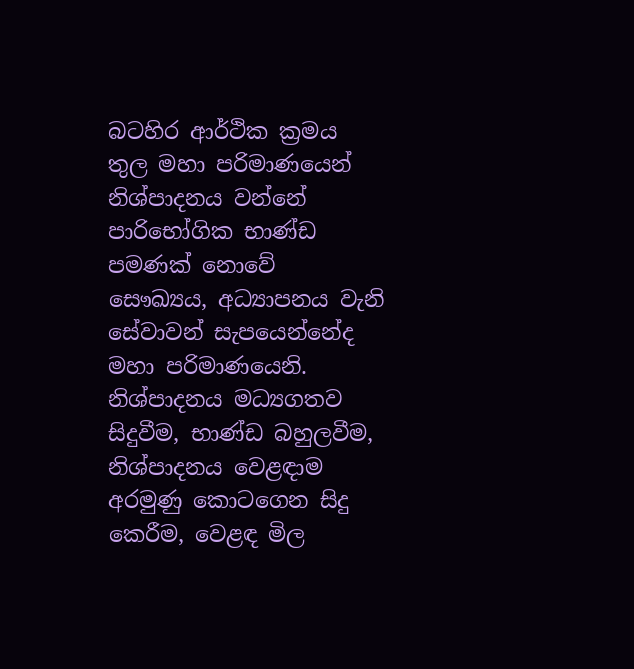බටහිර ආර්ථික ක්‍රමය තුල මහා පරිමාණයෙන් නිශ්පාදනය වන්නේ පාරිභෝගික භාණ්ඩ පමණක් නොවේ සෞඛ්‍යය, අධ්‍යාපනය වැනි සේවාවන් සැපයෙන්නේද මහා පරිමාණයෙනි. නිශ්පාදනය මධ්‍යගතව සිදුවීම, භාණ්ඩ බහුලවීම, නිශ්පාදනය වෙළඳාම අරමුණු කොටගෙන සිදු කෙරීම, වෙළඳ මිල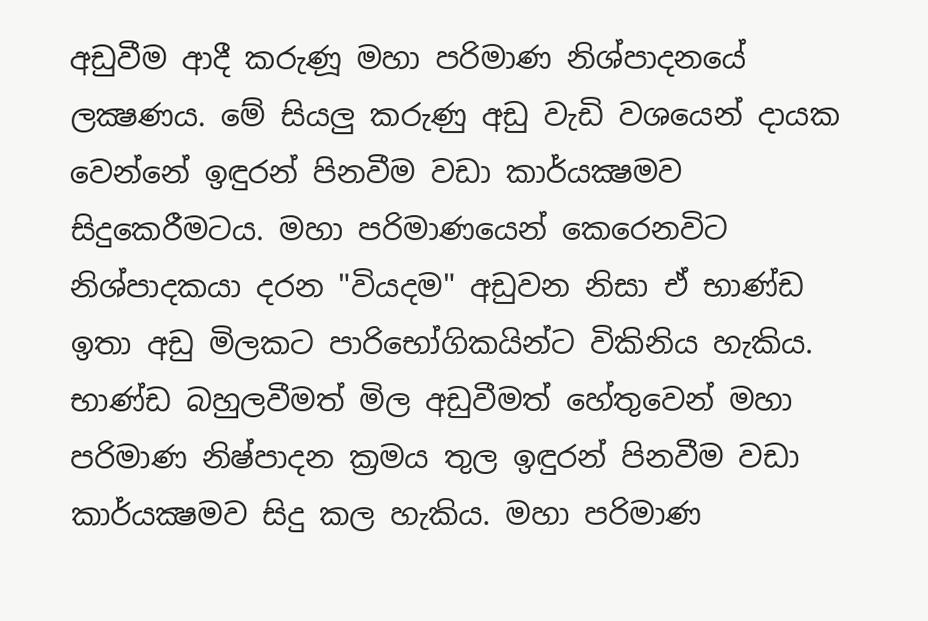අඩුවීම ආදී කරුණූ මහා පරිමාණ නිශ්පාදනයේ ලක්‍ෂණය. මේ සියලු කරුණු අඩු වැඩි වශයෙන් දායක වෙන්නේ ඉඳුරන් පිනවීම වඩා කාර්යක්‍ෂමව සිදුකෙරීමටය. මහා පරිමාණයෙන් කෙරෙනවිට නිශ්පාදකයා දරන "වියදම" අඩුවන නිසා ඒ භාණ්ඩ ඉතා අඩු මිලකට පාරිභෝගිකයින්ට විකිනිය හැකිය. භාණ්ඩ බහුලවීමත් මිල අඩුවීමත් හේතුවෙන් මහා පරිමාණ නිෂ්පාදන ක්‍රමය තුල ඉඳුරන් පිනවීම වඩා කාර්යක්‍ෂමව සිදු කල හැකිය. මහා පරිමාණ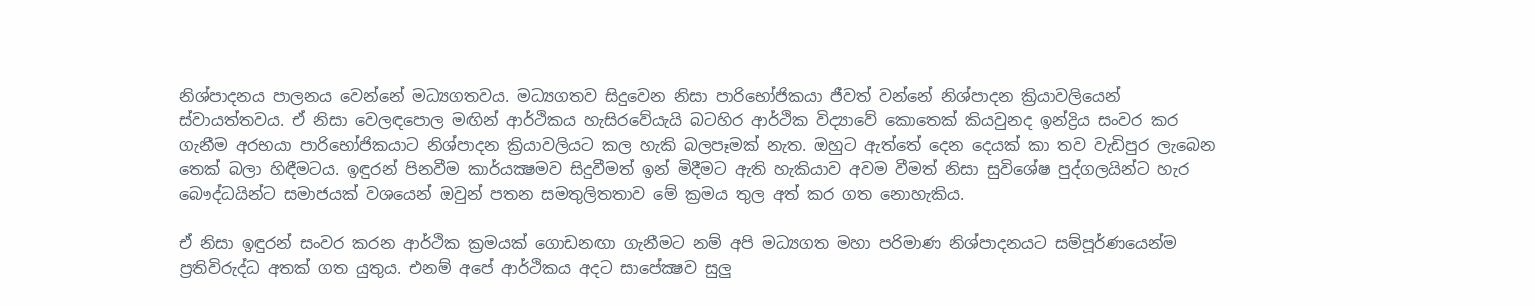නිශ්පාදනය පාලනය වෙන්නේ මධ්‍යගතවය. මධ්‍යගතව සිදුවෙන නිසා පාරිභෝජිකයා ජීවත් වන්නේ නිශ්පාදන ක්‍රියාවලියෙන් ස්වායත්තවය. ඒ නිසා වෙලඳපොල මඟින් ආර්ථිකය හැසිරවේයැයි බටහිර ආර්ථික විද්‍යාවේ කොතෙක් කියවුනද ඉන්ද්‍රිය සංවර කර ගැනීම අරභයා පාරිභෝජිකයාට නිශ්පාදන ක්‍රියාවලියට කල හැකි බලපෑමක් නැත. ඔහුට ඇත්තේ දෙන දෙයක් කා තව වැඩිපුර ලැබෙන තෙක් බලා හිඳීමටය. ඉඳුරන් පිනවීම කාර්යක්‍ෂමව සිදුවීමත් ඉන් මිදීමට ඇති හැකියාව අවම වීමත් නිසා සුවිශේෂ පුද්ගලයින්ට හැර බෞද්ධයින්ට සමාජයක් වශයෙන් ඔවුන් පතන සමතුලිතතාව මේ ක්‍රමය තුල අත් කර ගත නොහැකිය.

ඒ නිසා ඉඳුරන් සංවර කරන ආර්ථික ක්‍රමයක් ගොඩනඟා ගැනීමට නම් අපි මධ්‍යගත මහා පරිමාණ නිශ්පාදනයට සම්පූර්ණයෙන්ම ප්‍රතිවිරුද්ධ අතක් ගත යුතුය. එනම් අපේ ආර්ථිකය අදට සාපේක්‍ෂව සුලු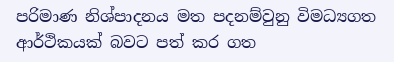පරිමාණ නිශ්පාදනය මත පදනම්වුනු විමධ්‍යගත ආර්ථිකයක් බවට පත් කර ගත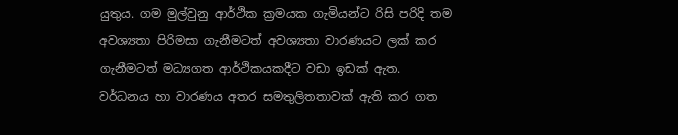යුතුය. ගම මුල්වුනු ආර්ථික ක්‍රමයක ගැමියන්ට රිසි පරිදි තම අවශ්‍යතා පිරිමසා ගැනීමටත් අවශ්‍යතා වාරණයට ලක් කර ගැනීමටත් මධ්‍යගත ආර්ථිකයකදීට වඩා ඉඩක් ඇත. වර්ධනය හා වාරණය අතර සමතුලිතතාවක් ඇති කර ගත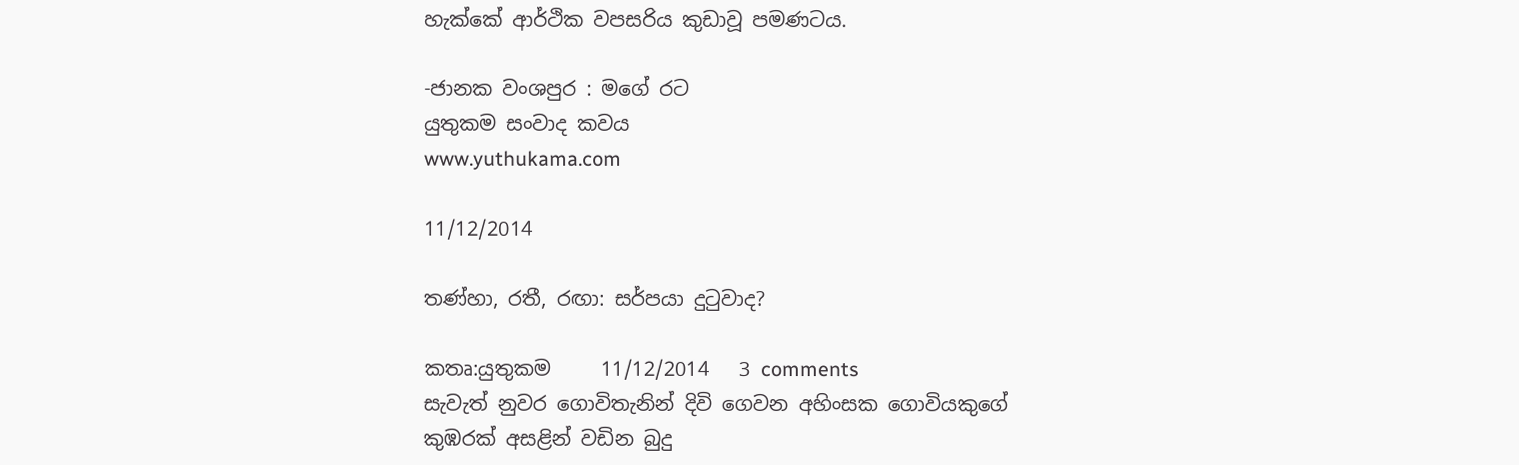හැක්කේ ආර්ථික වපසරිය කුඩාවූ පමණටය.

-ජානක වංශපුර : මගේ රට
යුතුකම සංවාද කවය
www.yuthukama.com

11/12/2014

තණ්හා, රතී, රඟා: සර්පයා දුටුවාද?

කතෘ:යුතුකම     11/12/2014   3 comments
සැවැත් නුවර ගොවිතැනින් දිවි ගෙවන අහිංසක ගොවියකුගේ කුඹරක් අසළින් වඩින බුදු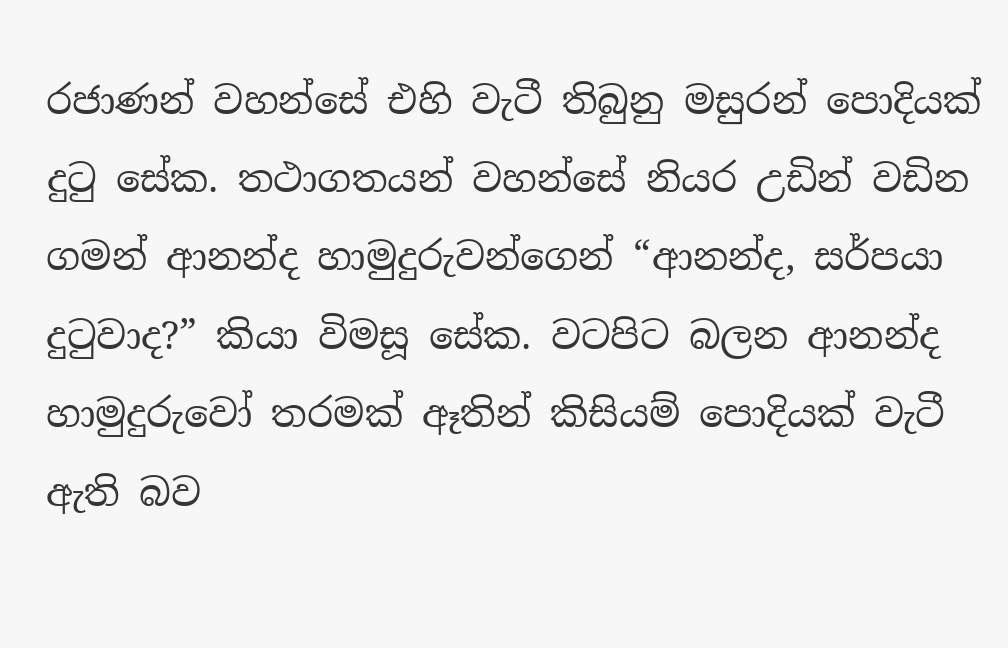රජාණන් වහන්සේ එහි වැටී තිබුනු මසුරන් පොදියක් දුටු සේක. තථාගතයන් වහන්සේ නියර උඩින් වඩින ගමන් ආනන්ද හාමුදුරුවන්ගෙන් “ආනන්ද, සර්පයා දුටුවාද?” කියා විමසූ සේක. වටපිට බලන ආනන්ද හාමුදුරුවෝ තරමක් ඈතින් කිසියම් පොදියක් වැටී ඇති බව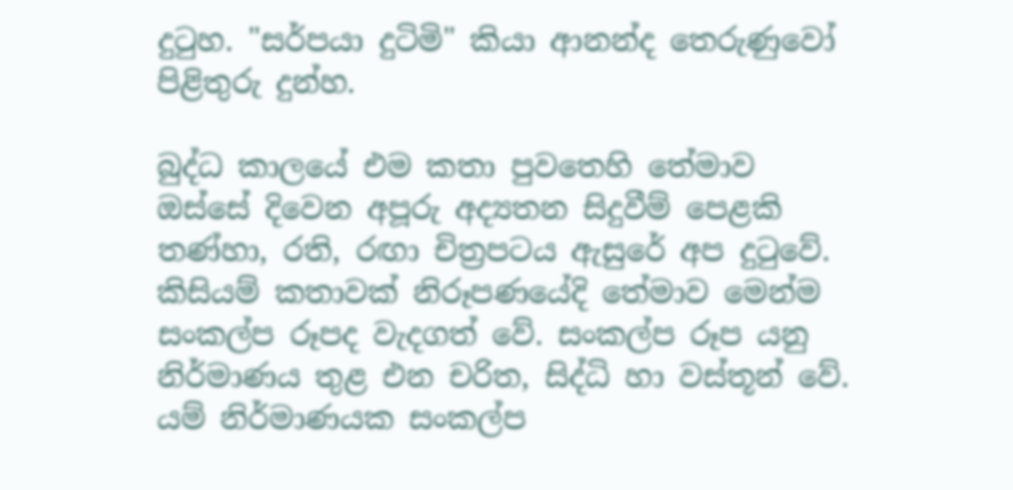දුටුහ. "සර්පයා දුටිමි" කියා ආනන්ද තෙරුණුවෝ පිළිතුරු දුන්හ.

බුද්ධ කාලයේ එම කතා පුවතෙහි තේමාව ඔස්සේ දිවෙන අපූරු අද්‍යතන සිදුවීම් පෙළකි තණ්හා, රති, රඟා චිත්‍රපටය ඇසුරේ අප දුටුවේ. කිසියම් කතාවක් නිරූපණයේදි තේමාව මෙන්ම සංකල්ප රූපද වැදගත් වේ. සංකල්ප රූප යනු නිර්මාණය තුළ එන චරිත, සිද්ධි හා වස්තූන් වේ. යම් නිර්මාණයක සංකල්ප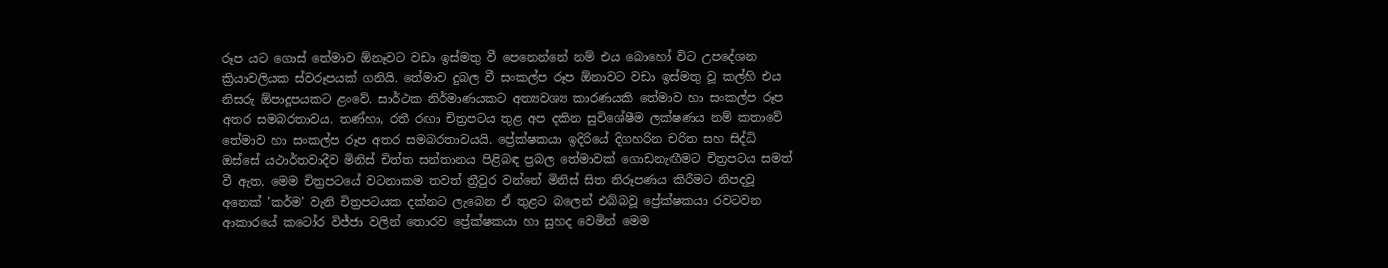රූප යට ගොස් තේමාව ඕනෑවට වඩා ඉස්මතු වී පෙනෙන්නේ නම් එය බොහෝ විට උපදේශන ක්‍රියාවලියක ස්වරූපයක් ගනියි. තේමාව දුබල වී සංකල්ප රූප ඕනාවට වඩා ඉස්මතු වූ කල්හි එය නිසරු ඕපාදූපයකට ළංවේ. සාර්ථක නිර්මාණයකට අත්‍යවශ්‍ය කාරණයකි තේමාව හා සංකල්ප රූප අතර සමබරතාවය. තණ්හා, රතී රඟා චිත්‍රපටය තුළ අප දකින සුවිශේෂීම ලක්ෂණය නම් කතාවේ තේමාව හා සංකල්ප රූප අතර සමබරතාවයයි. ප්‍රේක්ෂකයා ඉදිරියේ දිගහරින චරිත සහ සිද්ධි ඔස්සේ යථාර්තවාදීව මිනිස් චිත්ත සන්තානය පිළිබඳ ප්‍රබල තේමාවක් ගොඩනැඟීමට චිත්‍රපටය සමත් වී ඇත. මෙම චිත්‍රපටයේ වටනාකම තවත් ත්‍රීවුර වන්නේ මිනිස් සිත නිරූපණය කිරීමට නිපදවූ අනෙක් 'කර්ම' වැනි චිත්‍රපටයක දක්නට ලැබෙන ඒ තුළට බලෙන් එබ්බවූ ප්‍රේක්ෂකයා රවටවන ආකාරයේ කටෝර විජ්ජා වලින් තොරව ප්‍රේක්ෂකයා හා සුහද වෙමින් මෙම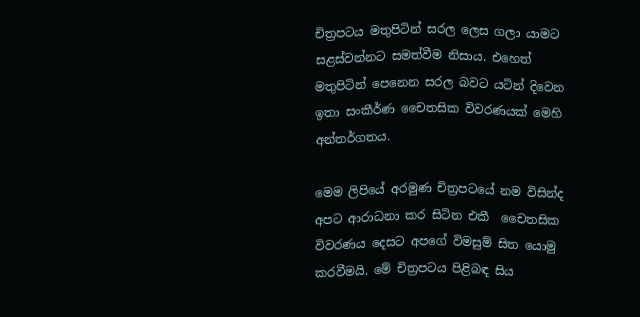චිත්‍රපටය මතුපිටින් සරල ලෙස ගලා යාමට සළස්වන්නට සමත්වීම නිසාය. එහෙත් මතුපිටින් පෙනෙන සරල බවට යටින් දිවෙන ඉතා සංකීර්ණ චෛතසික විවරණයක් මෙහි අන්තර්ගතය.

මෙම ලිපියේ අරමුණ චිත්‍රපටයේ නම විසින්ද අපට ආරාධනා කර සිටින එකී  චෛතසික විවරණය දෙසට අපගේ විමසුම් සිත යොමු කරවීමයි. මේ චිත්‍රපටය පිළිබඳ සිය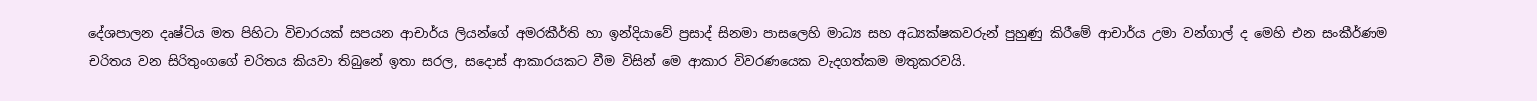දේශපාලන දෘෂ්ටිය මත පිහිටා විචාරයක් සපයන ආචාර්ය ලියන්ගේ අමරකීර්ති හා ඉන්දියාවේ ප්‍රසාද් සිනමා පාසලෙහි මාධ්‍ය සහ අධ්‍යක්ෂකවරුන් පුහුණු කිරීමේ ආචාර්ය උමා වන්ගාල් ද මෙහි එන සංකීර්ණම චරිතය වන සිරිතුංගගේ චරිතය කියවා තිබුනේ ඉතා සරල, සදොස් ආකාරයකට වීම විසින් මෙ ආකාර විවරණයෙක වැදගත්කම මතුකරවයි.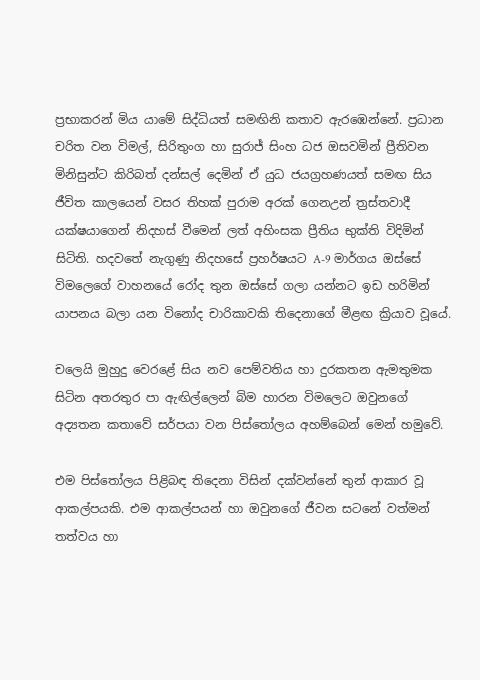ප්‍රභාකරන් මිය යාමේ සිද්ධියත් සමඟිනි කතාව ඇරඹෙන්නේ. ප්‍රධාන චරිත වන විමල්, සිරිතුංග හා සුරාජ් සිංහ ධජ ඔසවමින් ප්‍රීතිවන මිනිසුන්ට කිරිබත් දන්සල් දෙමින් ඒ යුධ ජයග්‍රහණයත් සමඟ සිය ජීවිත කාලයෙන් වසර තිහක් පුරාම අරක් ගෙනඋන් ත්‍රස්තවාදී යක්ෂයාගෙන් නිදහස් වීමෙන් ලත් අහිංසක ප්‍රීතිය භුක්ති විදිමින් සිටිති. හදවතේ නැගුණු නිදහසේ ප්‍රහර්ෂයට A-9 මාර්ගය ඔස්සේ විමලෙගේ වාහනයේ රෝද තුන ඔස්සේ ගලා යන්නට ඉඩ හරිමින් යාපනය බලා යන විනෝද චාරිකාවකි තිදෙනාගේ මීළඟ ක්‍රියාව වූයේ.

චලෙයි මුහුදු වෙරළේ සිය නව පෙම්වතිය හා දුරකතන ඇමතුමක සිටින අතරතුර පා ඇඟිල්ලෙන් බිම හාරන විමලෙට ඔවුනගේ අද්‍යතන කතාවේ සර්පයා වන පිස්තෝලය අහම්බෙන් මෙන් හමුවේ.

එම පිස්තෝලය පිළිබඳ තිදෙනා විසින් දක්වන්නේ තුන් ආකාර වූ ආකල්පයකි. එම ආකල්පයන් හා ඔවුනගේ ජීවන සටනේ වත්මන් තත්වය හා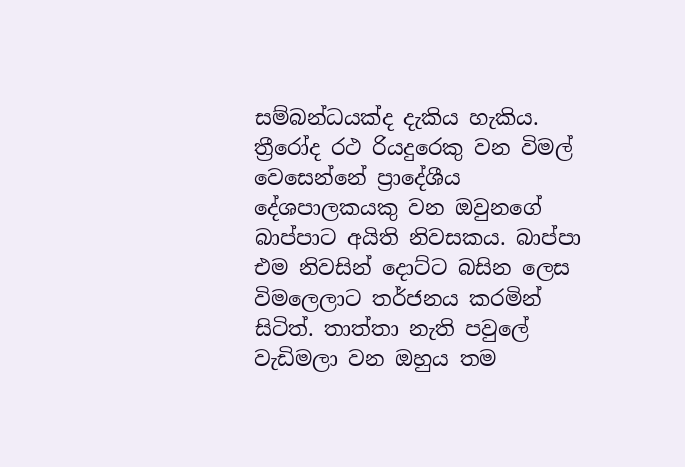සම්බන්ධයක්ද දැකිය හැකිය. ත්‍රීරෝද රථ රියදුරෙකු වන විමල් වෙසෙන්නේ ප්‍රාදේශීය දේශපාලකයකු වන ඔවුනගේ බාප්පාට අයිති නිවසකය. බාප්පා එම නිවසින් දොට්ට බසින ලෙස විමලෙලාට තර්ජනය කරමින් සිටිත්. තාත්තා නැති පවුලේ වැඩිමලා වන ඔහුය තම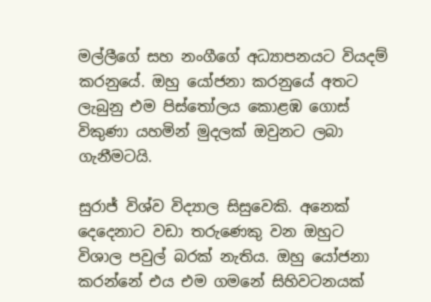මල්ලීගේ සහ නංගීගේ අධ්‍යාපනයට වියදම් කරනුයේ. ඔහු යෝජනා කරනුයේ අතට ලැබුනු එම පිස්තෝලය කොළඹ ගොස් විකුණා යහමින් මුදලක් ඔවුනට ලබා ගැනීමටයි.

සුරාජ් විශ්ව විද්‍යාල සිසුවෙකි. අනෙක් දෙදෙනාට වඩා තරුණෙකු වන ඔහුට විශාල පවුල් බරක් නැතිය. ඔහු යෝජනා කරන්නේ එය එම ගමනේ සිහිවටනයක්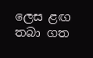ලෙස ළඟ තබා ගත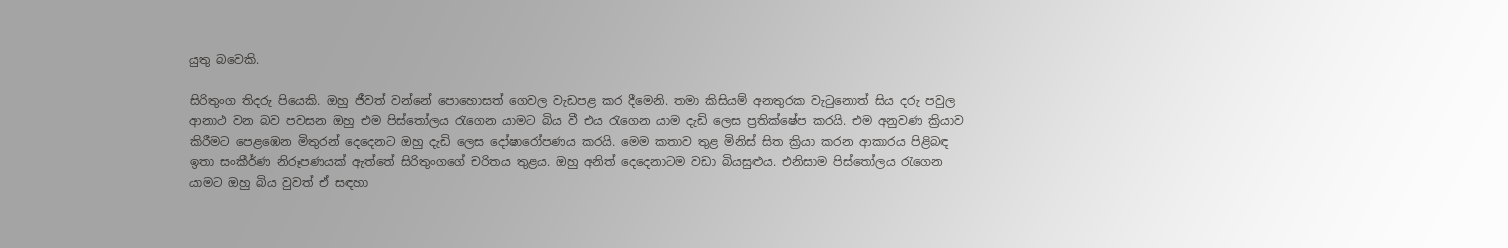යුතු බවෙකි.

සිරිතුංග තිදරු පියෙකි. ඔහු ජීවත් වන්නේ පොහොසත් ගෙවල වැඩපළ කර දීමෙනි. තමා කිසියම් අනතුරක වැටුනොත් සිය දරු පවුල ආනාථ වන බව පවසන ඔහු එම පිස්තෝලය රැගෙන යාමට බිය වී එය රැගෙන යාම දැඩි ලෙස ප්‍රතික්ෂේප කරයි. එම අනුවණ ක්‍රියාව කිරීමට පෙළඹෙන මිතුරන් දෙදෙනට ඔහු දැඩි ලෙස දෝෂාරෝපණය කරයි. මෙම කතාව තුළ මිනිස් සිත ක්‍රියා කරන ආකාරය පිළිබඳ ඉතා සංකීර්ණ නිරූපණයක් ඇත්තේ සිරිතුංගගේ චරිතය තුළය. ඔහු අනිත් දෙදෙනාටම වඩා බියසුළුය. එනිසාම පිස්තෝලය රැගෙන යාමට ඔහු බිය වුවත් ඒ සඳහා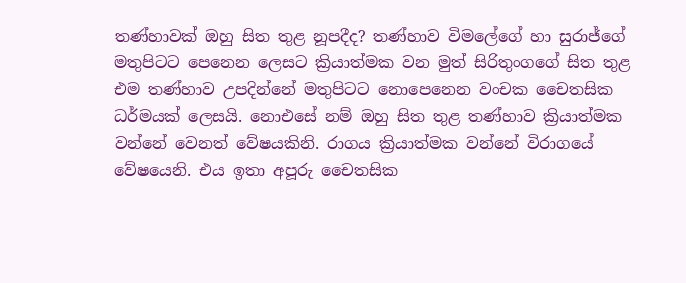තණ්හාවක් ඔහු සිත තුළ නූපදීද? තණ්හාව විමලේගේ හා සුරාජ්ගේ මතුපිටට පෙනෙන ලෙසට ක්‍රියාත්මක වන මුත් සිරිතුංගගේ සිත තුළ එම තණ්හාව උපදින්නේ මතුපිටට නොපෙනෙන වංචක චෛතසික ධර්මයක් ලෙසයි. නොඑසේ නම් ඔහු සිත තුළ තණ්හාව ක්‍රියාත්මක වන්නේ වෙනත් වේෂයකිනි. රාගය ක්‍රියාත්මක වන්නේ විරාගයේ වේෂයෙනි. එය ඉතා අපූරු චෛතසික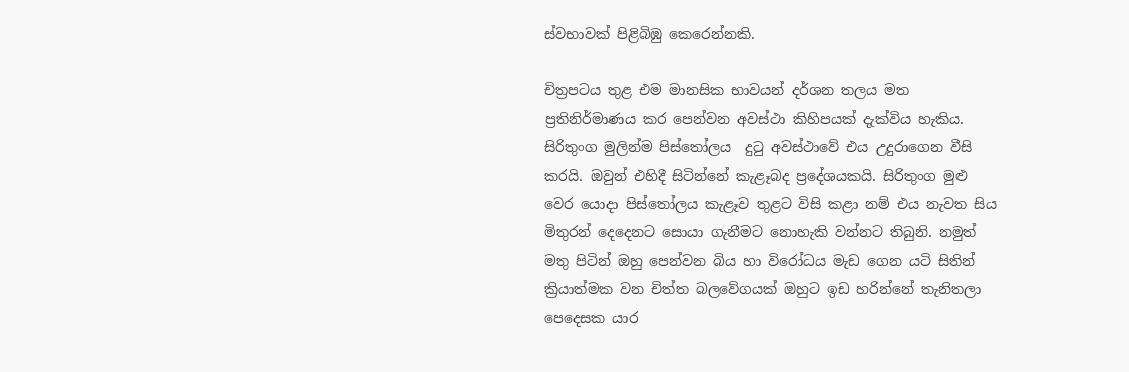ස්වභාවක් පිළිබිඹු කෙරෙන්නකි.

චිත්‍රපටය තුළ එම මානසික භාවයන් දර්ශන තලය මත ප්‍රතිනිර්මාණය කර පෙන්වන අවස්ථා කිහිපයක් දැක්විය හැකිය. සිරිතුංග මුලින්ම පිස්තෝලය  දුටු අවස්ථාවේ එය උදුරාගෙන වීසි කරයි. ඔවුන් එහිදී සිටින්නේ කැළෑබද ප්‍රදේශයකයි. සිරිතුංග මුළු වෙර යොදා පිස්තෝලය කැළෑව තුළට විසි කළා නම් එය නැවත සිය මිතුරන් දෙදෙනට සොයා ගැනීමට නොහැකි වන්නට තිබුනි. නමුත් මතු පිටින් ඔහු පෙන්වන බිය හා විරෝධය මැඩ ගෙන යටි සිතින් ක්‍රියාත්මක වන චිත්ත බලවේගයක් ඔහුට ඉඩ හරින්නේ තැනිතලා පෙදෙසක යාර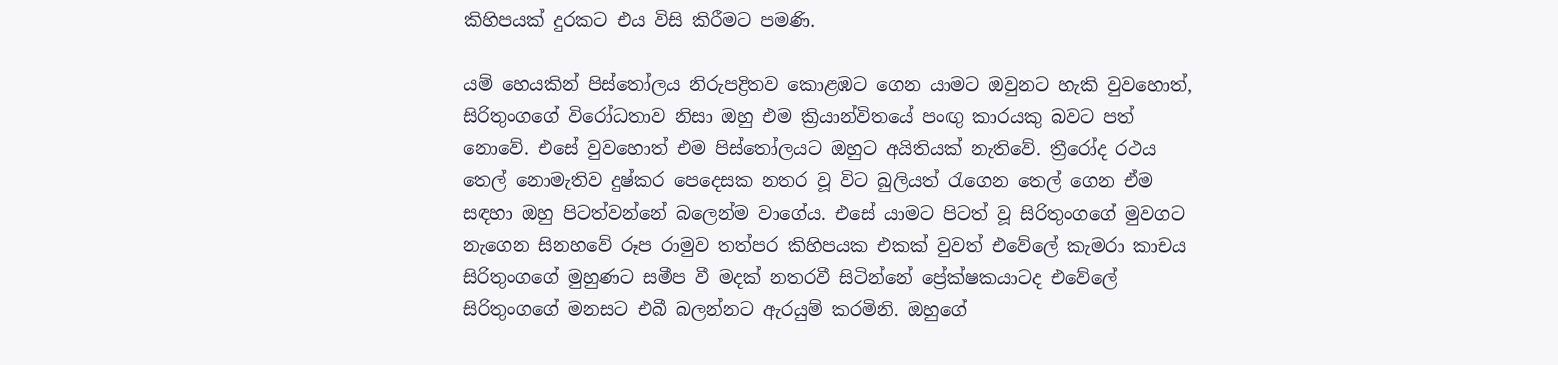කිහිපයක් දුරකට එය විසි කිරීමට පමණි.

යම් හෙයකින් පිස්තෝලය නිරුපද්‍රිතව කොළඹට ගෙන යාමට ඔවුනට හැකි වුවහොත්, සිරිතුංගගේ විරෝධතාව නිසා ඔහු එම ක්‍රියාන්විතයේ පංඟු කාරයකු බවට පත් නොවේ. එසේ වුවහොත් එම පිස්තෝලයට ඔහුට අයිතියක් නැතිවේ. ත්‍රීරෝද රථය තෙල් නොමැතිව දුෂ්කර පෙදෙසක නතර වූ විට බුලියත් රැගෙන තෙල් ගෙන ඒම සඳහා ඔහු පිටත්වන්නේ බලෙන්ම වාගේය. එසේ යාමට පිටත් වූ සිරිතුංගගේ මුවගට නැගෙන සිනහවේ රූප රාමුව තත්පර කිහිපයක එකක් වුවත් එවේලේ කැමරා කාචය සිරිතුංගගේ මුහුණට සමීප වී මදක් නතරවී සිටින්නේ ප්‍රේක්ෂකයාටද එවේලේ සිරිතුංගගේ මනසට එබී බලන්නට ඇරයුම් කරමිනි. ඔහුගේ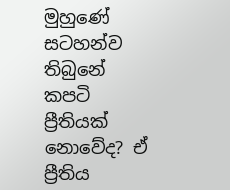මුහුණේ සටහන්ව තිබුනේ කපටි ප්‍රීතියක් නොවේද? ඒ ප්‍රීතිය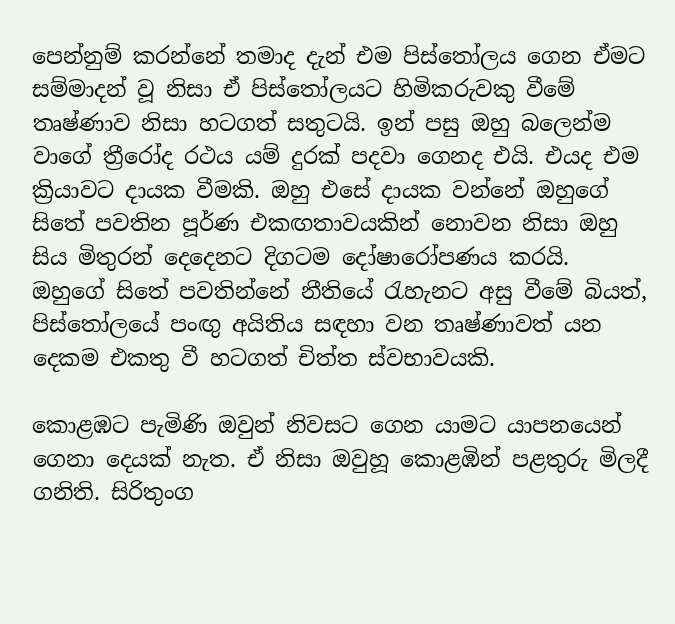පෙන්නුම් කරන්නේ තමාද දැන් එම පිස්තෝලය ගෙන ඒමට සම්මාදන් වූ නිසා ඒ පිස්තෝලයට හිමිකරුවකු වීමේ තෘෂ්ණාව නිසා හටගත් සතුටයි. ඉන් පසු ඔහු බලෙන්ම වාගේ ත්‍රීරෝද රථය යම් දුරක් පදවා ගෙනද එයි. එයද එම ක්‍රියාවට දායක වීමකි. ඔහු එසේ දායක වන්නේ ඔහුගේ සිතේ පවතින පූර්ණ එකඟතාවයකින් නොවන නිසා ඔහු සිය මිතුරන් දෙදෙනට දිගටම දෝෂාරෝපණය කරයි. ඔහුගේ සිතේ පවතින්නේ නීතියේ රැහැනට අසු වීමේ බියත්, පිස්තෝලයේ පංඟු අයිතිය සඳහා වන තෘෂ්ණාවත් යන දෙකම එකතු වී හටගත් චිත්ත ස්වභාවයකි.

කොළඹට පැමිණි ඔවුන් නිවසට ගෙන යාමට යාපනයෙන් ගෙනා දෙයක් නැත. ඒ නිසා ඔවුහූ කොළඹින් පළතුරු මිලදී ගනිති. සිරිතුංග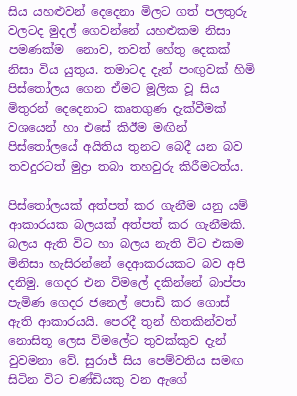සිය යහළුවන් දෙදෙනා මිලට ගත් පලතුරු වලටද මුදල් ගෙවන්නේ යහළුකම නිසා පමණක්ම  නොව, තවත් හේතු දෙකක් නිසා විය යුතුය. තමාටද දැන් පංඟුවක් හිමි පිස්තෝලය ගෙන ඒමට මූලික වූ සිය මිතුරන් දෙදෙනාට කෘතගුණ දැක්වීමක් වශයෙන් හා එසේ කිඊම මඟින් පිස්තෝලයේ අයිතිය තුනට බෙදී යන බව තවදුරටත් මුද්‍රා තබා තහවුරු කිරීමටත්ය.

පිස්තෝලයක් අත්පත් කර ගැනීම යනු යම් ආකාරයක බලයක් අත්පත් කර ගැනීමකි. බලය ඇති විට හා බලය නැති විට එකම මිනිසා හැසිරන්නේ දෙආකරයකට බව අපි දනිමු. ගෙදර එන විමලේ දකින්නේ බාප්පා පැමිණ ගෙදර ජනෙල් පොඩි කර ගොස් ඇති ආකාරයයි. පෙරදී තුන් හිතකින්වත් නොසිතූ ලෙස විමලේට තුවක්කුව දැන් වුවමනා වේ. සුරාජ් සිය පෙම්වතිය සමඟ සිටින විට චණ්ඩියකු වන ඇගේ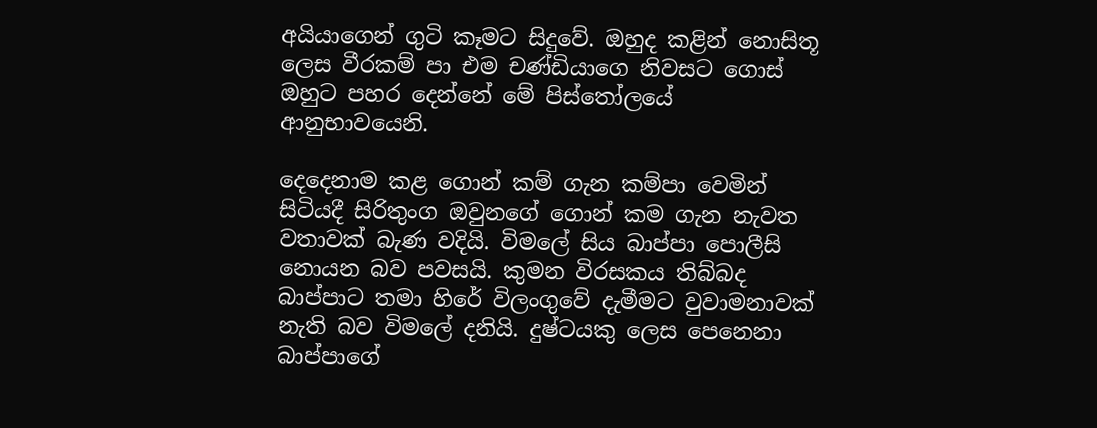අයියාගෙන් ගුටි කෑමට සිදුවේ. ඔහුද කළින් නොසිතූ ලෙස වීරකම් පා එම චණ්ඩියාගෙ නිවසට ගොස් ඔහුට පහර දෙන්නේ මේ පිස්තෝලයේ ආනුභාවයෙනි.

දෙදෙනාම කළ ගොන් කම් ගැන කම්පා වෙමින් සිටියදී සිරිතුංග ඔවුනගේ ගොන් කම ගැන නැවත වතාවක් බැණ වදියි. විමලේ සිය බාප්පා පොලීසි නොයන බව පවසයි. කුමන විරසකය තිබ්බද බාප්පාට තමා හිරේ විලංගුවේ දැමීමට වුවාමනාවක් නැති බව විමලේ දනියි. දුෂ්ටයකු ලෙස පෙනෙනා බාප්පාගේ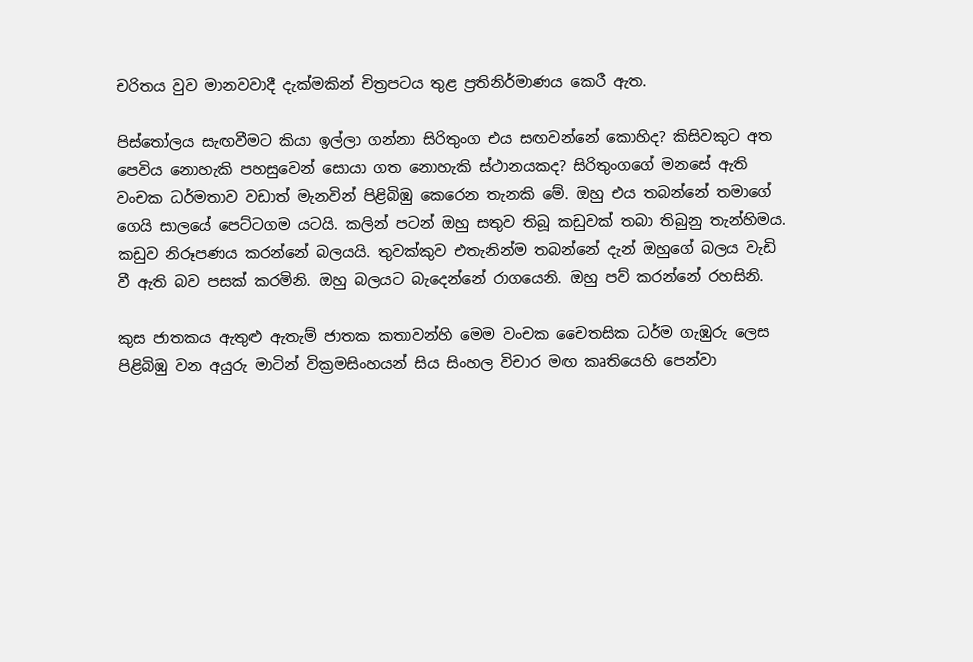චරිතය වුව මානවවාදී දැක්මකින් චිත්‍රපටය තුළ ප්‍රතිනිර්මාණය කෙරී ඇත.

පිස්තෝලය සැඟවීමට කියා ඉල්ලා ගන්නා සිරිතුංග එය සඟවන්නේ කොහිද? කිසිවකුට අත පෙවිය නොහැකි පහසුවෙන් සොයා ගත නොහැකි ස්ථානයකද? සිරිතුංගගේ මනසේ ඇති වංචක ධර්මතාව වඩාත් මැනවින් පිළිබිඹු කෙරෙන තැනකි මේ. ඔහු එය තබන්නේ තමාගේ ගෙයි සාලයේ පෙට්ටගම යටයි. කලින් පටන් ඔහු සතුව තිබූ කඩුවක් තබා තිබුනු තැන්හිමය. කඩුව නිරූපණය කරන්නේ බලයයි. තුවක්කුව එතැනින්ම තබන්නේ දැන් ඔහුගේ බලය වැඩි වී ඇති බව පසක් කරමිනි. ඔහු බලයට බැදෙන්නේ රාගයෙනි. ඔහු පව් කරන්නේ රහසිනි.

කුස ජාතකය ඇතුළු ඇතැම් ජාතක කතාවන්හි මෙම වංචක චෛතසික ධර්ම ගැඹුරු ලෙස පිළිබිඹු වන අයුරු මාටින් වික්‍රමසිංහයන් සිය සිංහල විචාර මඟ කෘතියෙහි පෙන්වා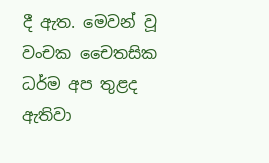දී ඇත. මෙවන් වූ වංචක චෛතසික ධර්ම අප තුළද ඇතිවා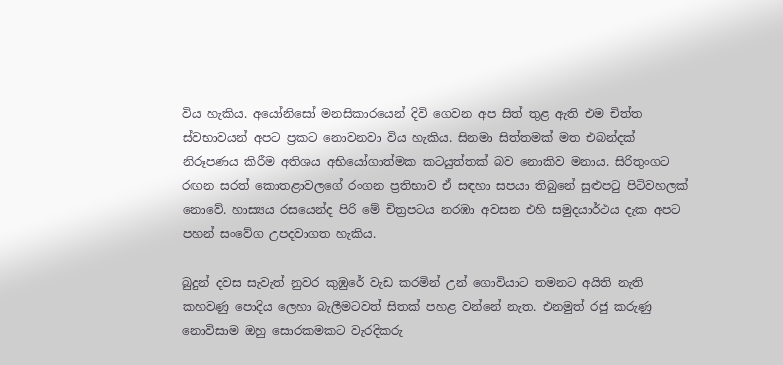විය හැකිය. අයෝනිසෝ මනසිකාරයෙන් දිවි ගෙවන අප සිත් තුළ ඇති එම චිත්ත ස්වභාවයන් අපට ප්‍රකට නොවනවා විය හැකිය. සිනමා සිත්තමක් මත එබන්දක් නිරූපණය කිරීම අතිශය අභියෝගාත්මක කටයුත්තක් බව නොකිව මනාය. සිරිතුංගට රඟන සරත් කොතළාවලගේ රංගන ප්‍රතිභාව ඒ සඳහා සපයා තිබුනේ සුළුපටු පිටිවහලක් නොවේ. හාස්‍යය රසයෙන්ද පිරි මේ චිත්‍රපටය නරඹා අවසන එහි සමුදයාර්ථය දැක අපට පහන් සංවේග උපදවාගත හැකිය.

බුදුන් දවස සැවැත් නුවර කුඹුරේ වැඩ කරමින් උන් ගොවියාට තමනට අයිති නැති කහවණු පොදිය ලෙහා බැලීමටවත් සිතක් පහළ වන්නේ නැත. එනමුත් රජු කරුණු නොවිසාම ඔහු සොරකමකට වැරදිකරු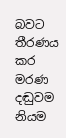බවට තීරණය කර මරණ  දඬුවම නියම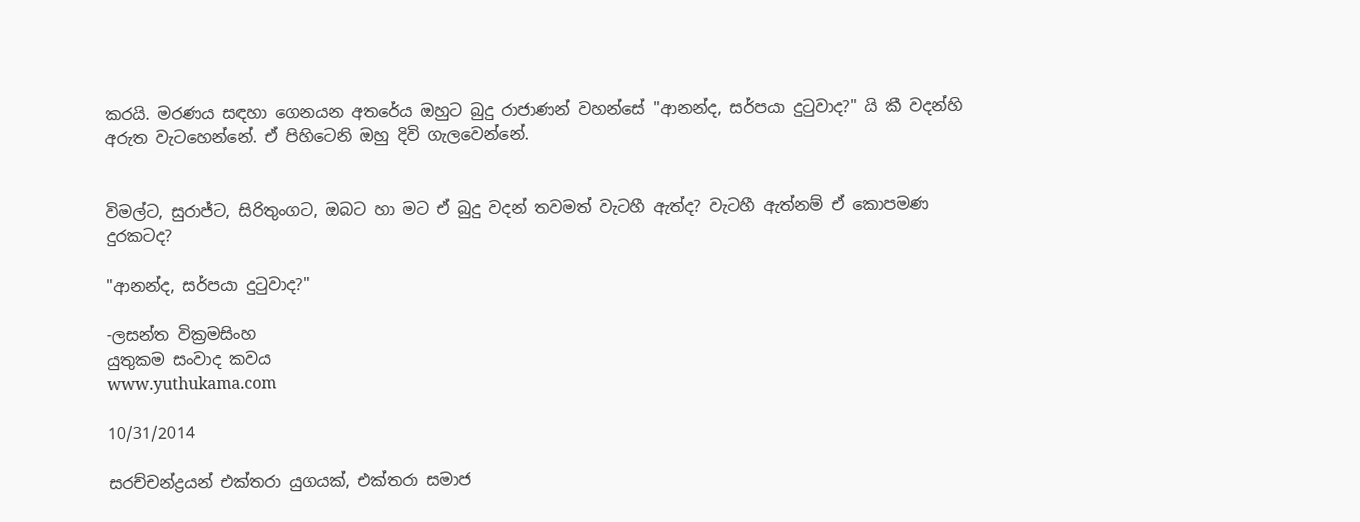කරයි. මරණය සඳහා ගෙනයන අතරේය ඔහුට බුදු රාජාණන් වහන්සේ "ආනන්ද, සර්පයා දුටුවාද?" යි කී වදන්හි අරුත වැටහෙන්නේ. ඒ පිහිටෙනි ඔහු දිවි ගැලවෙන්නේ.


විමල්ට, සුරාජ්ට, සිරිතුංගට, ඔබට හා මට ඒ බුදු වදන් තවමත් වැටහී ඇත්ද? වැටහී ඇත්නම් ඒ කොපමණ දුරකටද?

"ආනන්ද, සර්පයා දුටුවාද?"

-ලසන්ත වික්‍රමසිංහ
යුතුකම සංවාද කවය
www.yuthukama.com

10/31/2014

සරච්චන්ද්‍රයන් එක්තරා යුගයක්, එක්තරා සමාජ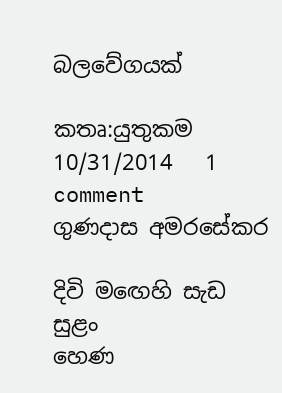බලවේගයක්

කතෘ:යුතුකම     10/31/2014   1 comment
ගුණදාස අමරසේකර

දිවි ම‍ඟෙහි සැඩ සුළං
හෙණ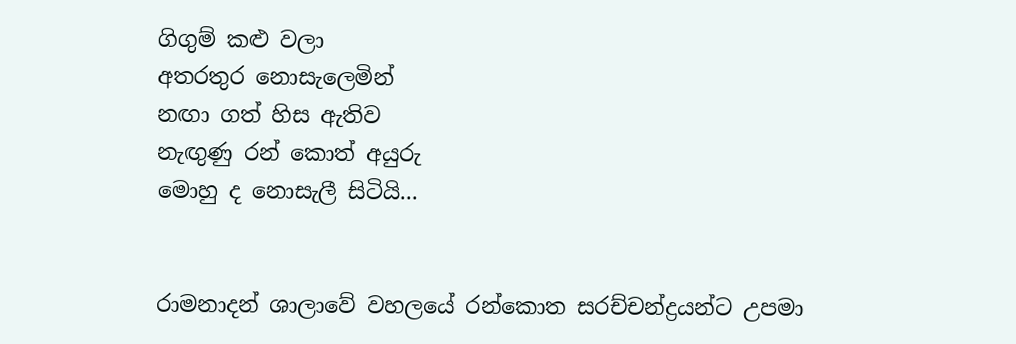ගිගුම් කළු වලා
අතරතුර නොසැලෙමින්
නඟා ගත් හිස ඇතිව
නැඟුණු රන් කොත් අයුරු
මොහු ද නොසැලී සිටියි...


රාමනාදන් ශාලාවේ වහලයේ රන්කොත සරච්චන්ද්‍රයන්ට උපමා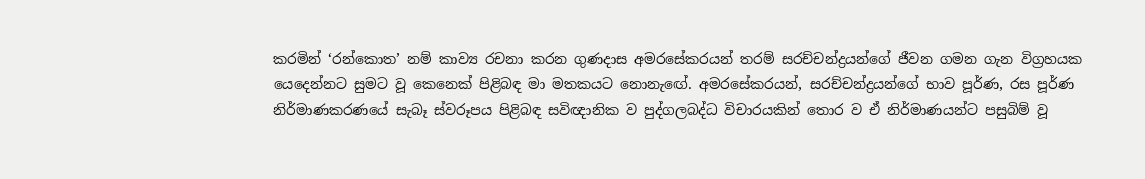කරමින් ‘රන්කොත’ නම් කාව්‍ය රචනා කරන ගුණදාස අමරසේකරයන් තරම් සරච්චන්ද්‍රයන්ගේ ජීවන ගමන ගැන විග්‍රහයක යෙදෙන්නට සුමට වූ කෙනෙක් පිළිබඳ මා මතකයට නොනැ‍ඟේ. අමරසේකරයන්, සරච්චන්ද්‍රයන්ගේ භාව පූර්ණ, රස පූර්ණ නිර්මාණකරණයේ සැබෑ ස්වරූපය පිළිබඳ සවිඥානික ව පුද්ගලබද්ධ විචාරයකින් තොර ව ඒ නිර්මාණයන්ට පසුබිම් වූ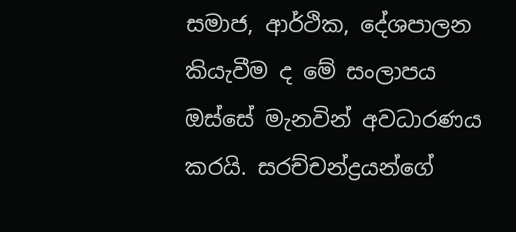සමාජ, ආර්ථික, දේශපාලන කියැවීම ද මේ සංලාපය ඔස්සේ මැනවින් අවධාරණය කරයි. සරච්චන්ද්‍රයන්ගේ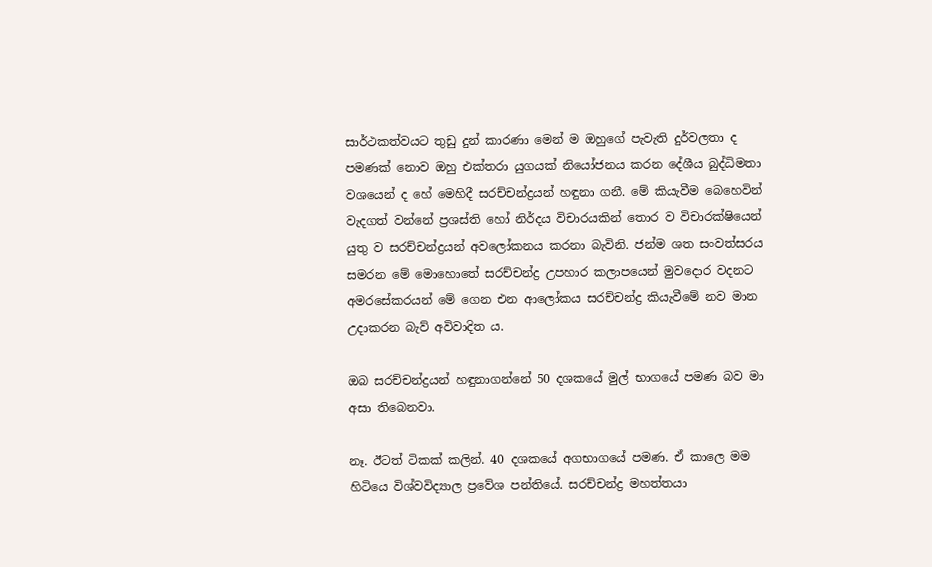සාර්ථකත්වයට තුඩු දුන් කාරණා මෙන් ම ඔහුගේ පැවැති දුර්වලතා ද පමණක් නොව ඔහු එක්තරා යුගයක් නියෝජනය කරන දේශීය බුද්ධිමතා වශයෙන් ද හේ මෙහිදී සරච්චන්ද්‍රයන් හඳුනා ගනී. මේ කියැවීම බෙහෙවින් වැදගත් වන්නේ ප්‍රශස්ති හෝ නිර්දය විචාරයකින් තොර ව විචාරක්ෂියෙන් යුතු ව සරච්චන්ද්‍රයන් අවලෝකනය කරනා බැවිනි. ජන්ම ශත සංවත්සරය සමරන මේ මොහොතේ සරච්චන්ද්‍ර උපහාර කලාපයෙන් මුවදොර වදනට අමරසේකරයන් මේ ගෙන එන ආලෝකය සරච්චන්ද්‍ර කියැවීමේ නව මාන උදාකරන බැව් අවිවාදිත ය.

ඔබ සරච්චන්ද්‍රයන් හඳුනාගන්නේ 50 දශකයේ මුල් භාගයේ පමණ බව මා අසා තිබෙනවා.

නෑ. ඊටත් ටිකක් කලින්. 40 දශකයේ අගභාගයේ පමණ. ඒ කාලෙ මම හිටියෙ විශ්වවිද්‍යාල ප්‍රවේශ පන්තියේ. සරච්චන්ද්‍ර මහත්තයා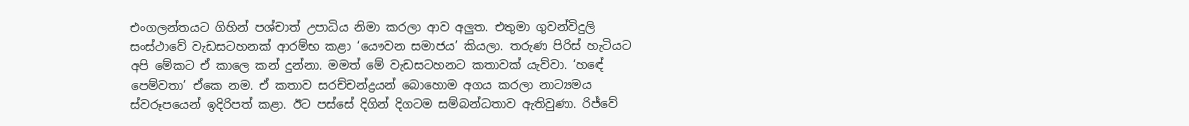එංගලන්තයට ගිහින් පශ්චාත් උපාධිය නිමා කරලා ආව අලුත. එතුමා ගුවන්විදුලි සංස්ථාවේ වැඩසටහනක් ආරම්භ කළා ‘යෞවන සමාජය’ කියලා. තරුණ පිරිස් හැටියට අපි මේකට ඒ කාලෙ කන් දුන්නා. මමත් මේ වැඩසටහනට කතාවක් යැව්වා. ‘හ‍ඳේ පෙම්වතා’ ඒකෙ නම. ඒ කතාව සරච්චන්ද්‍රයන් බොහොම අගය කරලා නාට්‍යමය ස්වරූපයෙන් ඉදිරිපත් කළා. ඊට පස්සේ දිගින් දිගටම සම්බන්ධතාව ඇතිවුණා. රිජ්වේ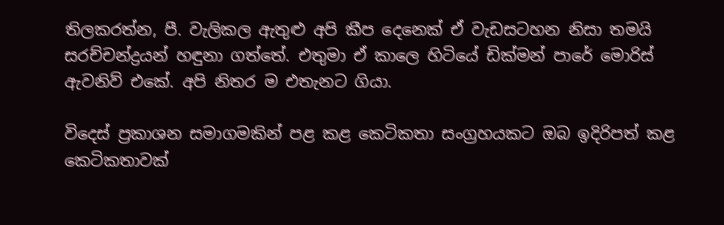තිලකරත්න, පී. වැලිකල ඇතුළු අපි කීප දෙනෙක් ඒ වැඩසටහන නිසා තමයි සරච්චන්ද්‍රයන් හඳුනා ගත්තේ. එතුමා ඒ කාලෙ හිටියේ ඩික්මන් පාරේ මොරිස් ඇවනිව් එකේ. අපි නිතර ම එතැනට ගියා.

විදෙස් ප්‍රකාශන සමාගමකින් පළ කළ කෙටිකතා සංග්‍රහයකට ඔබ ඉදිරිපත් කළ කෙටිකතාවක්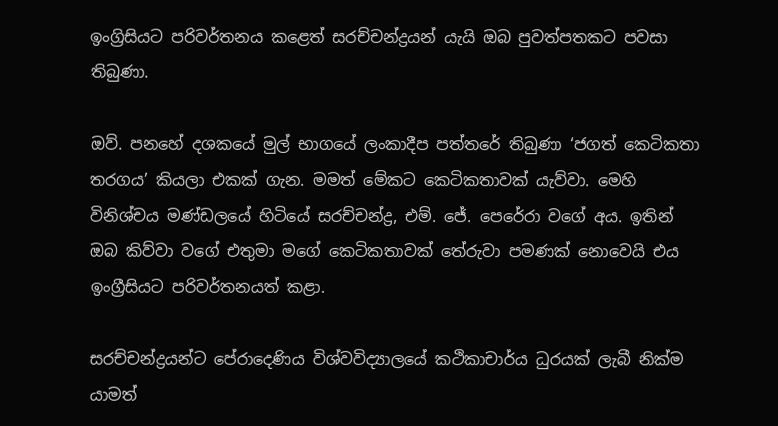ඉංග්‍රිසියට පරිවර්තනය කළෙත් සරච්චන්ද්‍රයන් යැයි ඔබ පුවත්පතකට පවසා තිබුණා.

ඔව්. පනහේ දශකයේ මුල් භාගයේ ලංකාදීප පත්තරේ තිබුණා ‘ජගත් කෙටිකතා තරගය’ කියලා එකක් ගැන. මමත් මේකට කෙටිකතාවක් යැව්වා. මෙහි විනිශ්චය මණ්ඩලයේ හිටියේ සරච්චන්ද්‍ර, එම්. ජේ. පෙරේරා වගේ අය. ඉතින් ඔබ කිව්වා වගේ එතුමා මගේ කෙටිකතාවක් තේරුවා පමණක් නොවෙයි එය ඉංග්‍රීසියට පරිවර්තනයත් කළා.

සරච්චන්ද්‍රයන්ට පේරාදෙණිය විශ්වවිද්‍යාලයේ කථිකාචාර්ය ධුරයක් ලැබී නික්ම යාමත්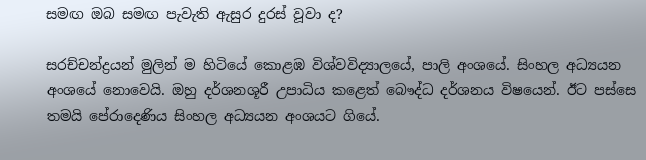සමඟ ඔබ සමඟ පැවැති ඇසුර දුරස් වූවා ද?

සරච්චන්ද්‍රයන් මුලින් ම හිටියේ කොළඹ විශ්වවිද්‍යාලයේ, පාලි අංශයේ. සිංහල අධ්‍යයන අංශයේ නොවෙයි. ඔහු දර්ශනශූරී උපාධිය කළෙත් බෞද්ධ දර්ශනය විෂයෙන්. ඊට පස්සෙ තමයි පේරාදෙණිය සිංහල අධ්‍යයන අංශයට ගියේ.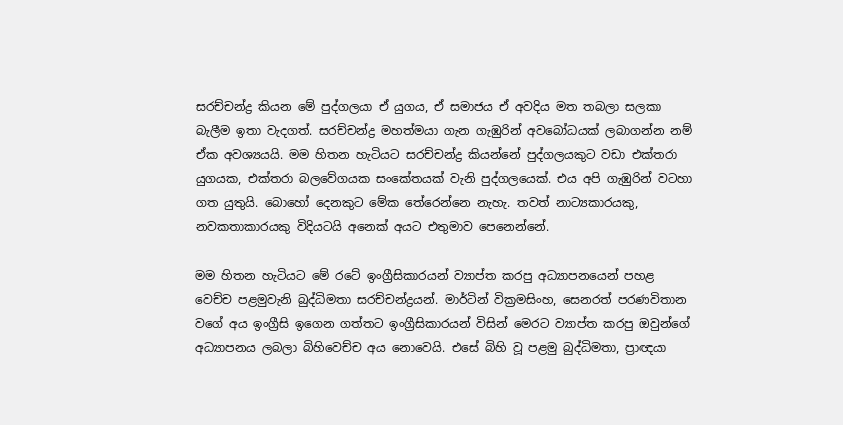සරච්චන්ද්‍ර කියන මේ පුද්ගලයා ඒ යුගය, ඒ සමාජය ඒ අවදිය මත තබලා සලකා බැලීම ඉතා වැදගත්. සරච්චන්ද්‍ර මහත්මයා ගැන ගැඹුරින් අවබෝධයක් ලබාගන්න නම් ඒක අවශ්‍යයයි. මම හිතන හැටියට සරච්චන්ද්‍ර කියන්නේ පුද්ගලයකුට වඩා එක්තරා යුගයක, එක්තරා බලවේගයක සංකේතයක් වැනි පුද්ගලයෙක්. එය අපි ගැඹුරින් වටහා ගත යුතුයි. බොහෝ දෙනකුට මේක තේරෙන්නෙ නැහැ. තවත් නාට්‍යකාරයකු, නවකතාකාරයකු විදියටයි අනෙක් අයට එතුමාව පෙනෙන්නේ.

මම හිතන හැටියට මේ රටේ ඉංග්‍රීසිකාරයන් ව්‍යාප්ත කරපු අධ්‍යාපනයෙන් පහළ වෙච්ච පළමුවැනි බුද්ධිමතා සරච්චන්ද්‍රයන්. මාර්ටින් වික්‍රමසිංහ, සෙනරත් පරණවිතාන වගේ අය ඉංග්‍රීසි ඉගෙන ගත්තට ඉංග්‍රීසිකාරයන් විසින් මෙරට ව්‍යාප්ත කරපු ඔවුන්ගේ අධ්‍යාපනය ලබලා බිහිවෙච්ච අය නොවෙයි. එසේ බිහි වූ පළමු බුද්ධිමතා, ප්‍රාඥයා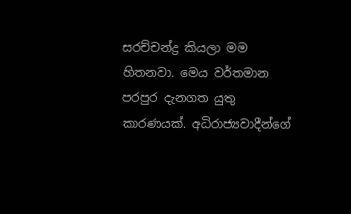සරච්චන්ද්‍ර කියලා මම හිතනවා. මෙය වර්තමාන පරපුර දැනගත යුතු කාරණයක්. අධිරාජ්‍යවාදීන්ගේ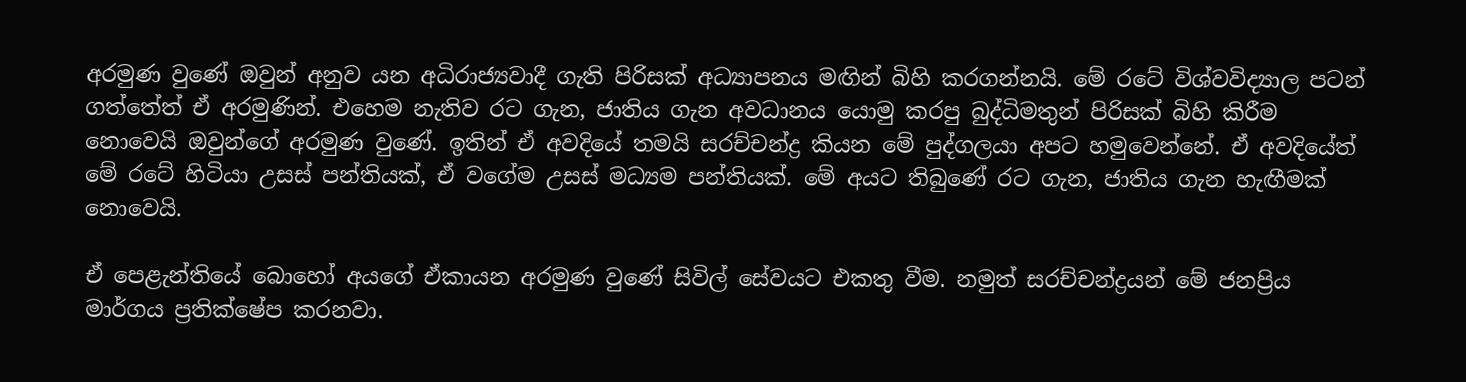අරමුණ වුණේ ඔවුන් අනුව යන අධිරාජ්‍යවාදී ගැති පිරිසක් අධ්‍යාපනය මඟින් බිහි කරගන්නයි. මේ රටේ විශ්වවිද්‍යාල පටන් ගත්තේත් ඒ අරමුණින්. එහෙම නැතිව රට ගැන, ජාතිය ගැන අවධානය යොමු කරපු බුද්ධිමතුන් පිරිසක් බිහි කිරීම නොවෙයි ඔවුන්ගේ අරමුණ වුණේ. ඉතින් ඒ අවදියේ තමයි සරච්චන්ද්‍ර කියන මේ පුද්ගලයා අපට හමුවෙන්නේ. ඒ අවදියේත් මේ රටේ හිටියා උසස් පන්තියක්, ඒ වගේම උසස් මධ්‍යම පන්තියක්. මේ අයට තිබුණේ රට ගැන, ජාතිය ගැන හැඟීමක් නොවෙයි.

ඒ පෙළැන්තියේ බොහෝ අයගේ ඒකායන අරමුණ වුණේ සිවිල් සේවයට එකතු වීම. නමුත් සරච්චන්ද්‍රයන් මේ ජනප්‍රිය මාර්ගය ප්‍රතික්ෂේප කරනවා.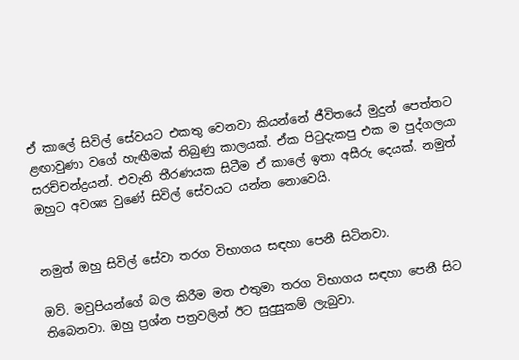ඒ කාලේ සිවිල් සේවයට එකතු වෙනවා කියන්නේ ජීවිතයේ මුදුන් පෙත්තට ළඟාවුණා වගේ හැඟීමක් තිබුණු කාලයක්. ඒක පිටුදැකපු එක ම පුද්ගලයා සරච්චන්ද්‍රයන්. එවැනි තීරණයක සිටීම ඒ කාලේ ඉතා අසීරු දෙයක්. නමුත් ඔහුට අවශ්‍ය වුණේ සිවිල් සේවයට යන්න නොවෙයි.


නමුත් ඔහු සිවිල් සේවා තරග විභාගය සඳහා පෙනී සිටිනවා.

ඔව්. මවුපියන්ගේ බල කිරීම මත එතුමා තරග විභාගය සඳහා පෙනී සිට තිබෙනවා. ඔහු ප්‍රශ්න පත්‍රවලින් ඊට සුදුසුකම් ලැබුවා.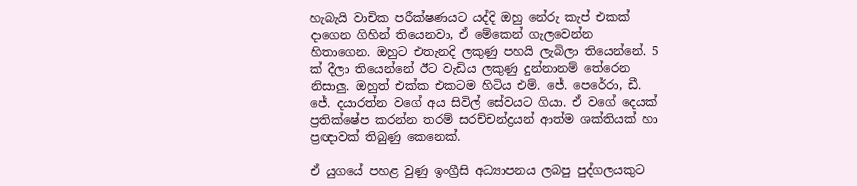හැබැයි වාචික පරීක්ෂණයට යද්දි ඔහු නේරු කැප් එකක් දාගෙන ගිහින් තියෙනවා, ඒ මේකෙන් ගැලවෙන්න හිතාගෙන. ඔහුට එතැනදි ලකුණු පහයි ලැබිලා තියෙන්නේ. 5 ක් දීලා තියෙන්නේ ඊට වැඩිය ලකුණු දුන්නානම් තේරෙන නිසාලු. ඔහුත් එක්ක එකටම හිටිය එම්. ජේ. පෙරේරා, ඩී. ජේ. දයාරත්න වගේ අය සිවිල් සේවයට ගියා. ඒ වගේ දෙයක් ප්‍රතික්ෂේප කරන්න තරම් සරච්චන්ද්‍රයන් ආත්ම ශක්තියක් හා ප්‍රඥාවක් තිබුණු කෙනෙක්.

ඒ යුගයේ පහළ වුණු ඉංග්‍රීසි අධ්‍යාපනය ලබපු පුද්ගලයකුට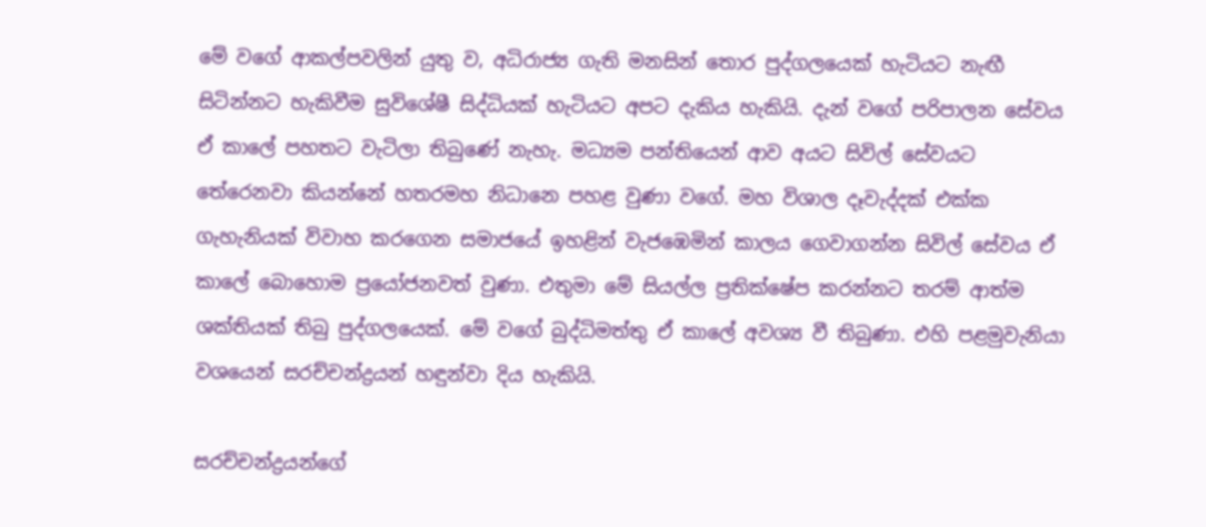මේ වගේ ආකල්පවලින් යුතු ව, අධිරාජ්‍ය ගැති මනසින් තොර පුද්ගලයෙක් හැටියට නැඟී සිටින්නට හැකිවීම සුවිශේෂී සිද්ධියක් හැටියට අපට දැකිය හැකියි. දැන් වගේ පරිපාලන සේවය ඒ කාලේ පහතට වැටිලා තිබුණේ නැහැ. මධ්‍යම පන්තියෙන් ආව අයට සිවිල් සේවයට තේරෙනවා කියන්නේ හතරමහ නිධානෙ පහළ වුණා වගේ. මහ විශාල දෑවැද්දක් එක්ක ගැහැනියක් විවාහ කරගෙන සමාජයේ ඉහළින් වැජඹෙමින් කාලය ගෙවාගන්න සිවිල් සේවය ඒ කාලේ බොහොම ප්‍රයෝජනවත් වුණා. එතුමා මේ සියල්ල ප්‍රතික්ෂේප කරන්නට තරම් ආත්ම ශක්තියක් තිබු පුද්ගලයෙක්. මේ වගේ බුද්ධිමත්තු ඒ කාලේ අවශ්‍ය වී තිබුණා. එහි පළමුවැනියා වශයෙන් සරච්චන්ද්‍රයන් හඳුන්වා දිය හැකියි.

සරච්චන්ද්‍රයන්ගේ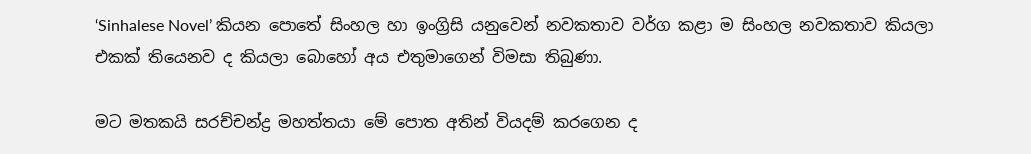‘Sinhalese Novel’ කියන පොතේ සිංහල හා ඉංග්‍රිසි යනුවෙන් නවකතාව වර්ග කළා ම සිංහල නවකතාව කියලා එකක් තියෙනව ද කියලා බොහෝ අය එතුමාගෙන් විමසා තිබුණා.

මට මතකයි සරච්චන්ද්‍ර මහත්තයා මේ පොත අතින් වියදම් කරගෙන ද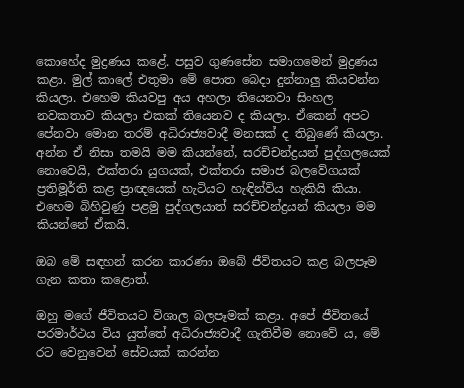කොහේද මුද්‍රණය කළේ. පසුව ගුණසේන සමාගමෙන් මුද්‍රණය කළා. මුල් කාලේ එතුමා මේ පොත බෙදා දුන්නාලු කියවන්න කියලා. එහෙම කියවපු අය අහලා තියෙනවා සිංහල නවකතාව කියලා එකක් තියෙනව ද කියලා. ඒකෙන් අපට පේනවා මොන තරම් අධිරාජ්‍යවාදී මනසක් ද තිබුණේ කියලා. අන්න ඒ නිසා තමයි මම කියන්නේ, සරච්චන්ද්‍රයන් පුද්ගලයෙක් නොවෙයි, එක්තරා යුගයක්, එක්තරා සමාජ බලවේගයක් ප්‍රතිමූර්ති කළ ප්‍රාඥයෙක් හැටියට හැඳින්විය හැකියි කියා. එහෙම බිහිවුණු පළමු පුද්ගලයාත් සරච්චන්ද්‍රයන් කියලා මම කියන්නේ ඒකයි.

ඔබ මේ සඳහන් කරන කාරණා ඔබේ ජීවිතයට කළ බලපෑම ගැන කතා කළොත්.

ඔහු මගේ ජීවිතයට විශාල බලපෑමක් කළා. අපේ ජීවිතයේ පරමාර්ථය විය යුත්තේ අධිරාජ්‍යවාදී ගැතිවීම නොවේ ය, මේ රට වෙනුවෙන් සේවයක් කරන්න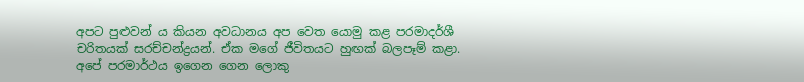අපට පුළුවන් ය කියන අවධානය අප වෙත යොමු කළ පරමාදර්ශී චරිතයක් සරච්චන්ද්‍රයන්. ඒක මගේ ජීවිතයට හුඟක් බලපෑම් කළා. අපේ පරමාර්ථය ඉගෙන ගෙන ලොකු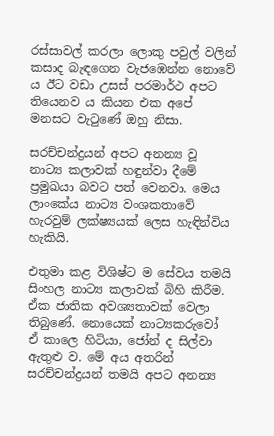රස්සාවල් කරලා ලොකු පවුල් වලින් කසාද බැඳගෙන වැජඹෙන්න නොවේ ය ඊට වඩා උසස් පරමාර්ථ අපට තියෙනව ය කියන එක අපේ මනසට වැටුණේ ඔහු නිසා.

සරච්චන්ද්‍රයන් අපට අනන්‍ය වූ නාට්‍ය කලාවක් හඳුන්වා දීමේ ප්‍රමුඛයා බවට පත් වෙනවා. මෙය ලාංකේය නාට්‍ය වංශකතාවේ හැරවුම් ලක්ෂ්‍යයක් ලෙස හැඳින්විය හැකියි.

එතුමා කළ විශිෂ්ට ම සේවය තමයි සිංහල නාට්‍ය කලාවක් බිහි කිරීම. ඒක ජාතික අවශ්‍යතාවක් වෙලා තිබුණේ. නොයෙක් නාට්‍යකරුවෝ ඒ කාලෙ හිටියා, ජෝන් ද සිල්වා ඇතුළු ව. මේ අය අතරින් සරච්චන්ද්‍රයන් තමයි අපට අනන්‍ය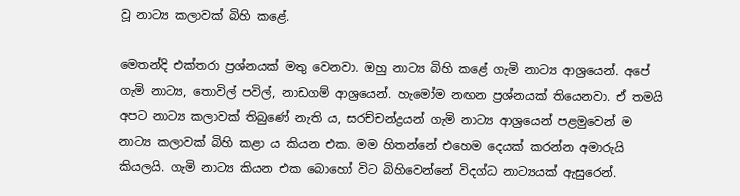වූ නාට්‍ය කලාවක් බිහි කළේ.

මෙතන්දි එක්තරා ප්‍රශ්නයක් මතු වෙනවා. ඔහු නාට්‍ය බිහි කළේ ගැමි නාට්‍ය ආශ්‍රයෙන්. අපේ ගැමි නාට්‍ය, තොවිල් පවිල්, නාඩගම් ආශ්‍රයෙන්. හැමෝම නඟන ප්‍රශ්නයක් තියෙනවා. ඒ තමයි අපට නාට්‍ය කලාවක් තිබුණේ නැති ය, සරච්චන්ද්‍රයන් ගැමි නාට්‍ය ආශ්‍රයෙන් පළමුවෙන් ම නාට්‍ය කලාවක් බිහි කළා ය කියන එක. මම හිතන්නේ එහෙම දෙයක් කරන්න අමාරුයි කියලයි. ගැමි නාට්‍ය කියන එක බොහෝ විට බිහිවෙන්නේ විදග්ධ නාට්‍යයක් ඇසුරෙන්.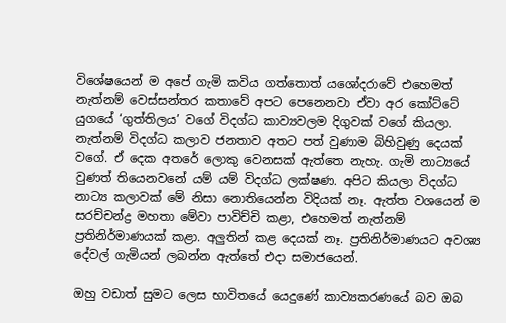විශේෂයෙන් ම අපේ ගැමි කවිය ගත්තොත් යශෝදරාවේ එහෙමත් නැත්නම් වෙස්සන්තර කතාවේ අපට පෙනෙනවා ඒවා අර කෝට්ටේ යුගයේ ‘ගුත්තිලය’ වගේ විදග්ධ කාව්‍යවලම දිගුවක් වගේ කියලා. නැත්නම් විදග්ධ කලාව ජනතාව අතට පත් වුණාම බිහිවුණු දෙයක් වගේ. ඒ දෙක අතරේ ලොකු වෙනසක් ඇත්තෙ නැහැ. ගැමි නාට්‍යයේ වුණත් තියෙනවනේ යම් යම් විදග්ධ ලක්ෂණ. අපිට කියලා විදග්ධ නාට්‍ය කලාවක් මේ නිසා නොතියෙන්න විදියක් නෑ. ඇත්ත වශයෙන් ම සරච්චන්ද්‍ර මහතා මේවා පාවිච්චි කළා, එහෙමත් නැත්නම් ප්‍රතිනිර්මාණයක් කළා. අලුතින් කළ දෙයක් නෑ. ප්‍රතිනිර්මාණයට අවශ්‍ය දේවල් ගැමියන් ලබන්න ඇත්තේ එදා සමාජයෙන්.

ඔහු වඩාත් සුමට ලෙස භාවිතයේ යෙදුණේ කාව්‍යකරණයේ බව ඔබ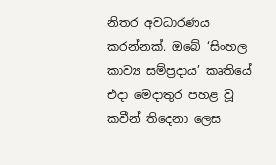නිතර අවධාරණය කරන්නක්. ඔබේ ‘සිංහල කාව්‍ය සම්ප්‍රදාය’ කෘතියේ එදා මෙදාතුර පහළ වූ කවීන් තිදෙනා ලෙස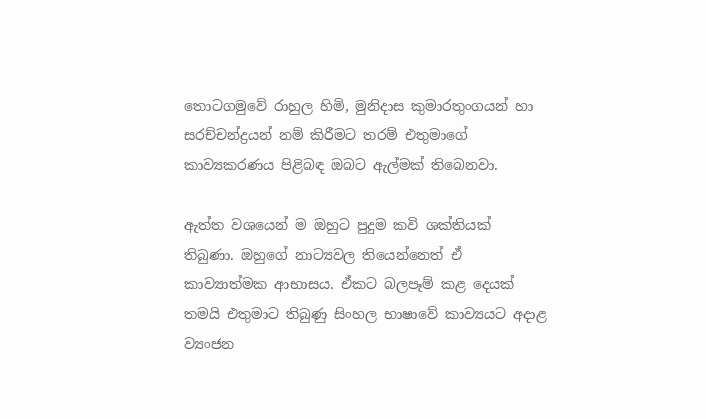තොටගමුවේ රාහුල හිමි, මුනිදාස කුමාරතුංගයන් හා සරච්චන්ද්‍රයන් නම් කිරීමට තරම් එතුමාගේ කාව්‍යකරණය පිළිබඳ ඔබට ඇල්මක් තිබෙනවා.

ඇත්ත වශයෙන් ම ඔහුට පුදුම කවි ශක්තියක් තිබුණා. ඔහුගේ නාට්‍යවල තියෙන්නෙත් ඒ කාව්‍යාත්මක ආභාසය. ඒකට බලපෑම් කළ දෙයක් තමයි එතුමාට තිබුණු සිංහල භාෂාවේ කාව්‍යයට අදාළ ව්‍යංජන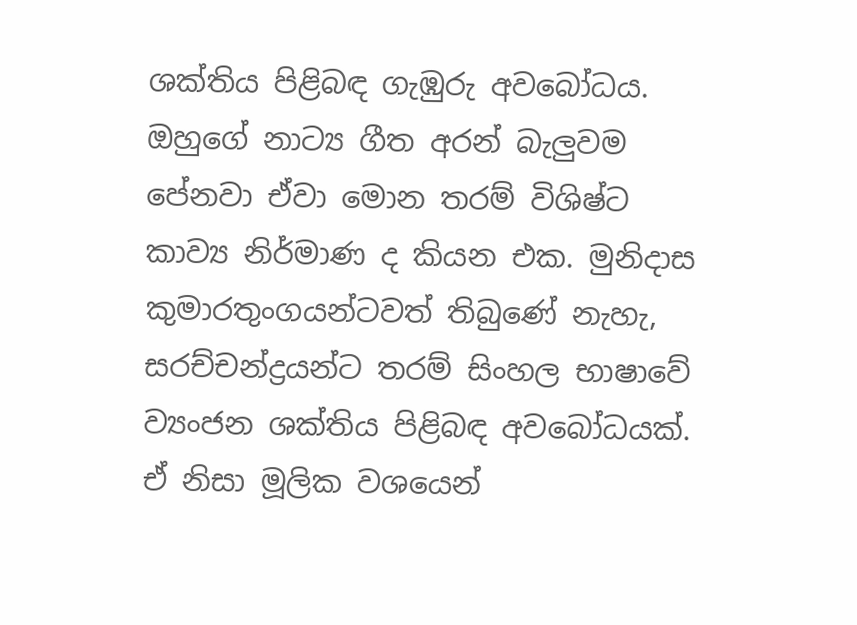ශක්තිය පිළිබඳ ගැඹුරු අවබෝධය. ඔහුගේ නාට්‍ය ගීත අරන් බැලුවම පේනවා ඒවා මොන තරම් විශිෂ්ට කාව්‍ය නිර්මාණ ද කියන එක. මුනිදාස කුමාරතුංගයන්ටවත් තිබුණේ නැහැ, සරච්චන්ද්‍රයන්ට තරම් සිංහල භාෂාවේ ව්‍යංජන ශක්තිය පිළිබඳ අවබෝධයක්. ඒ නිසා මූලික වශයෙන්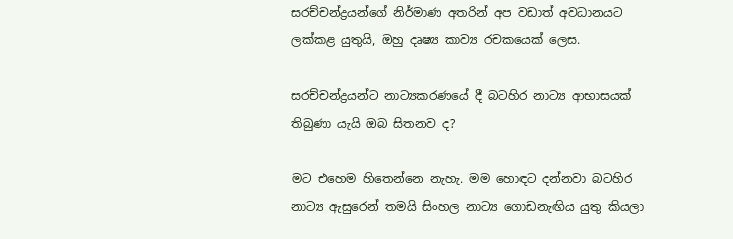සරච්චන්ද්‍රයන්ගේ නිර්මාණ අතරින් අප වඩාත් අවධානයට ලක්කළ යුතුයි, ඔහු දෘෂ්‍ය කාව්‍ය රචකයෙක් ලෙස.

සරච්චන්ද්‍රයන්ට නාට්‍යකරණයේ දී බටහිර නාට්‍ය ආභාසයක් තිබුණා යැයි ඔබ සිතනව ද?

මට එහෙම හිතෙන්නෙ නැහැ. මම හොඳට දන්නවා බටහිර නාට්‍ය ඇසුරෙන් තමයි සිංහල නාට්‍ය ගොඩනැඟිය යුතු කියලා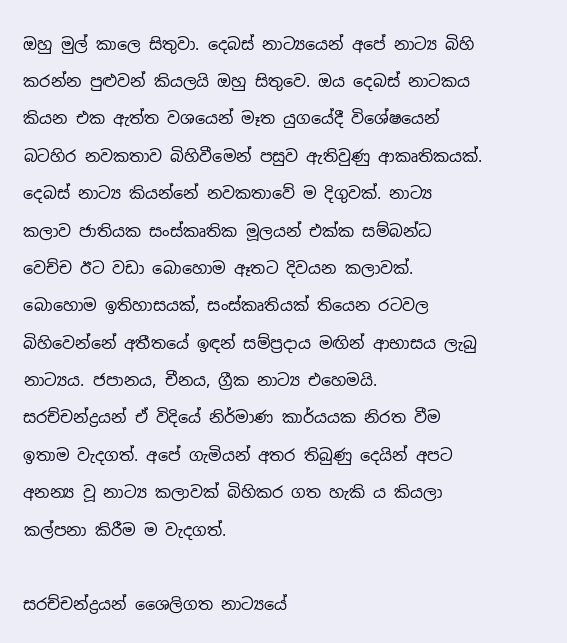ඔහු මුල් කාලෙ සිතුවා. දෙබස් නාට්‍යයෙන් අපේ නාට්‍ය බිහි කරන්න පුළුවන් කියලයි ඔහු සිතුවෙ. ඔය දෙබස් නාටකය කියන එක ඇත්ත වශයෙන් මෑත යුගයේදී විශේෂයෙන් බටහිර නවකතාව බිහිවීමෙන් පසුව ඇතිවුණු ආකෘතිකයක්. දෙබස් නාට්‍ය කියන්නේ නවකතාවේ ම දිගුවක්. නාට්‍ය කලාව ජාතියක සංස්කෘතික මූලයන් එක්ක සම්බන්ධ වෙච්ච ඊට වඩා බොහොම ඈතට දිවයන කලාවක්. බොහොම ඉතිහාසයක්, සංස්කෘතියක් තියෙන රටවල බිහිවෙන්නේ අතීතයේ ඉඳන් සම්ප්‍රදාය මඟින් ආභාසය ලැබු නාට්‍යය. ජපානය, චීනය, ග්‍රීක නාට්‍ය එහෙමයි. සරච්චන්ද්‍රයන් ඒ විදියේ නිර්මාණ කාර්යයක නිරත වීම ඉතාම වැදගත්. අපේ ගැමියන් අතර තිබුණු දෙයින් අපට අනන්‍ය වූ නාට්‍ය කලාවක් බිහිකර ගත හැකි ය කියලා කල්පනා කිරීම ම වැදගත්.

සරච්චන්ද්‍රයන් ශෛලිගත නාට්‍යයේ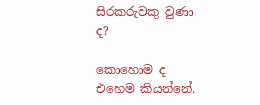සිරකරුවකු වුණා ද?

කොහොම ද එහෙම කියන්නේ.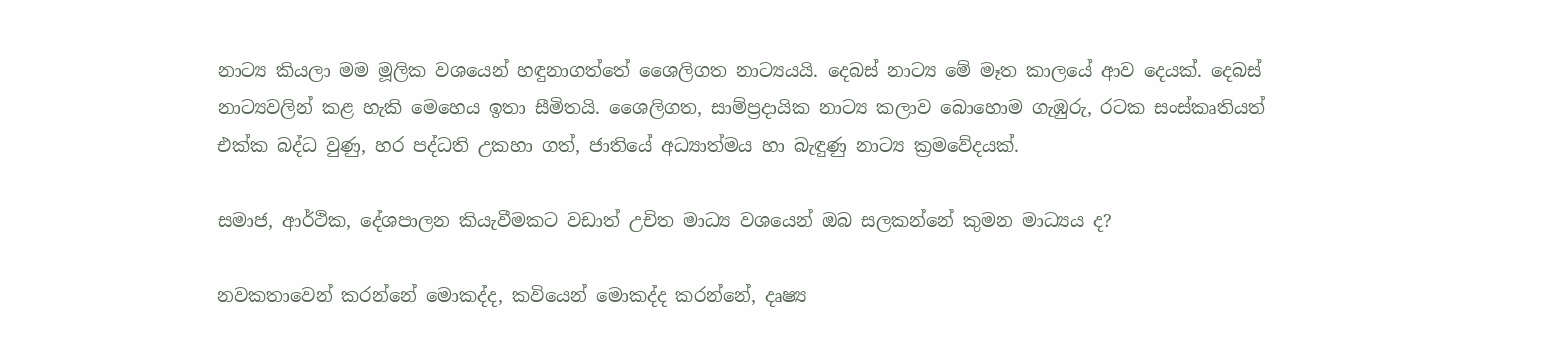නාට්‍ය කියලා මම මූලික වශයෙන් හඳුනාගත්තේ ශෛලිගත නාට්‍යයයි. දෙබස් නාට්‍ය මේ මෑත කාලයේ ආව දෙයක්. දෙබස් නාට්‍යවලින් කළ හැකි මෙහෙය ඉතා සීමිතයි. ශෛලිගත, සාම්ප්‍රදායික නාට්‍ය කලාව බොහොම ගැඹුරු, රටක සංස්කෘතියත් එක්ක බද්ධ වුණු, හර පද්ධති උකහා ගත්, ජාතියේ අධ්‍යාත්මය හා බැඳුණු නාට්‍ය ක්‍රමවේදයක්.

සමාජ, ආර්ථික, දේශපාලන කියැවීමකට වඩාත් උචිත මාධ්‍ය වශයෙන් ඔබ සලකන්නේ කුමන මාධ්‍යය ද?

නවකතාවෙන් කරන්නේ මොකද්ද, කවියෙන් මොකද්ද කරන්නේ, දෘෂ්‍ය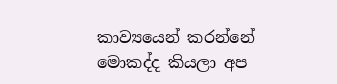කාව්‍යයෙන් කරන්නේ මොකද්ද කියලා අප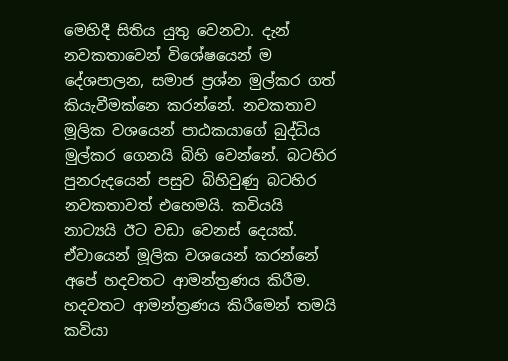මෙහිදී සිතිය යුතු වෙනවා. දැන් නවකතාවෙන් විශේෂයෙන් ම දේශපාලන, සමාජ ප්‍රශ්න මුල්කර ගත් කියැවීමක්නෙ කරන්නේ. නවකතාව මූලික වශයෙන් පාඨකයාගේ බුද්ධිය මුල්කර ගෙනයි බිහි වෙන්නේ. බටහිර පුනරුදයෙන් පසුව බිහිවුණු බටහිර නවකතාවත් එහෙමයි. කවියයි නාට්‍යයි ඊට වඩා වෙනස් දෙයක්. ඒවායෙන් මූලික වශයෙන් කරන්නේ අපේ හදවතට ආමන්ත්‍රණය කිරීම. හදවතට ආමන්ත්‍රණය කිරීමෙන් තමයි කවියා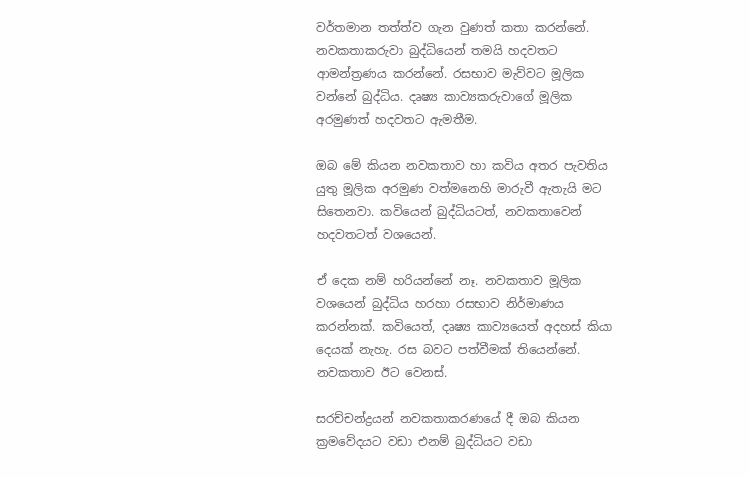වර්තමාන තත්ත්ව ගැන වුණත් කතා කරන්නේ. නවකතාකරුවා බුද්ධියෙන් තමයි හදවතට ආමන්ත්‍රණය කරන්නේ. රසභාව මැව්වට මූලික වන්නේ බුද්ධිය. දෘෂ්‍ය කාව්‍යකරුවාගේ මූලික අරමුණත් හදවතට ඇමතීම.

ඔබ මේ කියන නවකතාව හා කවිය අතර පැවතිය යුතු මූලික අරමුණ වත්මනෙහි මාරුවී ඇතැයි මට සිතෙනවා. කවියෙන් බුද්ධියටත්, නවකතාවෙන් හදවතටත් වශයෙන්.

ඒ දෙක නම් හරියන්නේ නෑ. නවකතාව මූලික වශයෙන් බුද්ධිය හරහා රසභාව නිර්මාණය කරන්නක්. කවියෙත්, දෘෂ්‍ය කාව්‍යයෙත් අදහස් කියා දෙයක් නැහැ. රස බවට පත්වීමක් තියෙන්නේ. නවකතාව ඊට වෙනස්.

සරච්චන්ද්‍රයන් නවකතාකරණයේ දී ඔබ කියන ක්‍රමවේදයට වඩා එනම් බුද්ධියට වඩා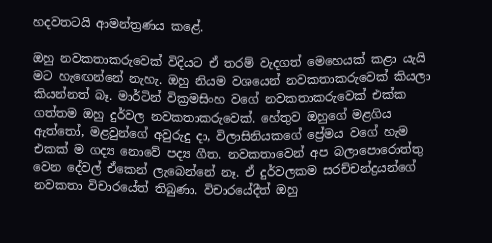හදවතටයි ආමන්ත්‍රණය කළේ.

ඔහු නවකතාකරුවෙක් විදියට ඒ තරම් වැදගත් මෙහෙයක් කළා යැයි මට හැ‍ඟෙන්නේ නැහැ. ඔහු නියම වශයෙන් නවකතාකරුවෙක් කියලා කියන්නත් බෑ. මාර්ටින් වික්‍රමසිංහ වගේ නවකතාකරුවෙක් එක්ක ගත්තම ඔහු දුර්වල නවකතාකරුවෙක්. හේතුව ඔහුගේ මළගිය ඇත්තෝ, මළවුන්ගේ අවුරුදු දා, විලාසිනියකගේ ප්‍රේමය වගේ හැම එකක් ම ගද්‍ය නොවේ පද්‍ය ගීත. නවකතාවෙන් අප බලාපොරොත්තු වෙන දේවල් ඒකෙන් ලැබෙන්නේ නෑ. ඒ දුර්වලකම සරච්චන්ද්‍රයන්ගේ නවකතා විචාරයේත් තිබුණා. විචාරයේදීත් ඔහු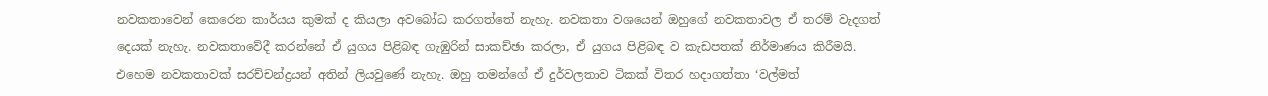නවකතාවෙන් කෙරෙන කාර්යය කුමක් ද කියලා අවබෝධ කරගත්තේ නැහැ. නවකතා වශයෙන් ඔහුගේ නවකතාවල ඒ තරම් වැදගත් දෙයක් නැහැ. නවකතාවේදී කරන්නේ ඒ යුගය පිළිබඳ ගැඹුරින් සාකච්ඡා කරලා, ඒ යුගය පිළිබඳ ව කැඩපතක් නිර්මාණය කිරීමයි. එහෙම නවකතාවක් සරච්චන්ද්‍රයන් අතින් ලියවුණේ නැහැ. ඔහු තමන්ගේ ඒ දුර්වලතාව ටිකක් විතර හදාගත්තා ‘වල්මත්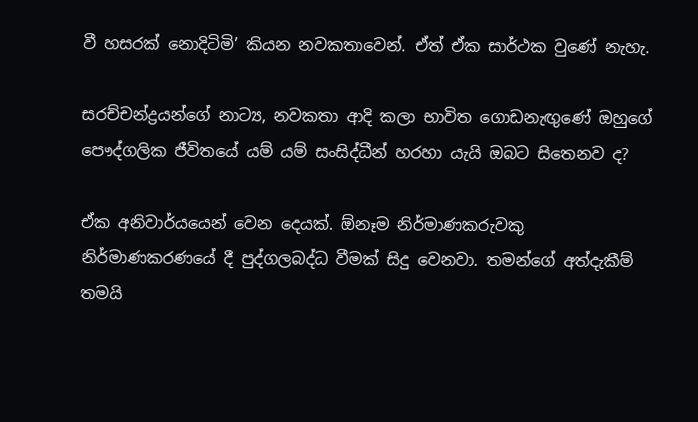වී හසරක් නොදිටිමි’ කියන නවකතාවෙන්. ඒත් ඒක සාර්ථක වුණේ නැහැ.

සරච්චන්ද්‍රයන්ගේ නාට්‍ය, නවකතා ආදි කලා භාවිත ගොඩනැඟුණේ ඔහුගේ පෞද්ගලික ජීවිතයේ යම් යම් සංසිද්ධීන් හරහා යැයි ඔබට සිතෙනව ද?

ඒක අනිවාර්යයෙන් වෙන දෙයක්. ඕනෑම නිර්මාණකරු‍වකු නිර්මාණකරණයේ දී පුද්ගලබද්ධ වීමක් සිදු වෙනවා. තමන්ගේ අත්දැකීම් තමයි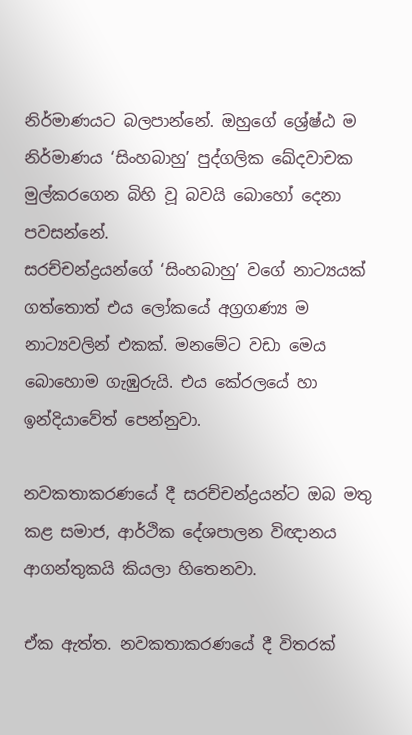නිර්මාණයට බලපාන්නේ. ඔහුගේ ශ්‍රේෂ්ඨ ම නිර්මාණය ‘සිංහබාහු’ පුද්ගලික ඛේදවාචක මුල්කරගෙන බිහි වූ බවයි බොහෝ දෙනා පවසන්නේ.
සරච්චන්ද්‍රයන්ගේ ‘සිංහබාහු’ වගේ නාට්‍යයක් ගත්තොත් එය ලෝකයේ අග්‍රගණ්‍ය ම නාට්‍යවලින් එකක්. මනමේට වඩා මෙය බොහොම ගැඹුරුයි. එය කේරලයේ හා ඉන්දියාවේත් පෙන්නුවා.

නවකතාකරණයේ දී සරච්චන්ද්‍රයන්ට ඔබ මතු කළ සමාජ, ආර්ථික දේශපාලන විඥානය ආගන්තුකයි කියලා හිතෙනවා.

ඒක ඇත්ත. නවකතාකරණයේ දී විතරක්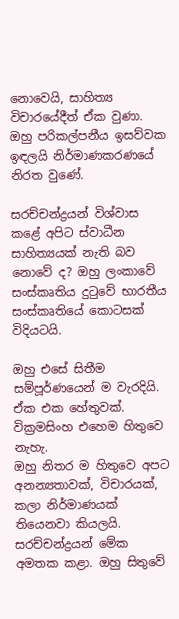නොවෙයි, සාහිත්‍ය විචාරයේදීත් ඒක වුණා. ඔහු පරිකල්පනීය ඉසව්වක ඉඳලයි නිර්මාණකරණයේ නිරත වුණේ.

සරච්චන්ද්‍රයන් විශ්වාස කළේ අපිට ස්වාධීන සාහිත්‍යයක් නැති බව නොවේ ද? ඔහු ලංකාවේ සංස්කෘතිය දුටුවේ භාරතීය සංස්කෘතියේ කොටසක් විදියටයි.

ඔහු එසේ සිතීම සම්පූර්ණයෙන් ම වැරදියි. ඒක එක හේතුවක්. වික්‍රමසිංහ එහෙම හිතුවෙ නැහැ.
ඔහු නිතර ම හිතුවෙ අපට අනන්‍යතාවක්, විචාරයක්, කලා නිර්මාණයක් තියෙනවා කියලයි. සරච්චන්ද්‍රයන් මේක අමතක කළා. ඔහු සිතුවේ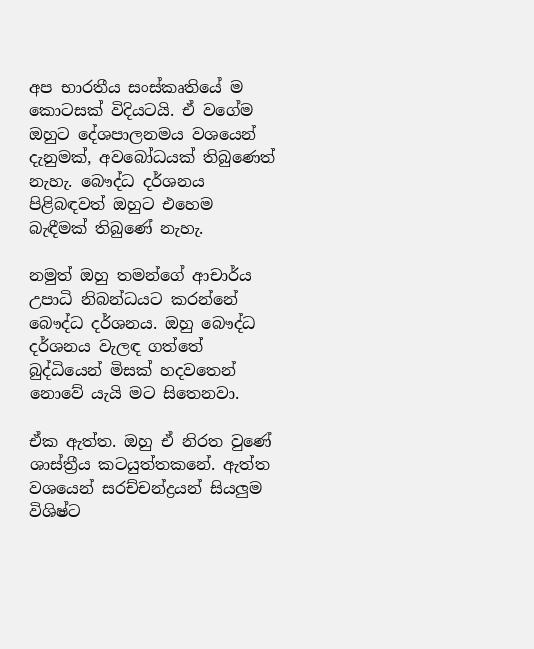අප භාරතීය සංස්කෘතියේ ම කොටසක් විදියටයි. ඒ වගේම ඔහුට දේශපාලනමය වශයෙන් දැනුමක්, අවබෝධයක් තිබුණෙත් නැහැ. බෞද්ධ දර්ශනය පිළිබඳවත් ඔහුට එහෙම බැඳීමක් තිබුණේ නැහැ.

නමුත් ඔහු තමන්ගේ ආචාර්ය උපාධි නිබන්ධයට කරන්නේ බෞද්ධ දර්ශනය. ඔහු බෞද්ධ දර්ශනය වැලඳ ගත්තේ බුද්ධියෙන් මිසක් හදවතෙන් නොවේ යැයි මට සිතෙනවා.

ඒක ඇත්ත. ඔහු ඒ නිරත වුණේ ශාස්ත්‍රීය කටයුත්තකනේ. ඇත්ත වශයෙන් සරච්චන්ද්‍රයන් සියලුම විශිෂ්ට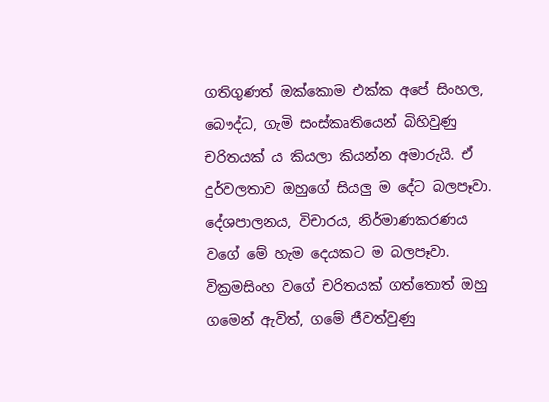ගතිගුණත් ඔක්කොම එක්ක අපේ සිංහල, බෞද්ධ, ගැමි සංස්කෘතියෙන් බිහිවුණු චරිතයක් ය කියලා කියන්න අමාරුයි. ඒ දුර්වලතාව ඔහුගේ සියලු ම දේට බලපෑවා. දේශපාලනය, විචාරය, නිර්මාණකරණය වගේ මේ හැම දෙයකට ම බලපෑවා. වික්‍රමසිංහ වගේ චරිතයක් ගත්තොත් ඔහු ගමෙන් ඇවිත්, ගමේ ජීවත්වුණු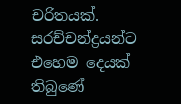චරිතයක්. සරච්චන්ද්‍රයන්ට එහෙම දෙයක් තිබුණේ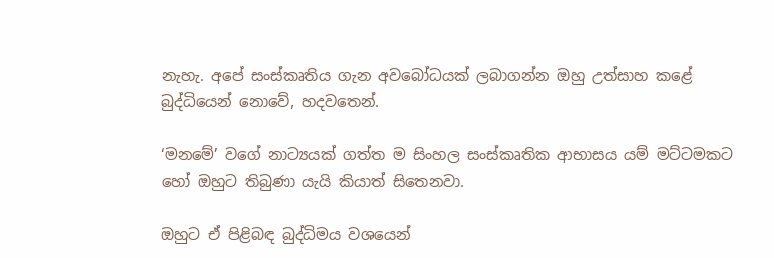නැහැ. අපේ සංස්කෘතිය ගැන අවබෝධයක් ලබාගන්න ඔහු උත්සාහ කළේ බුද්ධියෙන් නොවේ, හදවතෙන්.

‘මනමේ’ වගේ නාට්‍යයක් ගත්ත ම සිංහල සංස්කෘතික ආභාසය යම් මට්ටමකට හෝ ඔහුට තිබුණා යැයි කියාත් සිතෙනවා.

ඔහුට ඒ පිළිබඳ බුද්ධිමය වශයෙන්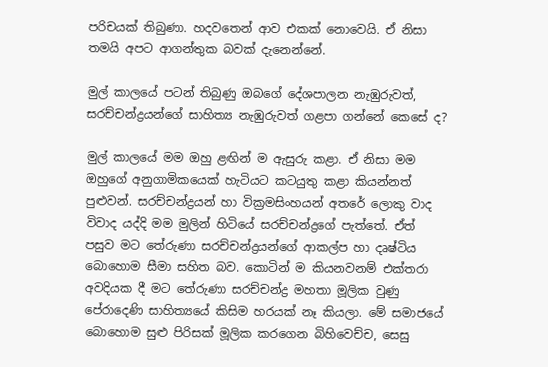පරිචයක් තිබුණා. හදවතෙන් ආව එකක් නොවෙයි. ඒ නිසා තමයි අපට ආගන්තුක බවක් දැනෙන්නේ.

මුල් කාලයේ පටන් තිබුණු ඔබගේ දේශපාලන නැඹුරුවත්, සරච්චන්ද්‍රයන්ගේ සාහිත්‍ය නැඹුරුවත් ගළපා ගන්නේ කෙසේ ද?

මුල් කාලයේ මම ඔහු ළඟින් ම ඇසුරු කළා. ඒ නිසා මම ඔහුගේ අනුගාමිකයෙක් හැටියට කටයුතු කළා කියන්නත් පුළුවන්. සරච්චන්ද්‍රයන් හා වික්‍රමසිංහයන් අතරේ ලොකු වාද විවාද යද්දි මම මුලින් හිටියේ සරච්චන්ද්‍රගේ පැත්තේ. ඒත් පසුව මට තේරුණා සරච්චන්ද්‍රයන්ගේ ආකල්ප හා දෘෂ්ටිය බොහොම සීමා සහිත බව. කොටින් ම කියනවනම් එක්තරා අවදියක දී මට තේරුණා සරච්චන්ද්‍ර මහතා මූලික වුණු පේරාදෙණි සාහිත්‍යයේ කිසිම හරයක් නෑ කියලා. මේ සමාජයේ බොහොම සුළු පිරිසක් මූලික කරගෙන බිහිවෙච්ච, සෙසු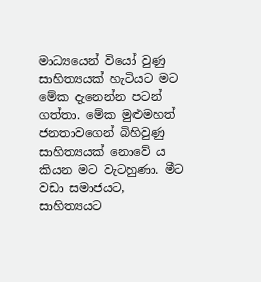මාධ්‍යයෙන් වියෝ වුණු සාහිත්‍යයක් හැටියට මට මේක දැනෙන්න පටන් ගත්තා. මේක මුළුමහත් ජනතාවගෙන් බිහිවුණු සාහිත්‍යයක් නොවේ ය කියන මට වැටහුණා. මීට වඩා සමාජයට, සාහිත්‍යයට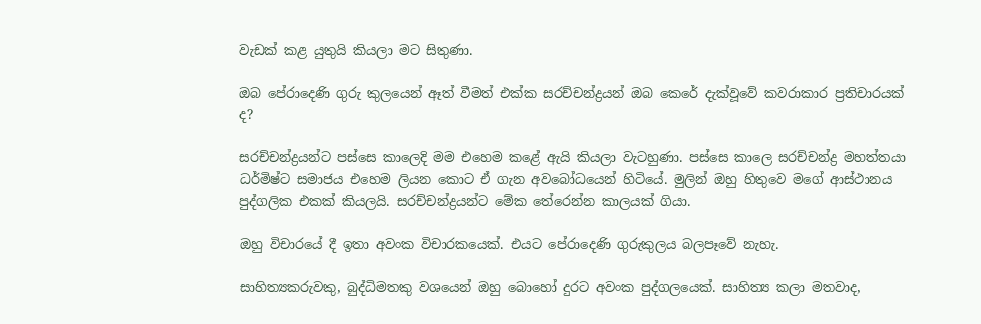වැඩක් කළ යුතුයි කියලා මට සිතුණා.

ඔබ පේරාදෙණි ගුරු කුලයෙන් ඈත් වීමත් එක්ක සරච්චන්ද්‍රයන් ඔබ කෙරේ දැක්වූවේ කවරාකාර ප්‍රතිචාරයක් ද?

සරච්චන්ද්‍රයන්ට පස්සෙ කාලෙදි මම එහෙම කළේ ඇයි කියලා වැටහුණා. පස්සෙ කාලෙ සරච්චන්ද්‍ර මහත්තයා ධර්මිෂ්ට සමාජය එහෙම ලියන කොට ඒ ගැන අවබෝධයෙන් හිටියේ. මුලින් ඔහු හිතුවෙ මගේ ආස්ථානය පුද්ගලික එකක් කියලයි. සරච්චන්ද්‍රයන්ට මේක තේරෙන්න කාලයක් ගියා.

ඔහු විචාරයේ දී ඉතා අවංක විචාරකයෙක්. එයට පේරාදෙණි ගුරුකුලය බලපෑවේ නැහැ.

සාහිත්‍යකරුවකු, බුද්ධිමතකු වශයෙන් ඔහු බොහෝ දුරට අවංක පුද්ගලයෙක්. සාහිත්‍ය කලා මතවාද,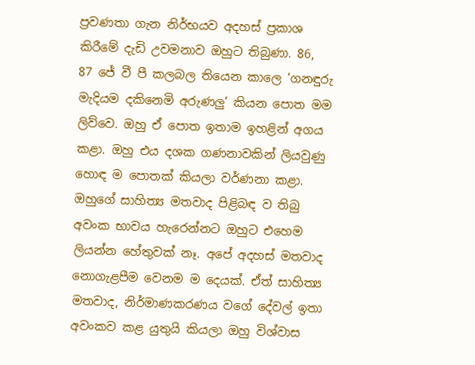ප්‍රවණතා ගැන නිර්භයව අදහස් ප්‍රකාශ කිරීමේ දැඩි උවමනාව ඔහුට තිබුණා. 86, 87 ජේ වී පී කලබල තියෙන කාලෙ ‘ගනඳුරු මැදියම දකිනෙමි අරුණලු’ කියන පොත මම ලිව්වෙ. ඔහු ඒ පොත ඉතාම ඉහළින් අගය කළා. ඔහු එය දශක ගණනාවකින් ලියවුණු හොඳ ම පොතක් කියලා වර්ණනා කළා. ඔහුගේ සාහිත්‍ය මතවාද පිළිබඳ ව තිබු අවංක භාවය හැරෙන්නට ඔහුට එහෙම ලියන්න හේතුවක් නෑ. අපේ අදහස් මතවාද නොගැළපීම වෙනම ම දෙයක්. ඒත් සාහිත්‍ය මතවාද, නිර්මාණකරණය වගේ දේවල් ඉතා අවංකව කළ යුතුයි කියලා ඔහු විශ්වාස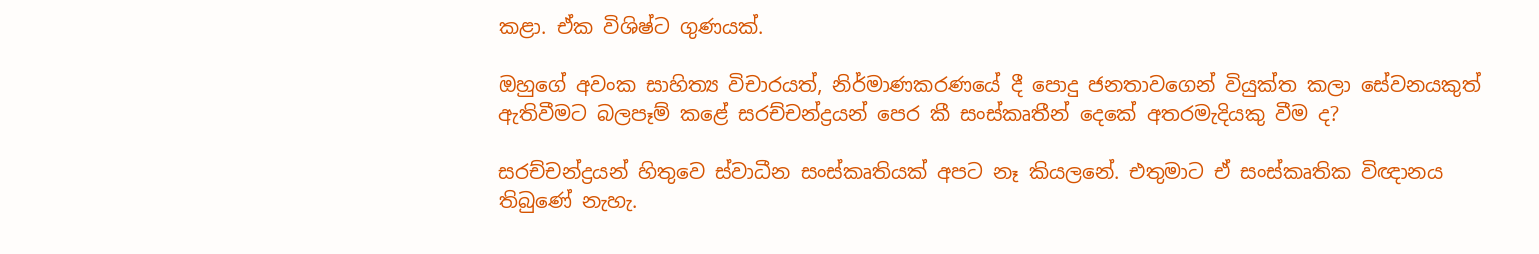කළා. ඒක විශිෂ්ට ගුණයක්.

ඔහුගේ අවංක සාහිත්‍ය විචාරයත්, නිර්මාණකරණයේ දී පොදු ජනතාවගෙන් වියුක්ත කලා සේවනයකුත් ඇතිවීමට බලපෑම් කළේ සරච්චන්ද්‍රයන් පෙර කී සංස්කෘතීන් දෙකේ අතරමැදියකු වීම ද?

සරච්චන්ද්‍රයන් හිතුවෙ ස්වාධීන සංස්කෘතියක් අපට නෑ කියලනේ. එතුමාට ඒ සංස්කෘතික විඥානය තිබුණේ නැහැ.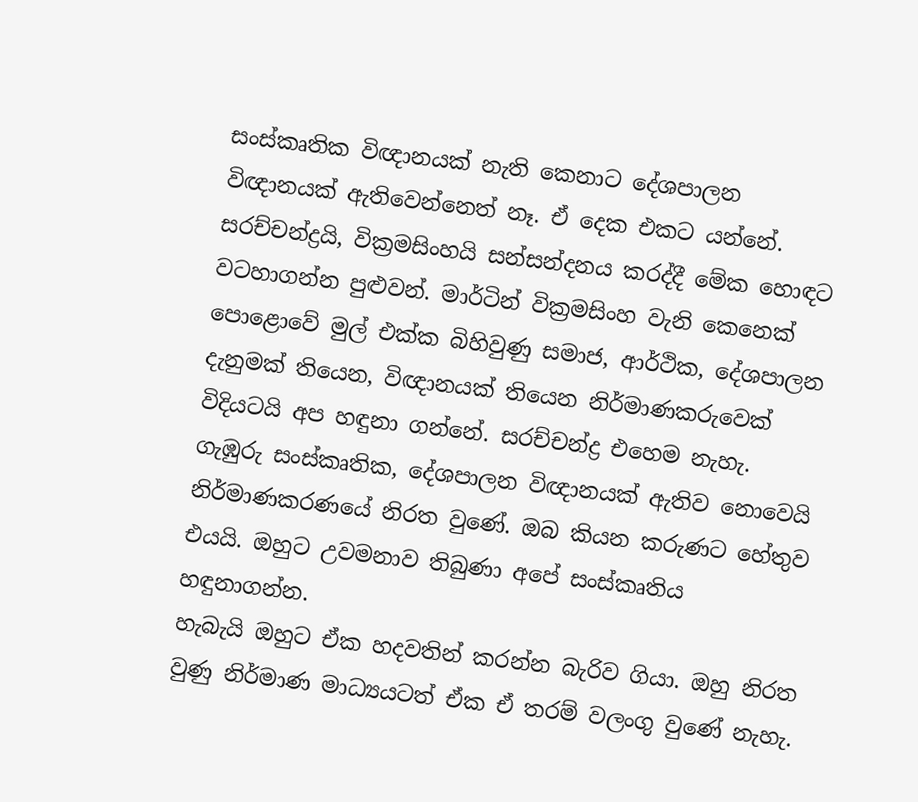සංස්කෘතික විඥානයක් නැති කෙනාට දේශපාලන විඥානයක් ඇතිවෙන්නෙත් නෑ. ඒ දෙක එකට යන්නේ. සරච්චන්ද්‍රයි, වික්‍රමසිංහයි සන්සන්දනය කරද්දී මේක හොඳට වටහාගන්න පුළුවන්. මාර්ටින් වික්‍රමසිංහ වැනි කෙනෙක් පොළොවේ මුල් එක්ක බිහිවුණු සමාජ, ආර්ථික, දේශපාලන දැනුමක් තියෙන, විඥානයක් තියෙන නිර්මාණකරුවෙක් විදියටයි අප හඳුනා ගන්නේ. සරච්චන්ද්‍ර එහෙම නැහැ. ගැඹුරු සංස්කෘතික, දේශපාලන විඥානයක් ඇතිව නොවෙයි නිර්මාණකරණයේ නිරත වුණේ. ඔබ කියන කරුණට හේතුව එයයි. ඔහුට උවමනාව තිබුණා අපේ සංස්කෘතිය හඳුනාගන්න.
හැබැයි ඔහුට ඒක හදවතින් කරන්න බැරිව ගියා. ඔහු නිරත වුණු නිර්මාණ මාධ්‍යයටත් ඒක ඒ තරම් වලංගු වුණේ නැහැ.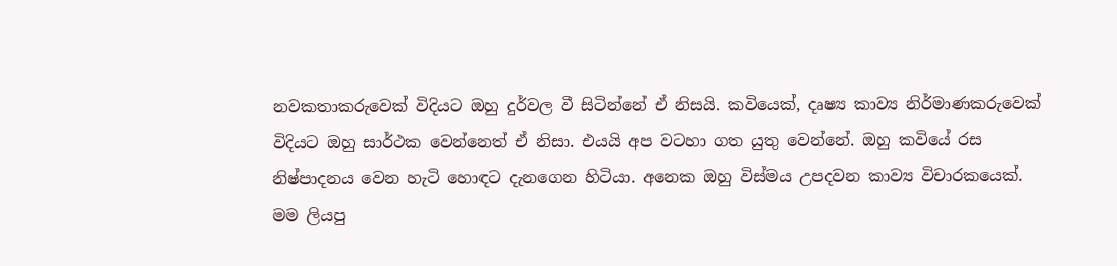නවකතාකරුවෙක් විදියට ඔහු දුර්වල වී සිටින්නේ ඒ නිසයි. කවියෙක්, දෘෂ්‍ය කාව්‍ය නිර්මාණකරුවෙක් විදියට ඔහු සාර්ථක වෙන්නෙත් ඒ නිසා. එයයි අප වටහා ගත යුතු වෙන්නේ. ඔහු කවියේ රස නිෂ්පාදනය වෙන හැටි හොඳට දැනගෙන හිටියා. අනෙක ඔහු විස්මය උපදවන කාව්‍ය විචාරකයෙක්. මම ලියපු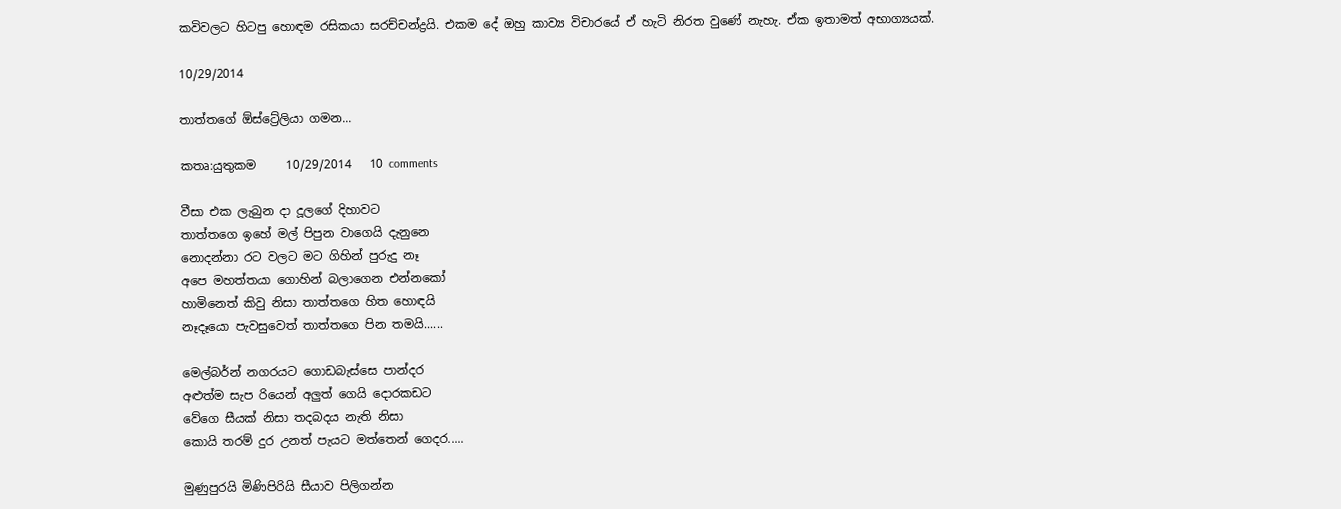කවිවලට හිටපු හොඳම රසිකයා සරච්චන්ද්‍රයි. එකම දේ ඔහු කාව්‍ය විචාරයේ ඒ හැටි නිරත වුණේ නැහැ. ඒක ඉතාමත් අභාග්‍යයක්.

10/29/2014

තාත්තගේ ඕස්ට්‍රේලියා ගමන...

කතෘ:යුතුකම     10/29/2014   10 comments

වීසා එක ලැබුන දා දූලගේ දිහාවට
තාත්තගෙ ඉහේ මල් පිපුන වාගෙයි දැනුනෙ
නොදන්නා රට වලට මට ගිහින් පුරුදු නෑ
අපෙ මහත්තයා ගොහින් බලාගෙන එන්නකෝ
හාමිනෙත් කිවු නිසා තාත්තගෙ හිත හොඳයි
නෑදෑයො පැවසුවෙත් තාත්තගෙ පින තමයි......

මෙල්බර්න් නගරයට ගොඩබැස්සෙ පාන්දර
අළුත්ම සැප රියෙන් අලුත් ගෙයි දොරකඩට
වේගෙ සීයක් නිසා තදබදය නැති නිසා
කොයි තරම් දුර උනත් පැයට මත්තෙන් ගෙදර.....

මුණුපුරයි මිණිපිරියි සීයාව පිලිගන්න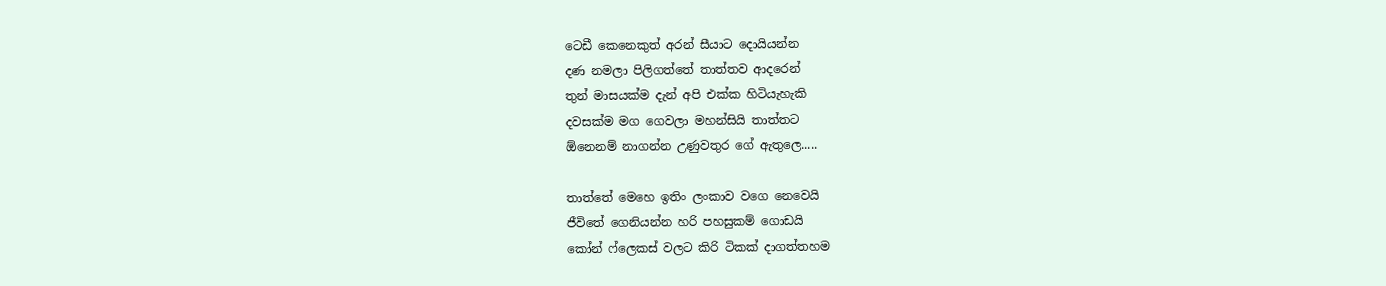ටෙඩී කෙනෙකුත් අරන් සීයාට දොයියන්න
දණ නමලා පිලිගත්තේ තාත්තව ආදරෙන්
තුන් මාසයක්ම දැන් අපි එක්ක හිටියැහැකි
දවසක්ම මග ගෙවලා මහන්සියි තාත්තට
ඕනෙනම් නාගන්න උණුවතුර ගේ ඇතුලෙ.....

තාත්තේ මෙහෙ ඉතිං ලංකාව වගෙ නෙවෙයි
ජීවිතේ ගෙනියන්න හරි පහසුකම් ගොඩයි
කෝන් ෆ්ලෙකස් වලට කිරි ටිකක් දාගත්තහම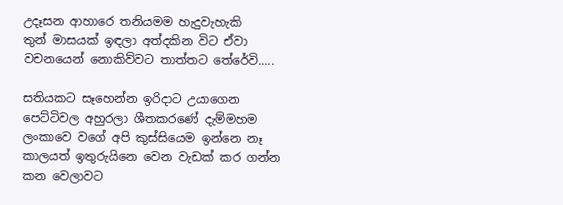උදෑසන ආහාරෙ තනියමම හැදුවැහැකි
තුන් මාසයක් ඉඳලා අත්දකින විට ඒවා
වචනයෙන් නොකිව්වට තාත්තට තේරේවි.....

සතියකට සෑහෙන්න ඉරිදාට උයාගෙන
පෙට්ටිවල අහුරලා ශීතකරණේ දැම්මහම
ලංකාවෙ වගේ අපි කුස්සියෙම ඉන්නෙ නෑ
කාලයත් ඉතුරුයිනෙ වෙන වැඩක් කර ගන්න
කන වෙලාවට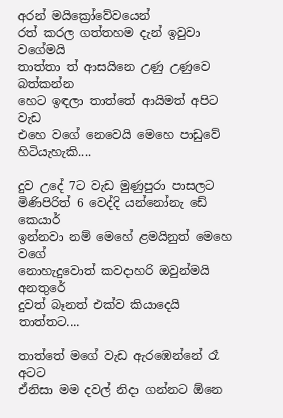අරන් මයික්‍රෝවේවයෙන්
රත් කරල ගත්තහම දැන් ඉවුවා වගේමයි
තාත්තා ත් ආසයිනෙ උණු උණුවෙ බත්කන්න
හෙට ඉඳලා තාත්තේ ආයිමත් අපිට වැඩ
එහෙ වගේ නෙවෙයි මෙහෙ පාඩුවේ හිටියැහැකි....

දුව උදේ 7ට වැඩ මුණුපුරා පාසලට
මිණිපිරිත් 6 වෙද්දි යන්නෝනැ ඩේ කෙයාර්
ඉන්නවා නම් මෙහේ ළමයිනුත් මෙහෙ වගේ
නොහැදුවොත් කවදාහරි ඔවුන්මයි අනතුරේ
දුවත් බෑනත් එක්ව කියාදෙයි තාත්තට....

තාත්තේ මගේ වැඩ ඇරඹෙන්නේ රෑ අටට
ඒනිසා මම දවල් නිදා ගන්නට ඕනෙ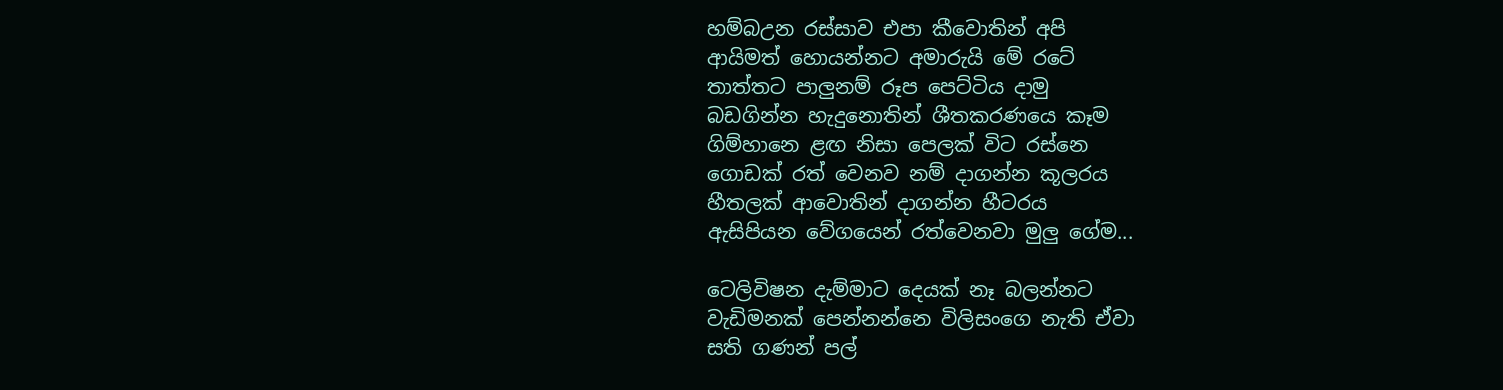හම්බඋන රස්සාව එපා කීවොතින් අපි
ආයිමත් හොයන්නට අමාරුයි මේ රටේ
තාත්තට පාලුනම් රූප පෙට්ටිය දාමු
බඩගින්න හැදුනොතින් ශීතකරණයෙ කෑම
ගිම්හානෙ ළඟ නිසා පෙලක් විට රස්නෙ
ගොඩක් රත් වෙනව නම් දාගන්න කූලරය
හීතලක් ආවොතින් දාගන්න හීටරය
ඇසිපියන වේගයෙන් රත්වෙනවා මුලු ගේම...

ටෙලිවිෂන දැම්මාට දෙයක් නෑ බලන්නට
වැඩිමනක් පෙන්නන්නෙ විලිසංගෙ නැති ඒවා
සති ගණන් පල්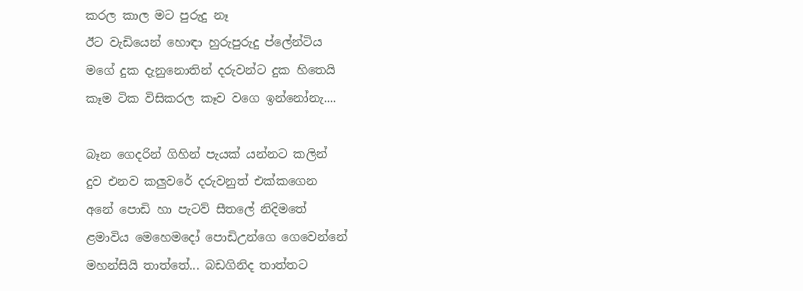කරල කාල මට පුරුදු නෑ
ඊට වැඩියෙන් හොඳා හුරුපුරුදු ප්ලේන්ටිය
මගේ දුක දැනුනොතින් දරුවන්ට දුක හිතෙයි
කෑම ටික විසිකරල කෑව වගෙ ඉන්නෝනැ....

බෑන ගෙදරින් ගිහින් පැයක් යන්නට කලින්
දුව එනව කලුවරේ දරුවනුත් එක්කගෙන
අනේ පොඩි හා පැටව් සීතලේ නිදිමතේ
ළමාවිය මෙහෙමදෝ පොඩිඋන්ගෙ ගෙවෙන්නේ
මහන්සියි තාත්තේ... බඩගිනිද තාත්තට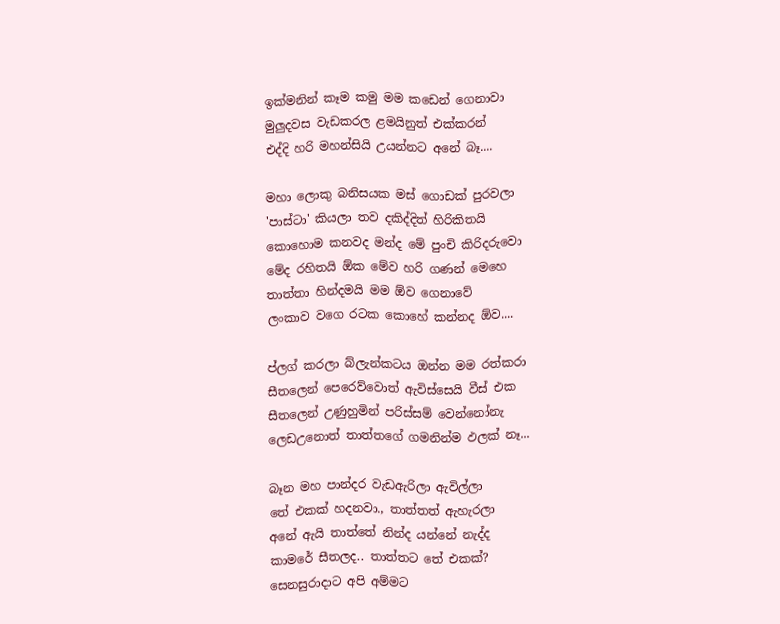ඉක්මනින් කෑම කමු මම කඩෙන් ගෙනාවා
මුලුදවස වැඩකරල ළමයිනුත් එක්කරන්
එද්දි හරි මහන්සියි උයන්නට අනේ බෑ....

මහා ලොකු බනිසයක මස් ගොඩක් පුරවලා
'පාස්ටා' කියලා තව දකිද්දිත් හිරිකිතයි
කොහොම කනවද මන්ද මේ පුංචි කිරිදරුවො
මේද රහිතයි ඕක මේව හරි ගණන් මෙහෙ
තාත්තා හින්දමයි මම ඕව ගෙනාවේ
ලංකාව වගෙ රටක කොහේ කන්නද ඕව....

ප්ලග් කරලා බ්ලැන්කටය ඔන්න මම රත්කරා
සීතලෙන් පෙරෙව්වොත් ඇවිස්සෙයි වීස් එක
සීතලෙන් උණුහුමින් පරිස්සම් වෙන්නෝනැ
ලෙඩඋනොත් තාත්තගේ ගමනින්ම ඵලක් නෑ...

බෑන මහ පාන්දර වැඩඇරිලා ඇවිල්ලා
තේ එකක් හදනවා., තාත්තත් ඇහැරලා
අනේ ඇයි තාත්තේ නින්ද යන්නේ නැද්ද
කාමරේ සීතලද.. තාත්තට තේ එකක්?
සෙනසුරාදාට අපි අම්මට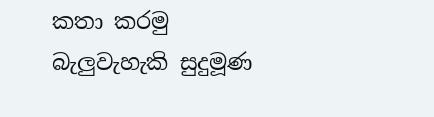කතා කරමු
බැලුවැහැකි සුදුමූණ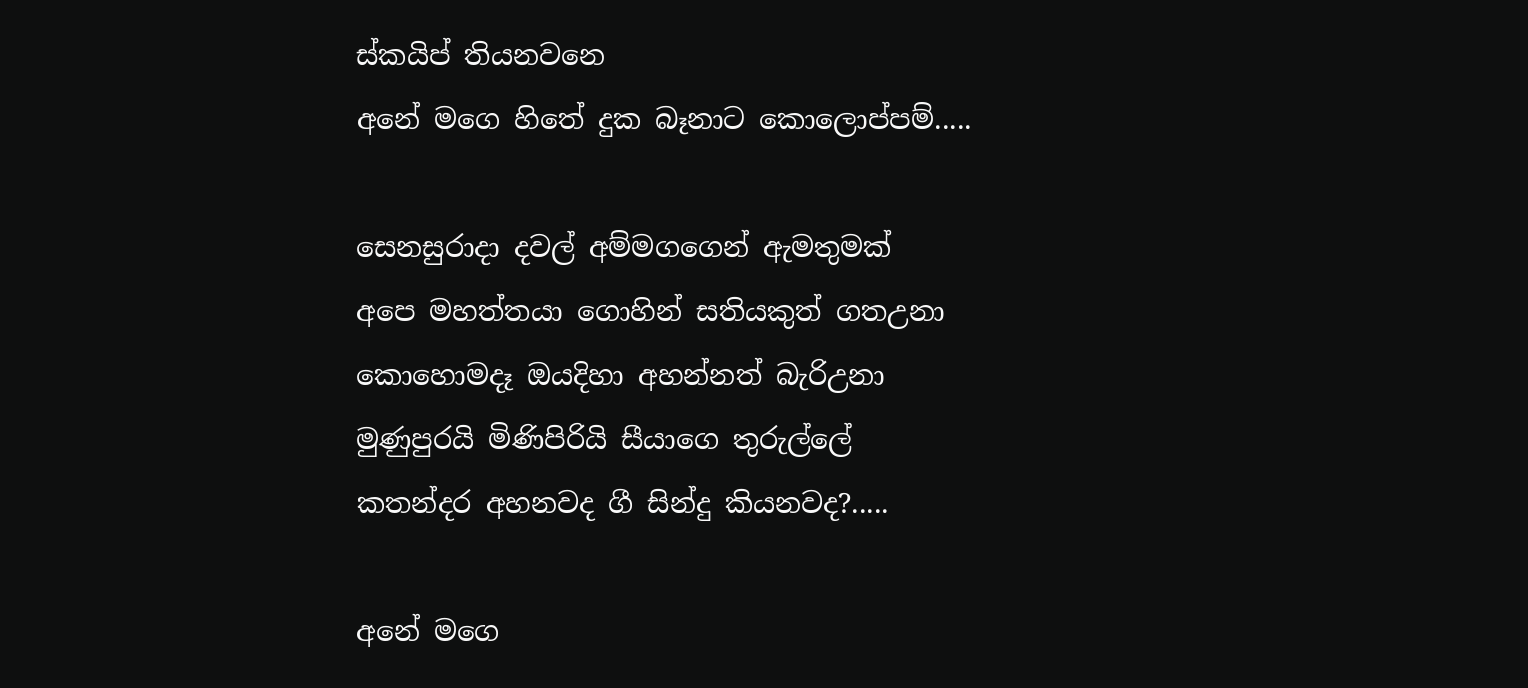ස්කයිප් තියනවනෙ
අනේ මගෙ හිතේ දුක බෑනාට කොලොප්පම්.....

සෙනසුරාදා දවල් අම්මගගෙන් ඇමතුමක්
අපෙ මහත්තයා ගොහින් සතියකුත් ගතඋනා
කොහොමදෑ ඔයදිහා අහන්නත් බැරිඋනා
මුණුපුරයි මිණිපිරියි සීයාගෙ තුරුල්ලේ
කතන්දර අහනවද ගී සින්දු කියනවද?.....

අනේ මගෙ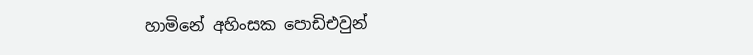හාමිනේ අහිංසක පොඩිඑවුන්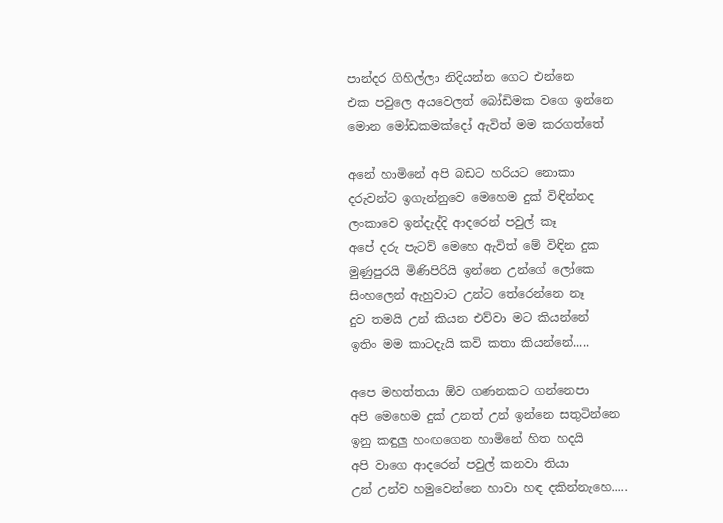පාන්දර ගිහිල්ලා නිදියන්න ගෙට එන්නෙ
එක පවුලෙ අයවෙලත් බෝඩිමක වගෙ ඉන්නෙ
මොන මෝඩකමක්දෝ ඇවිත් මම කරගත්තේ

අනේ හාමිනේ අපි බඩට හරියට නොකා
දරුවන්ට ඉගැන්නුවෙ මෙහෙම දුක් විඳින්නද
ලංකාවෙ ඉන්දැද්දි ආදරෙන් පවුල් කෑ
අපේ දරු පැටව් මෙහෙ ඇවිත් මේ විඳින දුක
මුණුපුරයි මිණිපිරියි ඉන්නෙ උන්ගේ ලෝකෙ
සිංහලෙන් ඇහුවාට උන්ට තේරෙන්නෙ නෑ
දුව තමයි උන් කියන එව්වා මට කියන්නේ
ඉතිං මම කාටදැයි කවි කතා කියන්නේ.....

අපෙ මහත්තයා ඕව ගණනකට ගන්නෙපා
අපි මෙහෙම දුක් උනත් උන් ඉන්නෙ සතුටින්නෙ
ඉනු කඳුලු හංඟගෙන හාමිනේ හිත හදයි
අපි වාගෙ ආදරෙන් පවුල් කනවා තියා
උන් උන්ව හමුවෙන්නෙ හාවා හඳ දකින්නැහෙ.....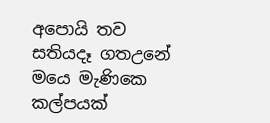අපොයි තව සතියදෑ ගතඋනේ මයෙ මැණිකෙ
කල්පයක්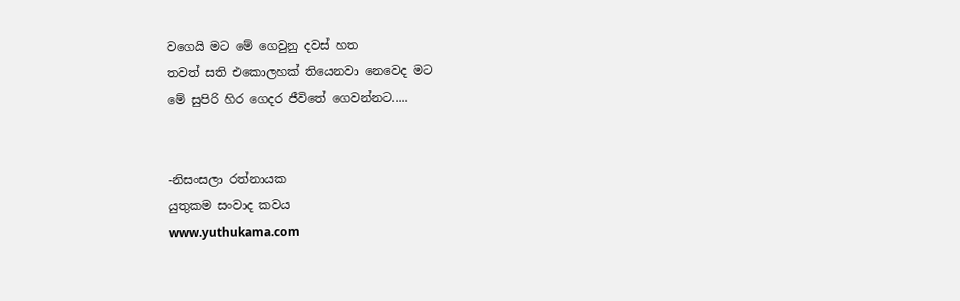වගෙයි මට මේ ගෙවුනු දවස් හත
තවත් සති එකොලහක් තියෙනවා නෙවෙද මට
මේ සුපිරි හිර ගෙදර ජීවිතේ ගෙවන්නට.....


-නිසංසලා රත්නායක
යුතුකම සංවාද කවය
www.yuthukama.com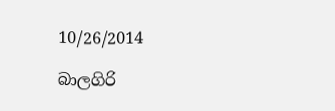10/26/2014

බාලගිරි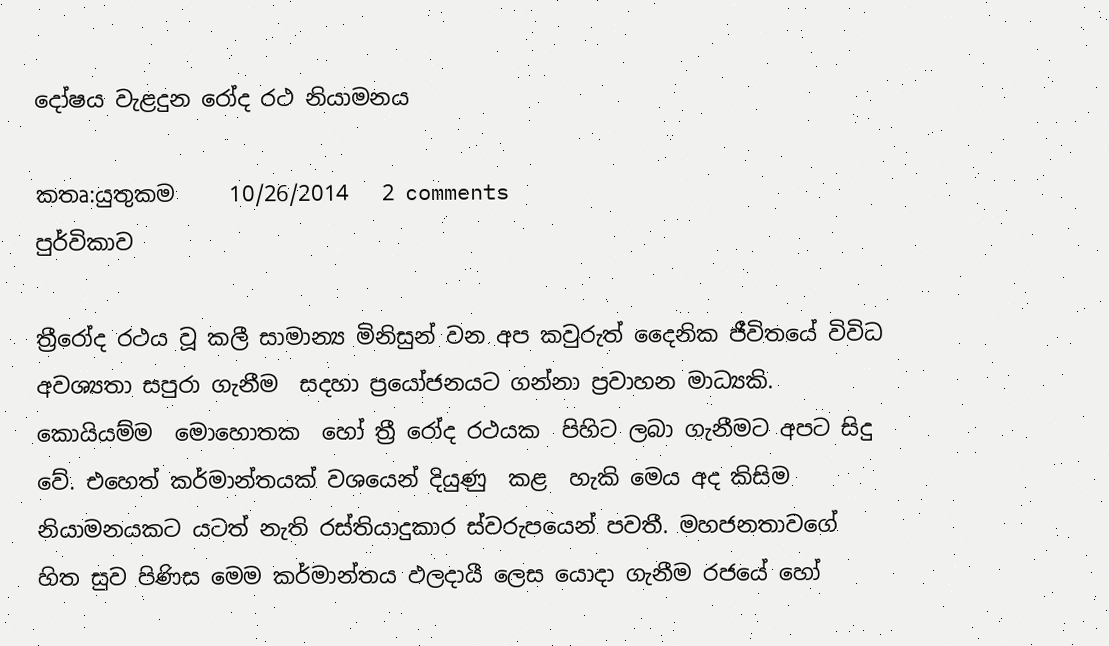දෝෂය වැළදුන රෝද රථ නියාමනය

කතෘ:යුතුකම     10/26/2014   2 comments
පුර්විකාව

ත්‍රීරෝද රථය වූ කලී සාමාන්‍ය මිනිසුන් වන අප කවුරුත් දෛනික ජීවිතයේ විවිධ අවශ්‍යතා සපුරා ගැනීම  සදහා ප්‍රයෝජනයට ගන්නා ප්‍රවාහන මාධ්‍යකි. කොයියම්ම  මොහොතක  හෝ ත්‍රී රෝද රථයක  පිහිට ලබා ගැනීමට අපට සිදු වේ. එහෙත් කර්මාන්තයක් වශයෙන් දියුණු  කළ  හැකි මෙය අද කිසිම නියාමනයකට යටත් නැති රස්තියාදුකාර ස්වරුපයෙන් පවතී. මහජනතාවගේ හිත සුව පිණිස මෙම කර්මාන්තය ඵලදායී ලෙස යොදා ගැනීම රජයේ හෝ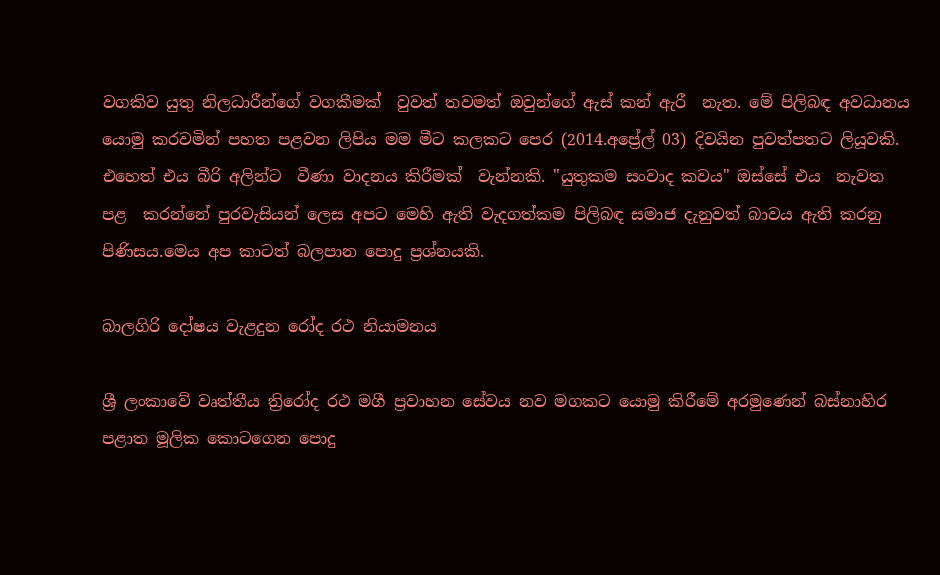වගකිව යුතු නිලධාරීන්ගේ වගකීමක්  වුවත් තවමත් ඔවුන්ගේ ඇස් කන් ඇරී  නැත. මේ පිලිබඳ අවධානය යොමු කරවමින් පහත පළවන ලිපිය මම මීට කලකට පෙර (2014.අප්‍රේල් 03) දිවයින පුවත්පතට ලියූවකි. එහෙත් එය බීරි අලින්ට  වීණා වාදනය කිරීමක්  වැන්නකි. "යුතුකම සංවාද කවය" ඔස්සේ එය  නැවත පළ  කරන්නේ පුරවැසියන් ලෙස අපට මෙහි ඇති වැදගත්කම පිලිබඳ සමාජ දැනුවත් බාවය ඇති කරනු පිණිසය.මෙය අප කාටත් බලපාන පොදු ප්‍රශ්නයකි.

බාලගිරි දෝෂය වැළදුන රෝද රථ නියාමනය

ශ්‍රී ලංකාවේ වෘත්තීය ත්‍රිරෝද රථ මගී ප්‍රවාහන සේවය නව මගකට යොමු කිරීමේ අරමුණෙන් බස්නාහිර පළාත මූලික කොටගෙන පොදු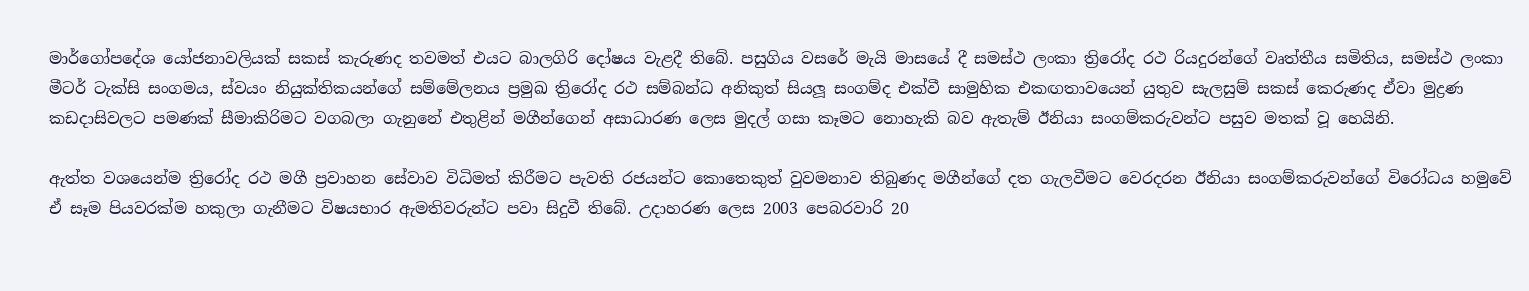මාර්ගෝපදේශ යෝජනාවලියක් සකස් කැරුණද තවමත් එයට බාලගිරි දෝෂය වැළදී තිබේ. පසුගිය වසරේ මැයි මාසයේ දී සමස්ථ ලංකා ත්‍රිරෝද රථ රියදුරන්ගේ වෘත්තීය සමිතිය, සමස්ථ ලංකා මීටර් ටැක්සි සංගමය, ස්වයං නියුක්තිකයන්ගේ සම්මේලනය ප්‍රමුඛ ත්‍රිරෝද රථ සම්බන්ධ අනිකුත් සියලූ සංගම්ද එක්වී සාමුහික එකඟතාවයෙන් යුතුව සැලසුම් සකස් කෙරුණද ඒවා මුද්‍රණ කඩදාසිවලට පමණක් සීමාකිරිමට වගබලා ගැනුනේ එතුළින් මගීන්ගෙන් අසාධාරණ ලෙස මුදල් ගසා කෑමට නොහැකි බව ඇතැම් ඊනියා සංගම්කරුවන්ට පසුව මතක් වූ හෙයිනි.

ඇත්ත වශයෙන්ම ත්‍රිරෝද රථ මගී ප්‍රවාහන සේවාව විධිමත් කිරීමට පැවති රජයන්ට කොතෙකුත් වුවමනාව තිබුණද මගීන්ගේ දත ගැලවීමට වෙරදරන ඊනියා සංගම්කරුවන්ගේ විරෝධය හමුවේ ඒ සෑම පියවරක්ම හකුලා ගැනීමට විෂයභාර ඇමතිවරුන්ට පවා සිදුවී තිබේ. උදාහරණ ලෙස 2003 පෙබරවාරි 20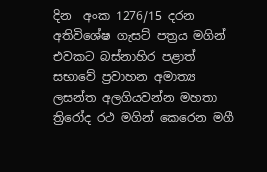දින  අංක 1276/15 දරන අතිවිශේෂ ගැසට් පත්‍රය මගින් එවකට බස්නාහිර පළාත් සභාවේ ප්‍රවාහන අමාත්‍ය ලසන්ත අලගියවන්න මහතා ත්‍රිරෝද රථ මගින් කෙරෙන මගී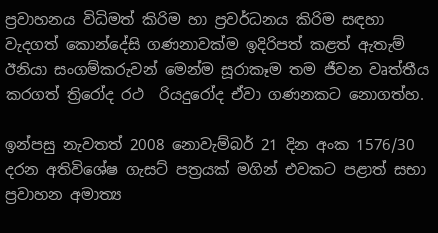ප්‍රවාහනය විධිමත් කිරිම හා ප්‍රවර්ධනය කිරිම සඳහා වැදගත් කොන්දේසි ගණනාවක්ම ඉදිරිපත් කළත් ඇතැම් ඊනියා සංගම්කරුවන් මෙන්ම සූරාකෑම තම ජීවන වෘත්තීය කරගත් ත්‍රිරෝද රථ  රියදුරෝද ඒවා ගණනකට නොගත්හ.

ඉන්පසු නැවතත් 2008 නොවැම්බර් 21 දින අංක 1576/30 දරන අතිවිශේෂ ගැසට් පත්‍රයක් මගින් එවකට පළාත් සභා ප්‍රවාහන අමාත්‍ය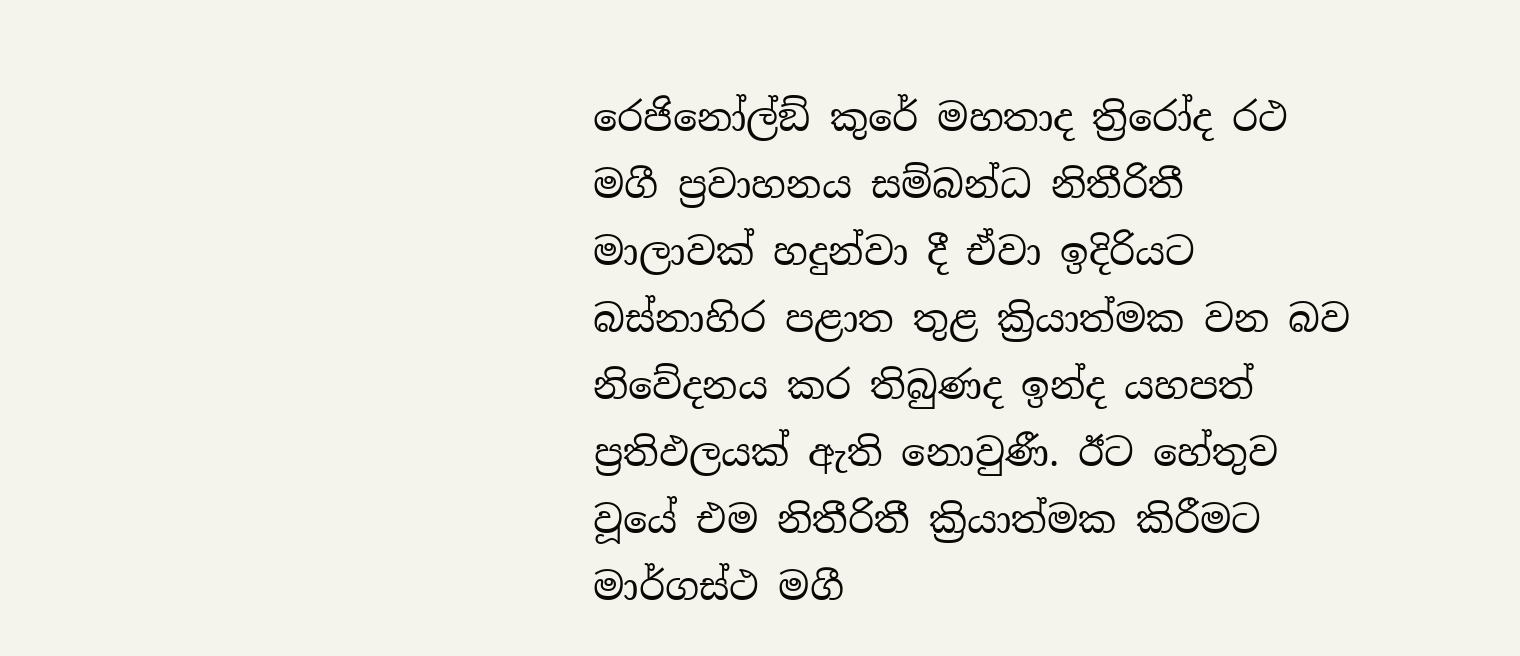රෙජිනෝල්ඞ් කුරේ මහතාද ත්‍රිරෝද රථ මගී ප්‍රවාහනය සම්බන්ධ නිතීරිතී මාලාවක් හදුන්වා දී ඒවා ඉදිරියට බස්නාහිර පළාත තුළ ක්‍රියාත්මක වන බව නිවේදනය කර තිබුණද ඉන්ද යහපත් ප්‍රතිඵලයක් ඇති නොවුණී. ඊට හේතුව වූයේ එම නිතීරිතී ක්‍රියාත්මක කිරීමට මාර්ගස්ථ මගී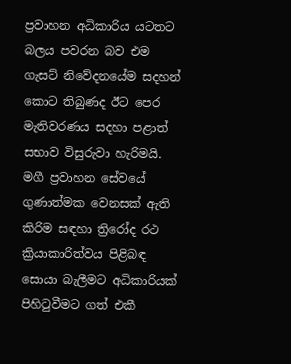ප්‍රවාහන අධිකාරිය යටතට බලය පවරන බව එම ගැසට් නිවේදනයේම සදහන් කොට තිබුණද ඊට පෙර මැතිවරණය සදහා පළාත් සභාව විසුරුවා හැරිමයි. මගී ප්‍රවාහන සේවයේ ගුණාත්මක වෙනසක් ඇති කිරිම සඳහා ත්‍රිරෝද රථ ක්‍රියාකාරිත්වය පිළිබඳ සොයා බැලීමට අධිකාරියක් පිහිටුවීමට ගත් එකී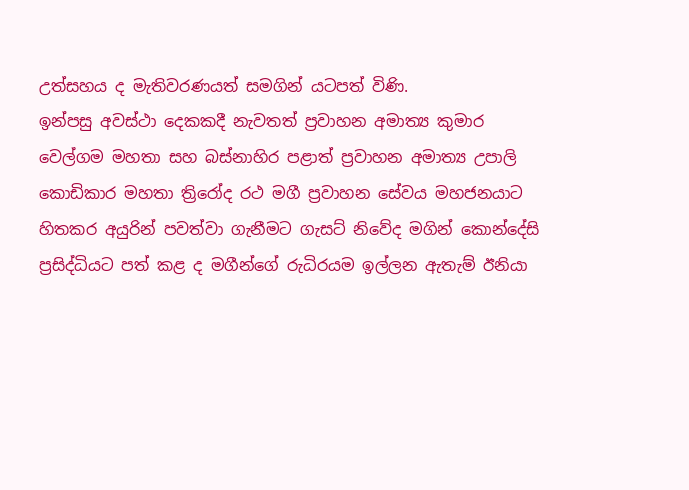උත්සහය ද මැතිවරණයත් සමගින් යටපත් විණි.
ඉන්පසු අවස්ථා දෙකකදී නැවතත් ප්‍රවාහන අමාත්‍ය කුමාර වෙල්ගම මහතා සහ බස්නාහිර පළාත් ප්‍රවාහන අමාත්‍ය උපාලි කොඩිකාර මහතා ත්‍රිරෝද රථ මගී ප්‍රවාහන සේවය මහජනයාට හිතකර අයුරින් පවත්වා ගැනීමට ගැසට් නිවේද මගින් කොන්දේසි ප්‍රසිද්ධියට පත් කළ ද මගීන්ගේ රුධිරයම ඉල්ලන ඇතැම් ඊනියා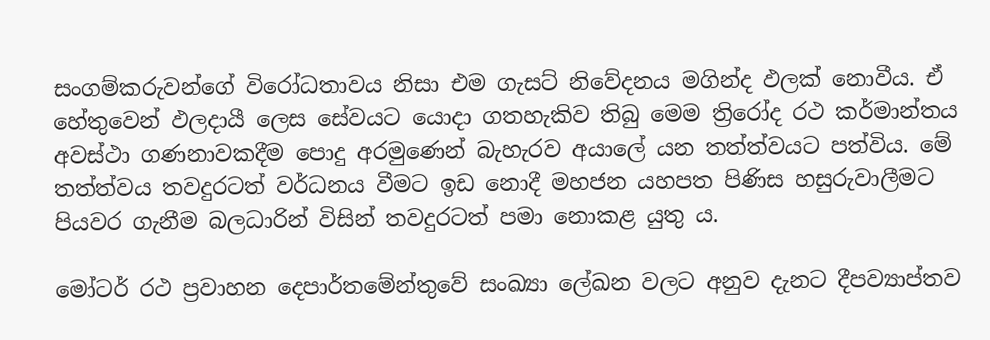සංගම්කරුවන්ගේ විරෝධතාවය නිසා එම ගැසට් නිවේදනය මගින්ද ඵලක් නොවීය. ඒ  හේතුවෙන් ඵලදායී ලෙස සේවයට යොදා ගතහැකිව තිබු මෙම ත්‍රිරෝද රථ කර්මාන්තය අවස්ථා ගණනාවකදීම පොදු අරමුණෙන් බැහැරව අයාලේ යන තත්ත්වයට පත්විය. මේ තත්ත්වය තවදුරටත් වර්ධනය වීමට ඉඩ නොදී මහජන යහපත පිණිස හසුරුවාලීමට පියවර ගැනීම බලධාරින් විසින් තවදුරටත් පමා නොකළ යුතු ය.

මෝටර් රථ ප්‍රවාහන දෙපාර්තමේන්තුවේ සංඛ්‍යා ලේඛන වලට අනුව දැනට දීපව්‍යාප්තව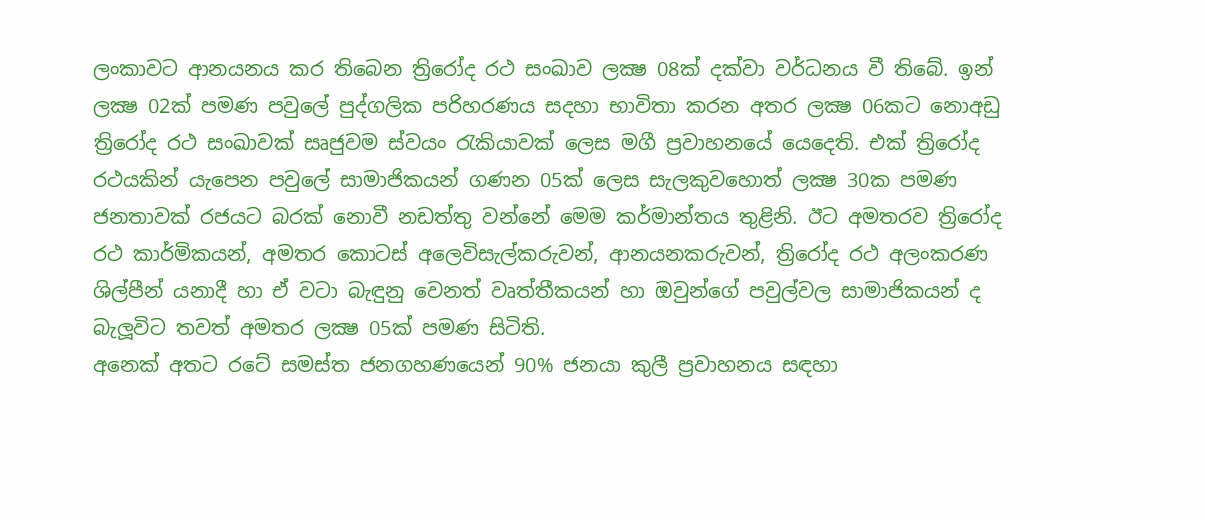ලංකාවට ආනයනය කර තිබෙන ත්‍රිරෝද රථ සංඛාව ලක්‍ෂ 08ක් දක්වා වර්ධනය වී තිබේ. ඉන් ලක්‍ෂ 02ක් පමණ පවුලේ පුද්ගලික පරිහරණය සදහා භාවිතා කරන අතර ලක්‍ෂ 06කට නොඅඩු ත්‍රිරෝද රථ සංඛාවක් සෘජුවම ස්වයං රැකියාවක් ලෙස මගී ප්‍රවාහනයේ යෙදෙති. එක් ත්‍රිරෝද රථයකින් යැපෙන පවුලේ සාමාජිකයන් ගණන 05ක් ලෙස සැලකුවහොත් ලක්‍ෂ 30ක පමණ ජනතාවක් රජයට බරක් නොවී නඩත්තු වන්නේ මෙම කර්මාන්තය තුළිනි. ඊට අමතරව ත්‍රිරෝද රථ කාර්මිකයන්, අමතර කොටස් අලෙවිසැල්කරුවන්, ආනයනකරුවන්, ත්‍රිරෝද රථ අලංකරණ ශිල්පීන් යනාදී හා ඒ වටා බැඳුනු වෙනත් වෘත්තීකයන් හා ඔවුන්ගේ පවුල්වල සාමාජිකයන් ද  බැලූවිට තවත් අමතර ලක්‍ෂ 05ක් පමණ සිටිති.
අනෙක් අතට රටේ සමස්ත ජනගහණයෙන් 90% ජනයා කුලී ප්‍රවාහනය සඳහා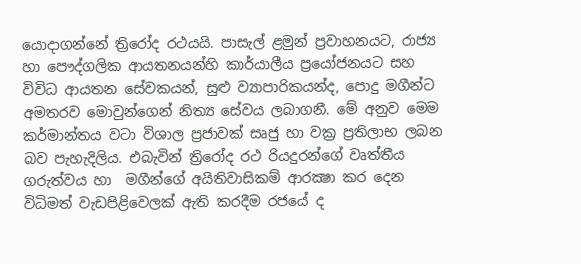යොදාගන්නේ ත්‍රිරෝද රථයයි. පාසැල් ළමුන් ප්‍රවාහනයට, රාජ්‍ය හා පෞද්ගලික ආයතනයන්හි කාර්යාලීය ප්‍රයෝජනයට සහ විවිධ ආයතන සේවකයන්, සුළු ව්‍යාපාරිකයන්ද, පොදු මගීන්ට අමතරව මොවුන්ගෙන් නිත්‍ය සේවය ලබාගනී. මේ අනුව මෙම කර්මාන්තය වටා විශාල ප්‍රජාවක් සෘජු හා වක්‍ර ප්‍රතිලාභ ලබන බව පැහැදිලිය. එබැවින් ත්‍රිරෝද රථ රියදුරන්ගේ වෘත්තීය ගරුත්වය හා  මගීන්ගේ අයිතිවාසිකම් ආරක්‍ෂා කර දෙන විධිමත් වැඩපිළිවෙලක් ඇති කරදීම රජයේ ද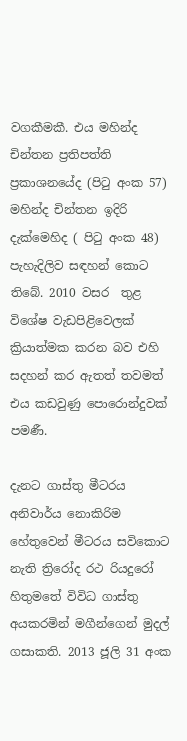වගකීමකී. එය මහින්ද චින්තන ප්‍රතිපත්ති ප්‍රකාශනයේද (පිටු අංක 57) මහින්ද චින්තන ඉදිරි දැක්මෙහිද ( පිටු අංක 48) පැහැදිලිව සඳහන් කොට තිබේ. 2010 වසර  තුළ විශේෂ වැඩපිළිවෙලක්  ක්‍රියාත්මක කරන බව එහි සදහන් කර ඇතත් තවමත් එය කඩවුණු පොරොන්දුවක් පමණී.

දැනට ගාස්තු මීටරය අනිවාර්ය නොකිරිම හේතුවෙන් මීටරය සවිකොට නැති ත්‍රිරෝද රථ රියදුරෝ හිතුමතේ විවිධ ගාස්තු අයකරමින් මගීන්ගෙන් මුදල් ගසාකති. 2013 ජූලි 31 අංක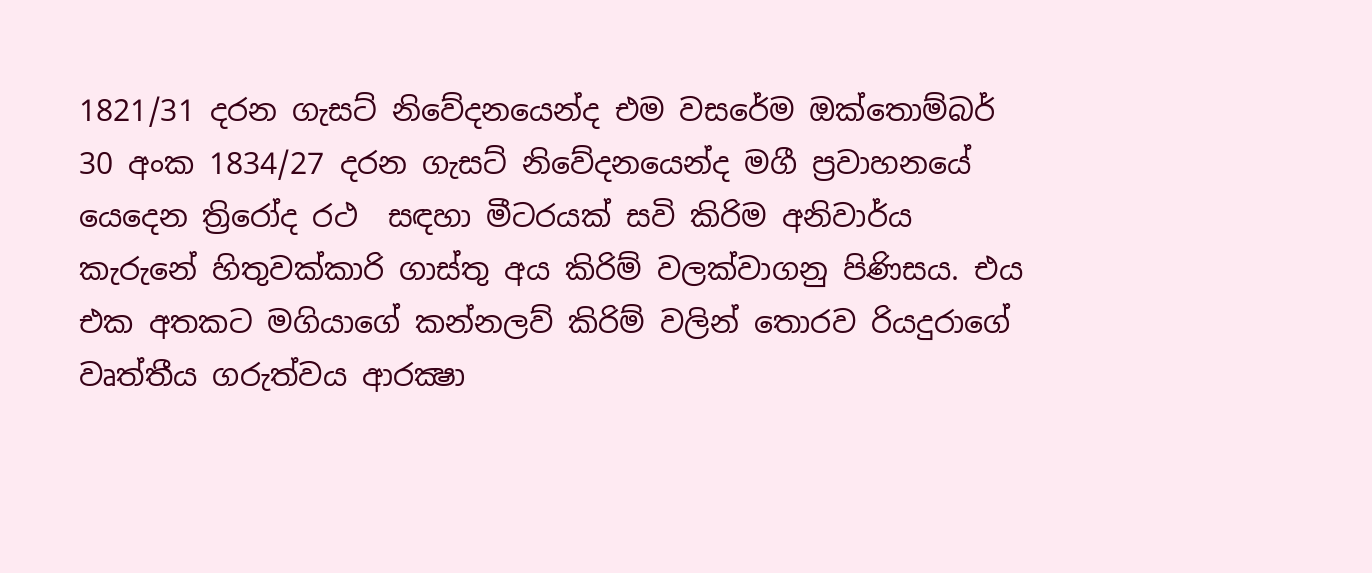1821/31 දරන ගැසට් නිවේදනයෙන්ද එම වසරේම ඔක්තොම්බර් 30 අංක 1834/27 දරන ගැසට් නිවේදනයෙන්ද මගී ප්‍රවාහනයේ යෙදෙන ත්‍රිරෝද රථ  සඳහා මීටරයක් සවි කිරිම අනිවාර්ය කැරුනේ හිතුවක්කාරි ගාස්තු අය කිරිම් වලක්වාගනු පිණිසය. එය එක අතකට මගියාගේ කන්නලව් කිරිම් වලින් තොරව රියදුරාගේ වෘත්තීය ගරුත්වය ආරක්‍ෂා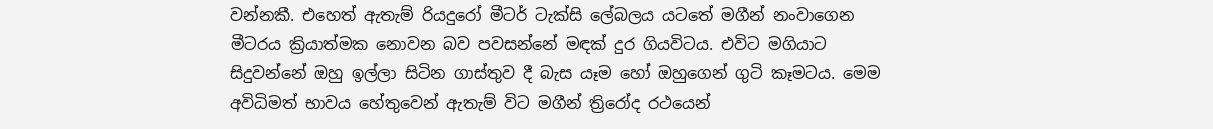වන්නකී. එහෙත් ඇතැම් රියදුරෝ මීටර් ටැක්සි ලේබලය යටතේ මගීන් නංවාගෙන මීටරය ක්‍රියාත්මක නොවන බව පවසන්නේ මඳක් දුර ගියවිටය. එවිට මගියාට සිදුවන්නේ ඔහු ඉල්ලා සිටින ගාස්තුව දී බැස යෑම හෝ ඔහුගෙන් ගුටි කෑමටය. මෙම අවිධිමත් භාවය හේතුවෙන් ඇතැම් විට මගීන් ත්‍රිරෝද රථයෙන්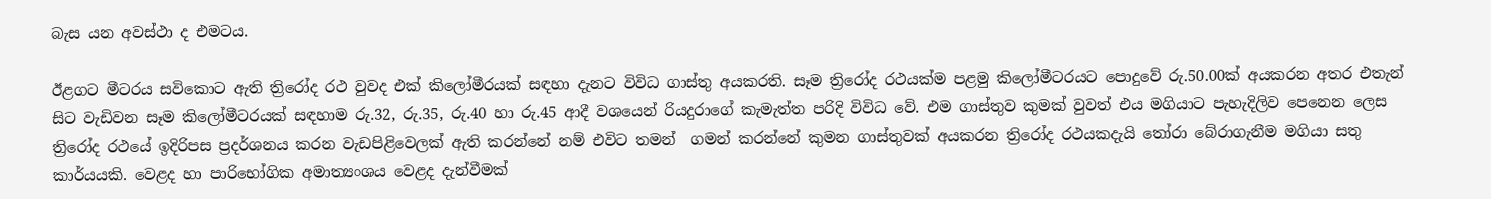බැස යන අවස්ථා ද එමටය.

ඊළගට මීටරය සවිකොට ඇති ත්‍රිරෝද රථ වුවද එක් කිලෝමීරයක් සඳහා දැනට විවිධ ගාස්තු අයකරති. සෑම ත්‍රිරෝද රථයක්ම පළමු කිලෝමීටරයට පොදුවේ රු.50.00ක් අයකරන අතර එතැන් සිට වැඩිවන සෑම කිලෝමීටරයක් සඳහාම රු.32, රු.35, රු.40 හා රු.45 ආදී වශයෙන් රියදුරාගේ කැමැත්ත පරිදි විවිධ වේ. එම ගාස්තුව කුමක් වුවත් එය මගියාට පැහැදිලිව පෙනෙන ලෙස ත්‍රිරෝද රථයේ ඉදිරිපස ප්‍රදර්ශනය කරන වැඩපිළිවෙලක් ඇති කරන්නේ නම් එවිට තමන්  ගමන් කරන්නේ කුමන ගාස්තුවක් අයකරන ත්‍රිරෝද රථයකදැයි තෝරා බේරාගැනීම මගියා සතු කාර්යයකි. වෙළද හා පාරිභෝගික අමාත්‍යංශය වෙළද දැන්වීමක්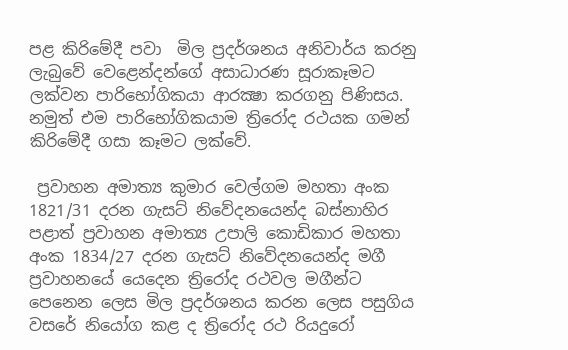පළ කිරිමේදී පවා  මිල ප්‍රදර්ශනය අනිවාර්ය කරනු ලැබුවේ වෙළෙන්දන්ගේ අසාධාරණ සූරාකෑමට ලක්වන පාරිභෝගිකයා ආරක්‍ෂා කරගනු පිණිසය. නමුත් එම පාරිභෝගිකයාම ත්‍රිරෝද රථයක ගමන් කිරිමේදී ගසා කෑමට ලක්වේ.

 ප්‍රවාහන අමාත්‍ය කුමාර වෙල්ගම මහතා අංක 1821/31 දරන ගැසට් නිවේදනයෙන්ද බස්නාහිර පළාත් ප්‍රවාහන අමාත්‍ය උපාලි කොඩිකාර මහතා අංක 1834/27 දරන ගැසට් නිවේදනයෙන්ද මගී ප්‍රවාහනයේ යෙදෙන ත්‍රිරෝද රථවල මගීන්ට පෙනෙන ලෙස මිල ප්‍රදර්ශනය කරන ලෙස පසුගිය වසරේ නියෝග කළ ද ත්‍රිරෝද රථ රියදුරෝ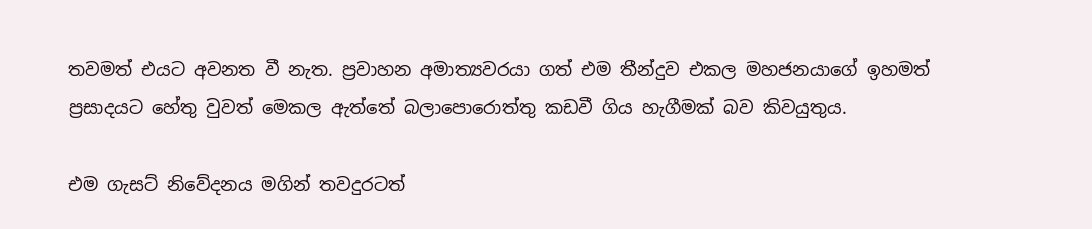තවමත් එයට අවනත වී නැත. ප්‍රවාහන අමාත්‍යවරයා ගත් එම තීන්දුව එකල මහජනයාගේ ඉහමත් ප්‍රසාදයට හේතු වුවත් මෙකල ඇත්තේ බලාපොරොත්තු කඩවී ගිය හැගීමක් බව කිවයුතුය.

එම ගැසට් නිවේදනය මගින් තවදුරටත්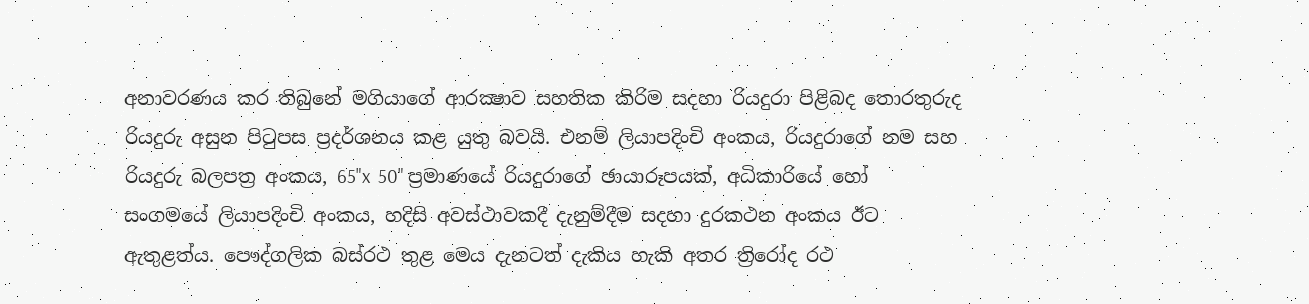අනාවරණය කර තිබුනේ මගියාගේ ආරක්‍ෂාව සහතික කිරිම සදහා රියදුරා පිළිබද තොරතුරුද රියදුරු අසුන පිටුපස ප්‍රදර්ශනය කළ යුතු බවයි. එනම් ලියාපදිංචි අංකය, රියදුරාගේ නම සහ රියදුරු බලපත්‍ර අංකය, 65"x  50" ප්‍රමාණයේ රියදුරාගේ ඡායාරූපයක්, අධිකාරියේ හෝ සංගමයේ ලියාපදිංචි අංකය, හදිසි අවස්ථාවකදී දැනුම්දීම සදහා දුරකථන අංකය ඊට ඇතුළත්ය. පෞද්ගලික බස්රථ තුළ මෙය දැනටත් දැකිය හැකි අතර ත්‍රිරෝද රථ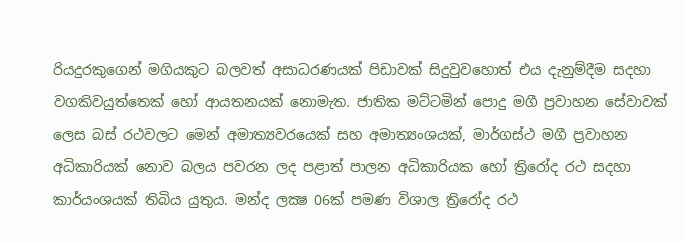රියදුරකුගෙන් මගියකුට බලවත් අසාධරණයක් පිඩාවක් සිදුවුවහොත් එය දැනුම්දීම සදහා වගකිවයුත්තෙක් හෝ ආයතනයක් නොමැත. ජාතික මට්ටමින් පොදු මගී ප්‍රවාහන සේවාවක් ලෙස බස් රථවලට මෙන් අමාත්‍යවරයෙක් සහ අමාත්‍යංශයක්, මාර්ගස්ථ මගී ප්‍රවාහන අධිකාරියක් නොව බලය පවරන ලද පළාත් පාලන අධිකාරියක හෝ ත්‍රිරෝද රථ සදහා කාර්යංශයක් තිබිය යුතුය. මන්ද ලක්‍ෂ 06ක් පමණ විශාල ත්‍රිරෝද රථ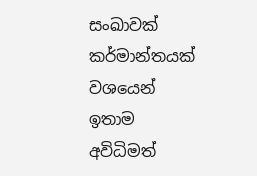සංඛාවක් කර්මාන්තයක් වශයෙන් ඉතාම අවිධිමත්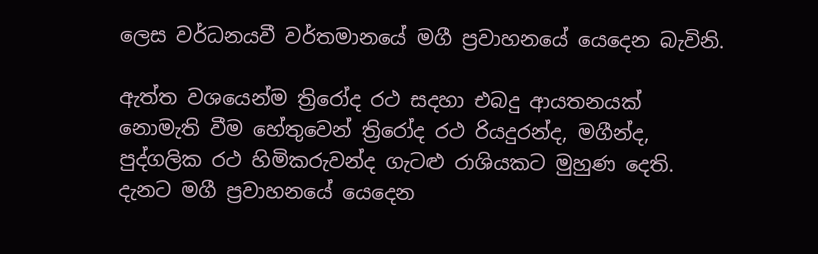ලෙස වර්ධනයවී වර්තමානයේ මගී ප්‍රවාහනයේ යෙදෙන බැවිනි.

ඇත්ත වශයෙන්ම ත්‍රිරෝද රථ සදහා එබදු ආයතනයක් නොමැති වීම හේතුවෙන් ත්‍රිරෝද රථ රියදුරන්ද, මගීන්ද, පුද්ගලික රථ හිමිකරුවන්ද ගැටළු රාශියකට මුහුණ දෙති. දැනට මගී ප්‍රවාහනයේ යෙදෙන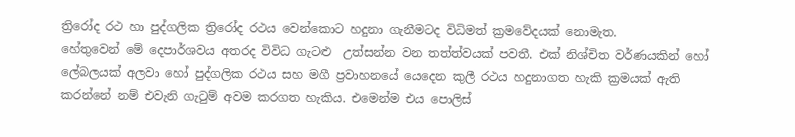ත්‍රිරෝද රථ හා පුද්ගලික ත්‍රිරෝද රථය වෙන්කොට හදුනා ගැනීමටද විධිමත් ක්‍රමවේදයක් නොමැත.
හේතුවෙන් මේ දෙපාර්ශවය අතරද විවිධ ගැටළු  උත්සන්න වන තත්ත්වයක් පවතී. එක් නිශ්චිත වර්ණයකින් හෝ ලේබලයක් අලවා හෝ පුද්ගලික රථය සහ මගී ප්‍රවාහනයේ යෙදෙන කුලී රථය හදුනාගත හැකි ක්‍රමයක් ඇති කරන්නේ නම් එවැනි ගැටුම් අවම කරගත හැකිය. එමෙන්ම එය පොලිස්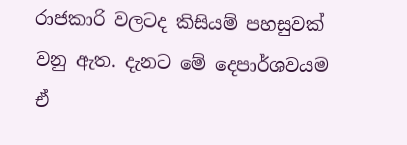රාජකාරි වලටද කිසියම් පහසුවක් වනු ඇත. දැනට මේ දෙපාර්ශවයම ඒ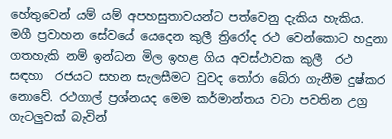හේතුවෙන් යම් යම් අපහසුතාවයන්ට පත්වෙනු දැකිය හැකිය. මගී ප්‍රවාහන සේවයේ යෙදෙන කුලී ත්‍රිරෝද රථ වෙන්කොට හදුනා ගතහැකි නම් ඉන්ධන මිල ඉහළ ගිය අවස්ථාවක කුලී  රථ සඳහා  රජයට සහන සැලසීමට වුවද තෝරා බේරා ගැනීම දුෂ්කර නොවේ. රථගාල් ප්‍රශ්නයද මෙම කර්මාන්තය වටා පවතින උග්‍ර ගැටලුවක් බැවින්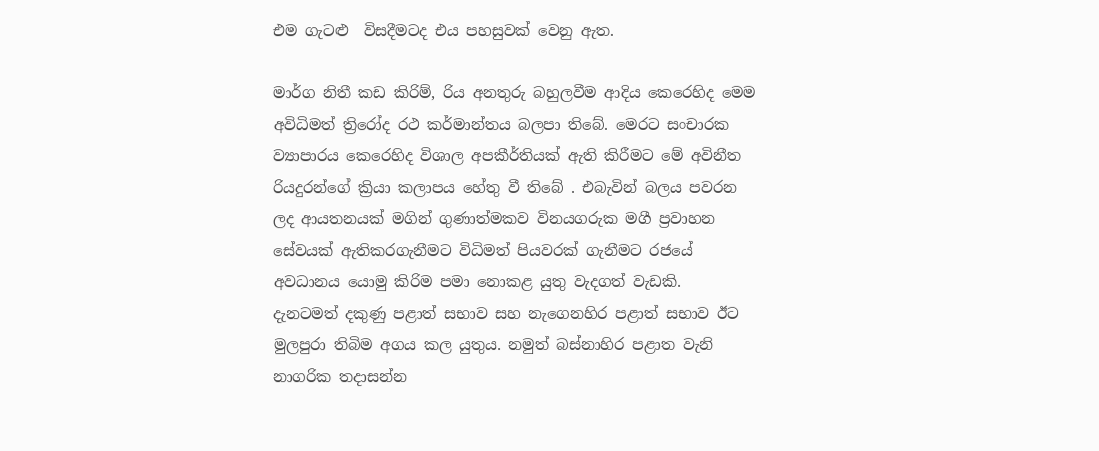එම ගැටළු  විසදීමටද එය පහසුවක් වෙනු ඇත.

මාර්ග නිතී කඩ කිරිම්, රිය අනතුරු බහුලවීම ආදිය කෙරෙහිද මෙම අවිධිමත් ත්‍රිරෝද රථ කර්මාන්තය බලපා තිබේ. මෙරට සංචාරක ව්‍යාපාරය කෙරෙහිද විශාල අපකීර්තියක් ඇති කිරීමට මේ අවිනීත රියදුරන්ගේ ක්‍රියා කලාපය හේතු වී තිබේ . එබැවින් බලය පවරන ලද ආයතනයක් මගින් ගුණාත්මකව විනයගරුක මගී ප්‍රවාහන සේවයක් ඇතිකරගැනීමට විධිමත් පියවරක් ගැනීමට රජයේ අවධානය යොමු කිරිම පමා නොකළ යුතු වැදගත් වැඩකි.  දැනටමත් දකුණු පළාත් සභාව සහ නැගෙනහිර පළාත් සභාව ඊට මුලපුරා තිබිම අගය කල යුතුය. නමුත් බස්නාහිර පළාත වැනි නාගරික තදාසන්න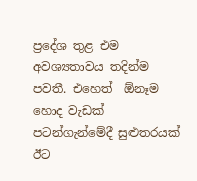ප්‍රදේශ තුළ එම අවශ්‍යතාවය තදින්ම පවතී. එහෙත්  ඕනෑම හොද වැඩක් පටන්ගැන්මේදී සුළුතරයක් ඊට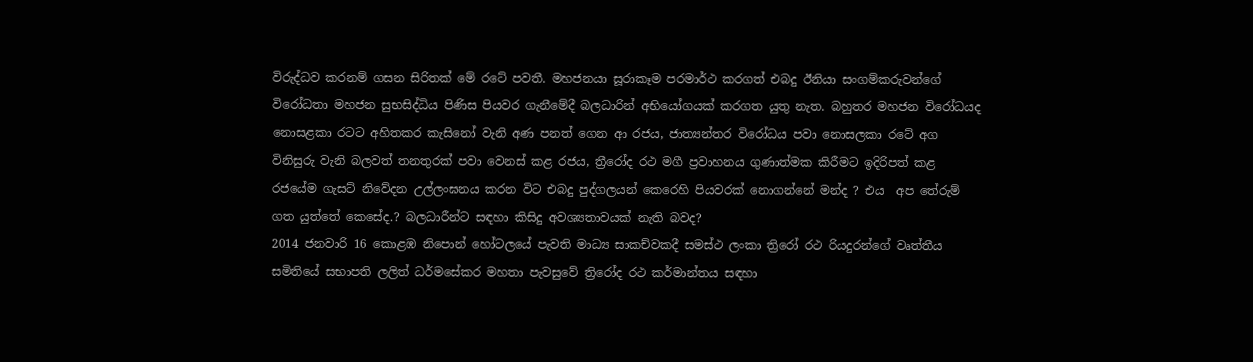විරුද්ධව කරනම් ගසන සිරිතක් මේ රටේ පවතී. මහජනයා සූරාකෑම පරමාර්ථ කරගත් එබදු ඊනියා සංගම්කරුවන්ගේ විරෝධතා මහජන සුභසිද්ධිය පිණිස පියවර ගැනීමේදී බලධාරින් අභියෝගයක් කරගත යුතු නැත. බහුතර මහජන විරෝධයද නොසළකා රටට අහිතකර කැසිනෝ වැනි අණ පනත් ගෙන ආ රජය, ජාත්‍යන්තර විරෝධය පවා නොසලකා රටේ අග විනිසුරු වැනි බලවත් තනතුරක් පවා වෙනස් කළ රජය, ත්‍රීරෝද රථ මගී ප්‍රවාහනය ගුණාත්මක කිරීමට ඉදිරිපත් කළ රජයේම ගැසට් නිවේදන උල්ලංඝනය කරන විට එබදු පුද්ගලයන් කෙරෙහි පියවරක් නොගන්නේ මන්ද ? එය  අප තේරුම් ගත යුත්තේ කෙසේද.? බලධාරීන්ට සඳහා කිසිදු අවශ්‍යතාවයක් නැති බවද?
2014 ජනවාරි 16 කොළඹ නිපොන් හෝටලයේ පැවති මාධ්‍ය සාකච්වකදී සමස්ථ ලංකා ත්‍රිරෝ රථ රියදුරන්ගේ වෘත්තීය සමිතියේ සභාපති ලලිත් ධර්මසේකර මහතා පැවසුවේ ත්‍රිරෝද රථ කර්මාන්තය සඳහා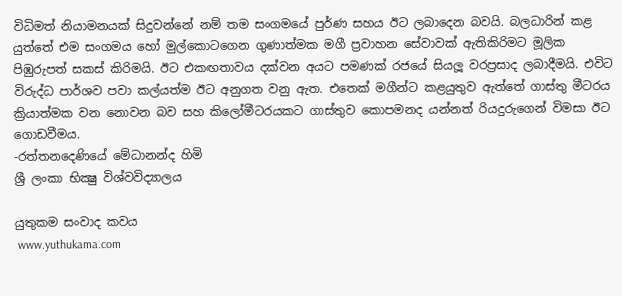විධිමත් නියාමනයක් සිදුවන්නේ නම් තම සංගමයේ පුර්ණ සහය ඊට ලබාදෙන බවයි. බලධාරින් කළ යුත්තේ එම සංගමය හෝ මුල්කොටගෙන ගුණාත්මක මගී ප්‍රවාහන සේවාවක් ඇතිකිරිමට මූලික පිඹුරුපත් සකස් කිරිමයි. ඊට එකඟතාවය දක්වන අයට පමණක් රජයේ සියලූ වරප්‍රසාද ලබාදීමයි. එවිට විරුද්ධ පාර්ශව පවා කල්යත්ම ඊට අනුගත වනු ඇත. එතෙක් මගීන්ට කළයුතුව ඇත්තේ ගාස්තු මීටරය ක්‍රියාත්මක වන නොවන බව සහ කිලෝමීටරයකට ගාස්තුව කොපමනද යන්නත් රියදුරුගෙන් විමසා ඊට ගොඩවීමය.
-රත්තනදෙණියේ මේධානන්ද හිමි
ශ්‍රී ලංකා භික්‍ෂු විශ්වවිද්‍යාලය

යුතුකම සංවාද කවය
 www.yuthukama.com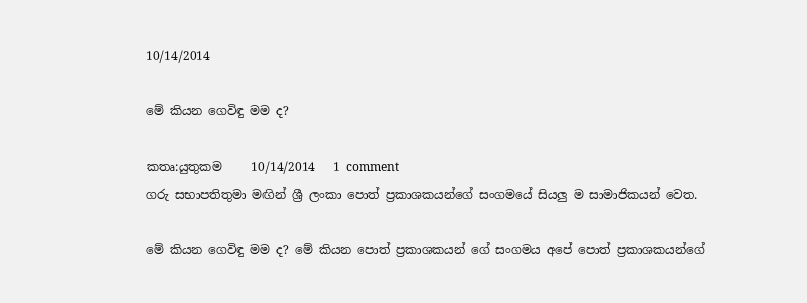10/14/2014

මේ කියන ගෙවිඳු මම ද?

කතෘ:යුතුකම     10/14/2014   1 comment
ගරු සභාපතිතුමා මඟින් ශ්‍රී ලංකා පොත් ප්‍රකාශකයන්ගේ සංගමයේ සියලු ම සාමාජිකයන් වෙත.

මේ කියන ගෙවිඳු මම ද? මේ කියන පොත් ප්‍රකාශකයන් ගේ සංගමය අපේ පොත් ප්‍රකාශකයන්ගේ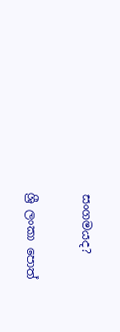සංගමයද?

ශ්‍රී ලංකා පොත්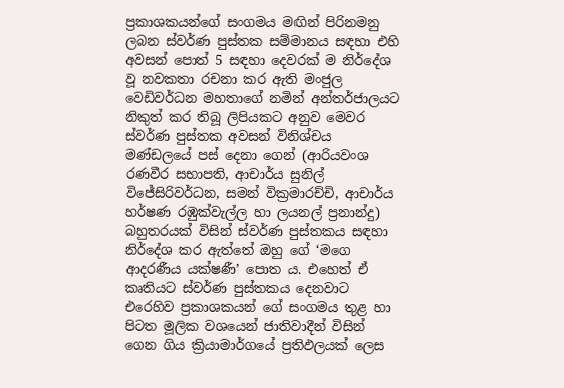ප්‍රකාශකයන්ගේ සංගමය මඟින් පිරිනමනු ලබන ස්වර්ණ පුස්තක සම්මානය සඳහා එහි අවසන් පොත් 5 සඳහා දෙවරක් ම නිර්දේශ වූ නවකතා රචනා කර ඇති මංජුල වෙඩිවර්ධන මහතාගේ නමින් අන්තර්ජාලයට නිකුත් කර තිබූ ලිපියකට අනුව මෙවර ස්වර්ණ පුස්තක අවසන් විනිශ්චය මණ්ඩලයේ පස් දෙනා ගෙන් (ආරියවංශ රණවීර සභාපති, ආචාර්ය සුනිල් විජේසිරිවර්ධන, සමන් වික්‍රමාරච්චි, ආචාර්ය හර්ෂණ රඹුක්වැල්ල හා ලයනල් ප්‍රනාන්දු) බහුතරයක් විසින් ස්වර්ණ පුස්තකය සඳහා නිර්දේශ කර ඇත්තේ ඔහු ගේ ‘මගෙ ආදරණීය යක්ෂණී’ පොත ය. එහෙත් ඒ කෘතියට ස්වර්ණ පුස්තකය දෙනවාට එරෙහිව ප්‍රකාශකයන් ගේ සංගමය තුළ හා පිටත මූලික වශයෙන් ජාතිවාදීන් විසින් ගෙන ගිය ක්‍රියාමාර්ගයේ ප්‍රතිඵලයක් ලෙස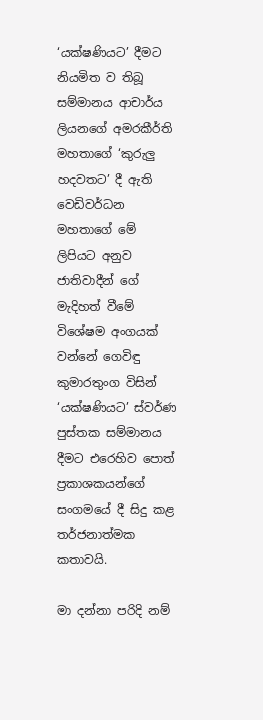‘යක්ෂණියට’ දීමට නියමිත ව තිබූ සම්මානය ආචාර්ය ලියනගේ අමරකීර්ති මහතාගේ ‘කුරුලු හදවතට’ දී ඇති වෙඩිවර්ධන මහතාගේ මේ ලිපියට අනුව ජාතිවාදීන් ගේ මැදිහත් වීමේ විශේෂම අංගයක් වන්නේ ගෙවිඳු කුමාරතුංග විසින් ‘යක්ෂණියට’ ස්වර්ණ පුස්තක සම්මානය දීමට එරෙහිව පොත් ප්‍රකාශකයන්ගේ සංගමයේ දී සිදු කළ තර්ජනාත්මක කතාවයි.

මා දන්නා පරිදි නම්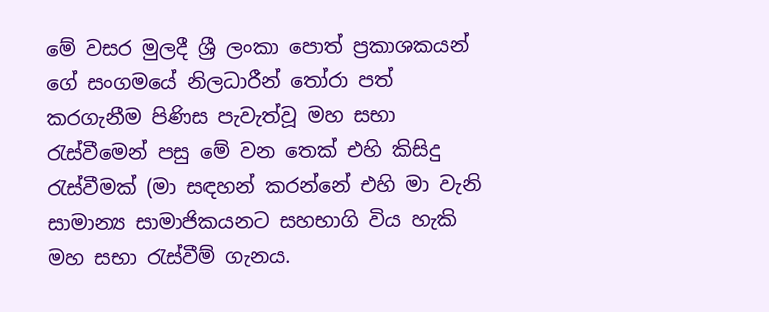මේ වසර මුලදී ශ්‍රී ලංකා පොත් ප්‍රකාශකයන් ගේ සංගමයේ නිලධාරීන් තෝරා පත් කරගැනීම පිණිස පැවැත්වූ මහ සභා රැස්වීමෙන් පසු මේ වන තෙක් එහි කිසිදු රැස්වීමක් (මා සඳහන් කරන්නේ එහි මා වැනි සාමාන්‍ය සාමාජිකයනට සහභාගි විය හැකි මහ සභා රැස්වීම් ගැනය.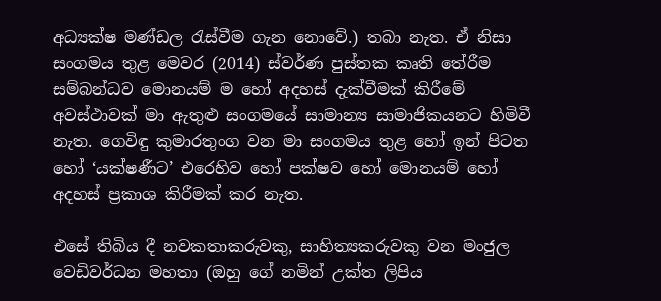අධ්‍යක්ෂ මණ්ඩල රැස්වීම ගැන නොවේ.) තබා නැත. ඒ නිසා සංගමය තුළ මෙවර (2014) ස්වර්ණ පුස්තක කෘති තේරීම සම්බන්ධව මොනයම් ම හෝ අදහස් දැක්වීමක් කිරීමේ අවස්ථාවක් මා ඇතුළු සංගමයේ සාමාන්‍ය සාමාජිකයනට හිමිවී නැත. ගෙවිඳු කුමාරතුංග වන මා සංගමය තුළ හෝ ඉන් පිටත හෝ ‘යක්ෂණීට’ එරෙහිව හෝ පක්ෂව හෝ මොනයම් හෝ අදහස් ප්‍රකාශ කිරීමක් කර නැත.

එසේ තිබිය දී නවකතාකරුවකු, සාහිත්‍යකරුවකු වන මංජුල වෙඩිවර්ධන මහතා (ඔහු ගේ නමින් උක්ත ලිපිය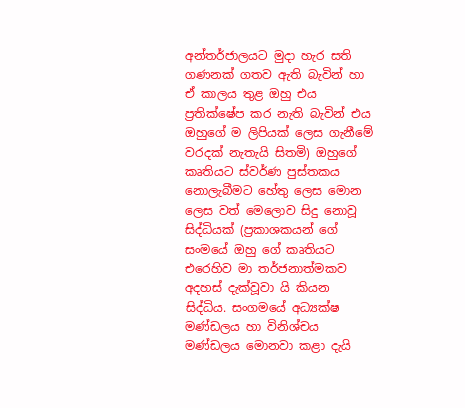අන්තර්ජාලයට මුදා හැර සති ගණනක් ගතව ඇති බැවින් හා ඒ කාලය තුළ ඔහු එය ප්‍රතික්ෂේප කර නැති බැවින් එය ඔහුගේ ම ලිපියක් ලෙස ගැනීමේ වරදක් නැතැයි සිතමි) ඔහුගේ කෘතියට ස්වර්ණ පුස්තකය නොලැබීමට හේතු ලෙස මොන ලෙස වත් මෙලොව සිදු නොවූ සිද්ධියක් (ප්‍රකාශකයන් ගේ සංමයේ ඔහු ගේ කෘතියට එරෙහිව මා තර්ජනාත්මකව අදහස් දැක්වූවා යි කියන සිද්ධිය. සංගමයේ අධ්‍යක්ෂ මණ්ඩලය හා විනිශ්චය මණ්ඩලය මොනවා කළා දැයි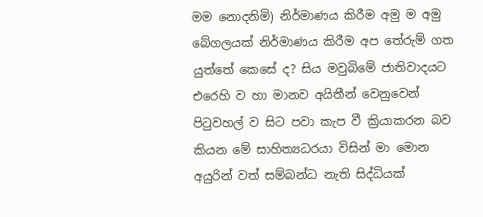මම නොදනිමි) නිර්මාණය කිරීම අමු ම අමු බේගලයක් නිර්මාණය කිරීම අප තේරුම් ගත යුත්තේ කෙසේ ද? සිය මවුබිමේ ජාතිවාදයට එරෙහි ව හා මානව අයිතීන් වෙනුවෙන් පිටුවහල් ව සිට පවා කැප වී ක්‍රියාකරන බව කියන මේ සාහිත්‍යධරයා විසින් මා මොන අයුරින් වත් සම්බන්ධ නැති සිද්ධියක්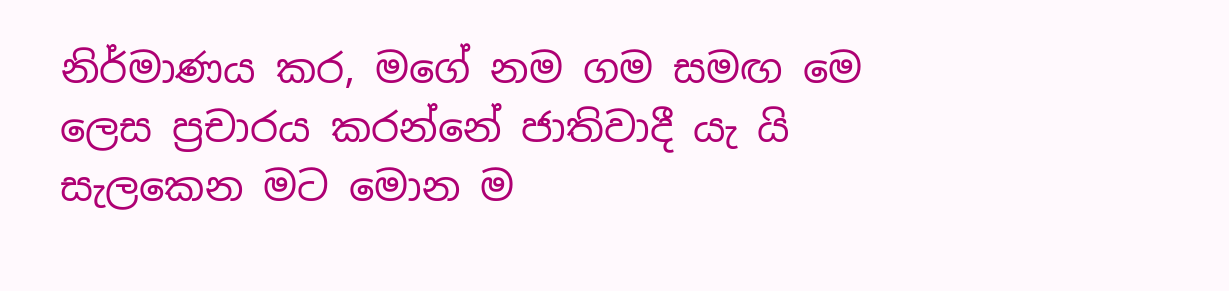නිර්මාණය කර, මගේ නම ගම සමඟ මෙ ලෙස ප්‍රචාරය කරන්නේ ජාතිවාදී යැ යි සැලකෙන මට මොන ම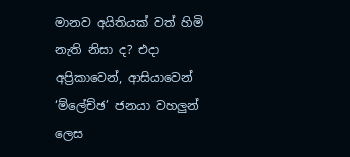මානව අයිතියක් වත් හිමි නැති නිසා ද? එදා අප්‍රිකාවෙන්, ආසියාවෙන් ‘ම්ලේච්ඡ’ ජනයා වහලුන් ලෙස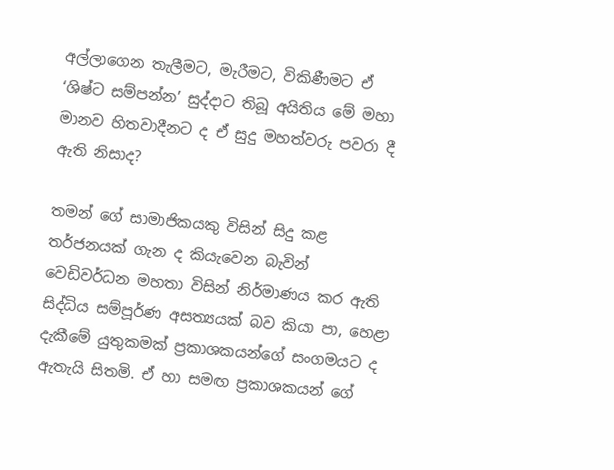අල්ලාගෙන තැලීමට, මැරීමට, විකිණීමට ඒ ‘ශිෂ්ට සම්පන්න’ සුද්දාට තිබූ අයිතිය මේ මහා මානව හිතවාදීනට ද ඒ සුදු මහත්වරු පවරා දී ඇති නිසාද?

තමන් ගේ සාමාජිකයකු විසින් සිදු කළ තර්ජනයක් ගැන ද කියැවෙන බැවින් වෙඩිවර්ධන මහතා විසින් නිර්මාණය කර ඇති සිද්ධිය සම්පූර්ණ අසත්‍යයක් බව කියා පා, හෙළා දැකීමේ යුතුකමක් ප්‍රකාශකයන්ගේ සංගමයට ද ඇතැයි සිතමි. ඒ හා සමඟ ප්‍රකාශකයන් ‍ගේ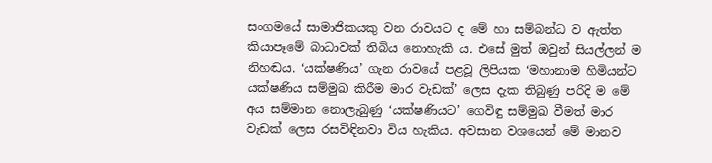සංගමයේ සාමාජිකයකු වන රාවයට ද මේ හා සම්බන්ධ ව ඇත්ත කියාපෑමේ බාධාවක් තිබිය නොහැකි ය. එසේ මුත් ඔවුන් සියල්ලන් ම නිහඬය. ‘යක්ෂණිය’ ගැන රාවයේ පළවූ ලිපියක ‘මහානාම හිමියන්ට යක්ෂණිය සම්මුඛ කිරීම මාර වැඩක්’ ලෙස දැක තිබුණු පරිදි ම මේ අය සම්මාන නොලැබුණු ‘යක්ෂණියට’ ගෙවිඳු සම්මුඛ වීමත් මාර වැඩක් ලෙස රසවිඳිනවා විය හැකිය. අවසාන වශයෙන් මේ මානව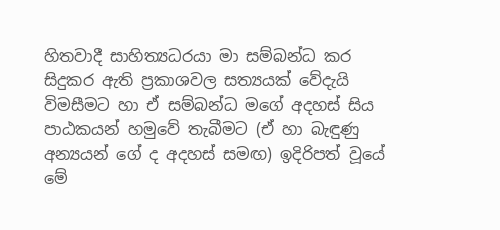හිතවාදී සාහිත්‍යධරයා මා සම්බන්ධ කර සිදුකර ඇති ප්‍රකාශවල සත්‍යයක් වේදැයි විමසීමට හා ඒ සම්බන්ධ මගේ අදහස් සිය පාඨකයන් හමුවේ තැබීමට (ඒ හා බැඳුණු අන්‍යයන් ගේ ද අදහස් සමඟ) ඉදිරිපත් වූයේ මේ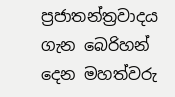ප්‍රජාතන්ත්‍රවාදය ගැන බෙරිහන් දෙන මහත්වරු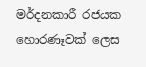මර්දනකාරී රජයක හොරණෑවක් ලෙස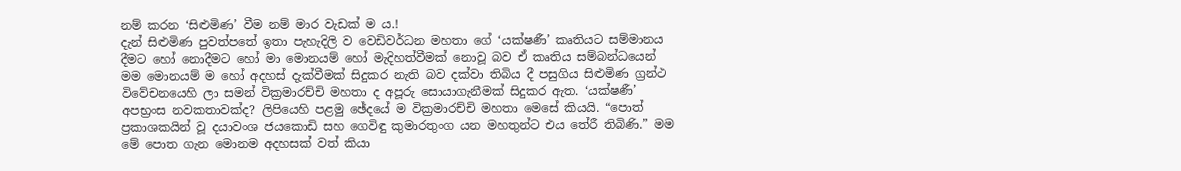නම් කරන ‘සිළුමිණ’ වීම නම් මාර වැඩක් ම ය.!
දැන් සිළුමිණ පුවත්පතේ ඉතා පැහැදිලි ව වෙඩිවර්ධන මහතා ගේ ‘යක්ෂණී’ කෘතියට සම්මානය දීමට හෝ නොදීමට හෝ මා මොනයම් හෝ මැදිහත්වීමක් නොවූ බව ඒ කෘතිය සම්බන්ධයෙන් මම මොනයම් ම හෝ අදහස් දැක්වීමක් සිදුකර නැති බව දක්වා තිබිය දී පසුගිය සිළුමිණ ග්‍රන්ථ විවේචනයෙහි ලා සමන් වික්‍රමාරච්චි මහතා ද අපූරු සොයාගැනීමක් සිදුකර ඇත. ‘යක්ෂණී’ අපභ්‍රංස නවකතාවක්ද? ලිපියෙහි පළමු ඡේදයේ ම වික්‍රමාරච්චි මහතා මෙසේ කියයි. “පොත් ප්‍රකාශකයින් වූ දයාවංශ ජයකොඩි සහ ගෙවිඳු කුමාරතුංග යන මහතුන්ට එය තේරී තිබිණි.” මම මේ පොත ගැන මොනම අදහසක් වත් කියා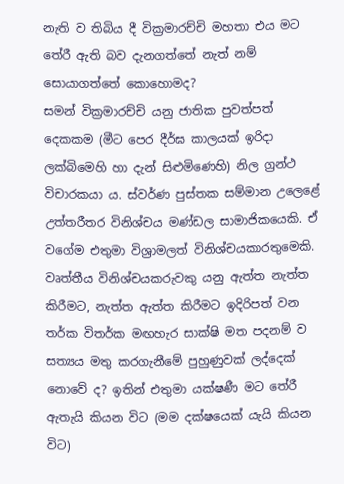නැති ව තිබිය දී වික්‍රමාරච්චි මහතා එය මට තේරී ඇති බව දැනගත්තේ නැත් නම් සොයාගත්තේ කොහොමද?
සමන් වික්‍රමාරච්චි යනු ජාතික පුවත්පත් දෙකකම (මීට පෙර දීර්ඝ කාලයක් ඉරිදා ලක්බිමෙහි හා දැන් සිළුමිණෙහි) නිල ග්‍රන්ථ විචාරකයා ය. ස්වර්ණ පුස්තක සම්මාන උලෙළේ උත්තරීතර විනිශ්චය මණ්ඩල සාමාජිකයෙකි. ඒ වගේම එතුමා විශ්‍රාමලත් විනිශ්චයකාරතුමෙකි. වෘත්තීය විනිශ්චයකරුවකු යනු ඇත්ත නැත්ත කිරීමට, නැත්ත ඇත්ත කිරීමට ඉදිරිපත් වන තර්ක විතර්ක මඟහැර සාක්ෂි මත පදනම් ව සත්‍යය මතු කරගැනීමේ පුහුණුවක් ලද්දෙක් නොවේ ද? ඉතින් එතුමා යක්ෂණී මට තේරී ඇතැයි කියන විට (මම දක්ෂයෙක් යැයි කියන විට)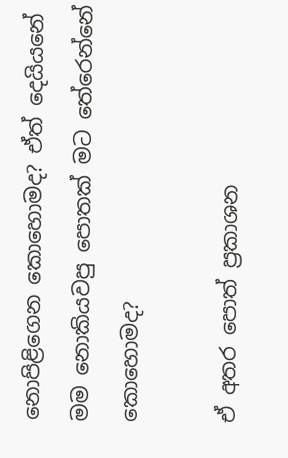නොපිළිගෙන කොහොමද? ඒත් දෙයියනේ මම නොකියවපු පොතක් මට තේරෙන්නේ කොහොමද?

ඒ අතර පොත් ප්‍රකාශන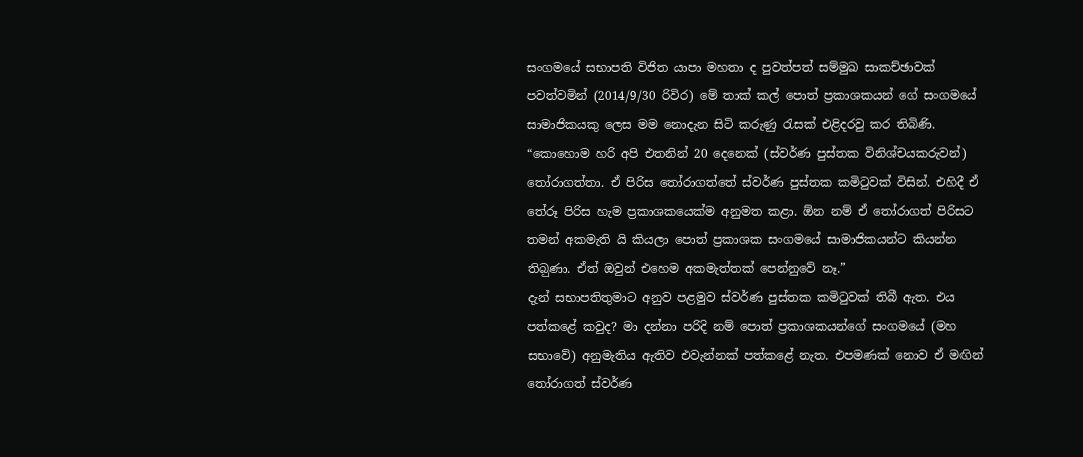සංගමයේ සභාපති විජිත යාපා මහතා ද පුවත්පත් සම්මුඛ සාකච්ඡාවක් පවත්වමින් (2014/9/30 රිවිර) මේ තාක් කල් පොත් ප්‍රකාශකයන් ගේ සංගමයේ සාමාජිකයකු ලෙස මම නොදැන සිටි කරුණු රැසක් එළිදරවු කර තිබිණි. “කොහොම හරි අපි එතනින් 20 දෙනෙක් (ස්වර්ණ පුස්තක විනිශ්චයකරුවන්) තෝරාගත්තා. ඒ පිරිස තෝරාගත්තේ ස්වර්ණ පුස්තක කමිටුවක් විසින්. එහිදී ඒ තේරූ පිරිස හැම ප්‍රකාශකයෙක්ම අනුමත කළා. ඕන නම් ඒ තෝරාගත් පිරිසට තමන් අකමැති යි කියලා පොත් ප්‍රකාශක සංගමයේ සාමාජිකයන්ට කියන්න තිබ‍ුණා. ඒත් ඔවුන් එහෙම අකමැත්තක් පෙන්නුවේ නෑ.”
දැන් සභාපතිතුමාට අනුව පළමුව ස්වර්ණ පුස්තක කමිටුවක් තිබී ඇත. එය පත්කළේ කවුද? මා දන්නා පරිදි නම් පොත් ප්‍රකාශකයන්ගේ සංගමයේ (මහ සභාවේ) අනුමැතිය ඇතිව එවැන්නක් පත්කළේ නැත. එපමණක් නොව ඒ මඟින් තෝරාගත් ස්වර්ණ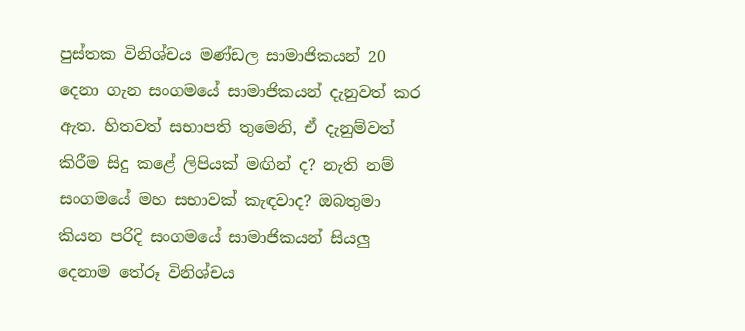පුස්තක විනිශ්චය මණ්ඩල සාමාජිකයන් 20 දෙනා ගැන සංගමයේ සාමාජිකයන් දැනුවත් කර ඇත. හිතවත් සභාපති තුමෙනි, ඒ දැනුම්වත් කිරීම සිදු කළේ ලිපියක් මඟින් ද? නැති නම් සංගමයේ මහ සභාවක් කැඳවාද? ඔබතුමා කියන පරිදි සංගමයේ සාමාජිකයන් සියලු දෙනාම තේරූ විනිශ්චය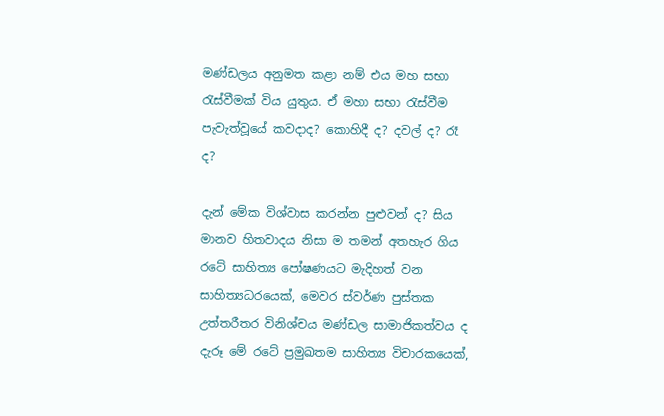මණ්ඩලය අනුමත කළා නම් එය මහ සභා රැස්වීමක් විය යුතුය. ඒ මහා සභා රැස්වීම පැවැත්වූයේ කවදාද? කොහිදී ද? දවල් ද? රෑ ද?

දැන් මේක විශ්වාස කරන්න පුළුවන් ද? සිය මානව හිතවාදය නිසා ම තමන් අතහැර ගිය රටේ සාහිත්‍ය පෝෂණයට මැදිහත් වන සාහිත්‍යධර‍යෙක්, මෙවර ස්වර්ණ පුස්තක උත්තරීතර විනිශ්චය මණ්ඩල සාමාජිකත්වය ද දැරූ මේ රටේ ප්‍රමුඛතම සාහිත්‍ය විචාරකයෙක්,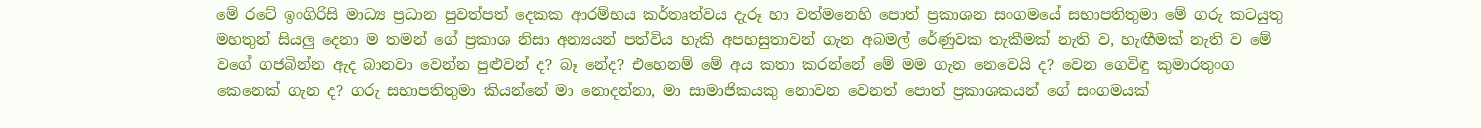මේ රටේ ඉංගිරිසි මාධ්‍ය ප්‍රධාන පුවත්පත් දෙකක ආරම්භය කර්තෘත්වය දැරූ හා වත්මනෙහි පොත් ප්‍රකාශන සංගමයේ සභාපතිතුමා මේ ගරු කටයුතු මහතුන් සියලු දෙනා ම තමන් ගේ ප්‍රකාශ නිසා අන්‍යයන් පත්විය හැකි අපහසුතාවන් ගැන අබමල් රේණුවක තැකීමක් නැති ව, හැඟීමක් නැති ව මේ වගේ ගජබින්න ඇද බානවා වෙන්න පුළුවන් ද? බෑ නේද? එහෙනම් මේ අය කතා කරන්නේ මේ මම ගැන නෙවෙයි ද? වෙන ගෙවිඳු කුමාරතුංග කෙනෙක් ගැන ද? ගරු සභාපතිතුමා කියන්නේ මා නොදන්නා, මා සාමාජිකයකු නොවන වෙනත් පොත් ප්‍රකාශකයන් ගේ සංගමයක්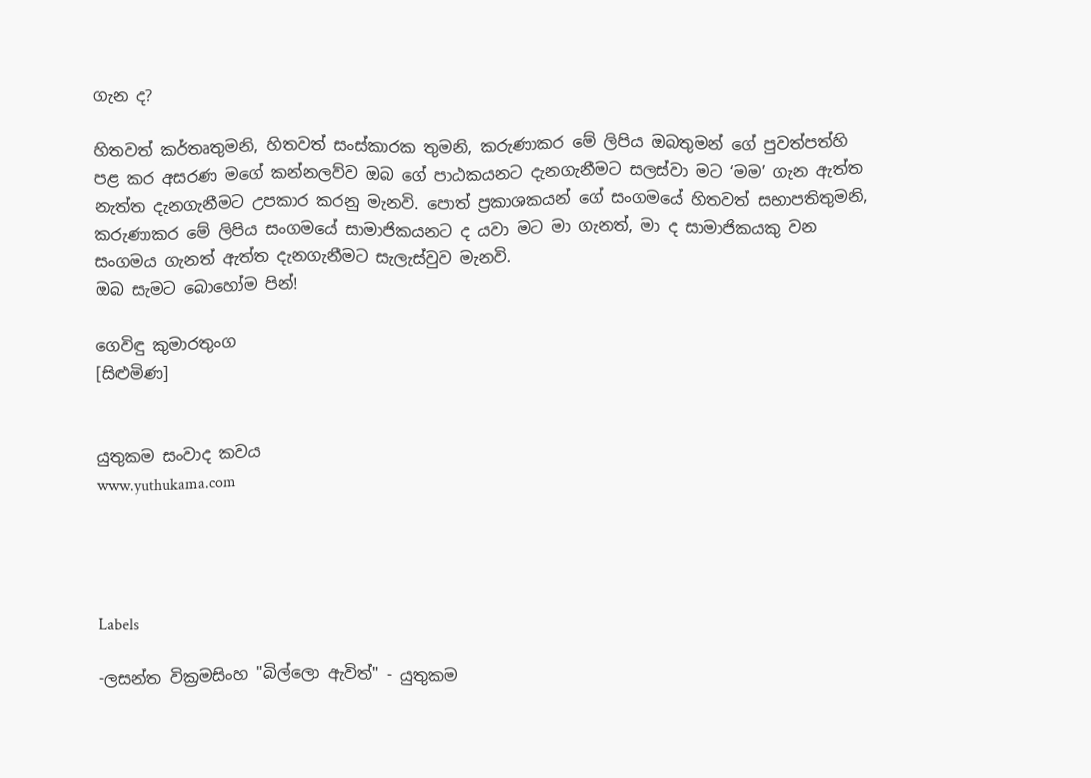ගැන ද?

හිතවත් කර්තෘතුමනි, හිතවත් සංස්කාරක තුමනි, කරුණාකර මේ ලිපිය ඔබතුමන් ගේ පුවත්පත්හි පළ කර අසරණ මගේ කන්නලව්ව ඔබ ගේ පාඨකයනට දැනගැනීමට සලස්වා මට ‘මම’ ගැන ඇත්ත නැත්ත දැනගැනීමට උපකාර කරනු මැනවි. පොත් ප්‍රකාශකයන් ගේ සංගමයේ හිතවත් සභාපතිතුමනි, කරුණාකර මේ ලිපිය සංගමයේ සාමාජිකයනට ද යවා මට මා ගැනත්, මා ද සාමාජිකයකු වන සංගමය ගැනත් ඇත්ත දැනගැනීමට සැලැස්වුව මැනවි.
ඔබ සැමට බොහෝම පින්!

ගෙවිඳු කුමාරතුංග
[සිළුමිණ]


යුතුකම සංවාද කවය
www.yuthukama.com




Labels

-ලසන්ත වික්‍රමසිංහ "බිල්ලො ඇවිත්" - යුතුකම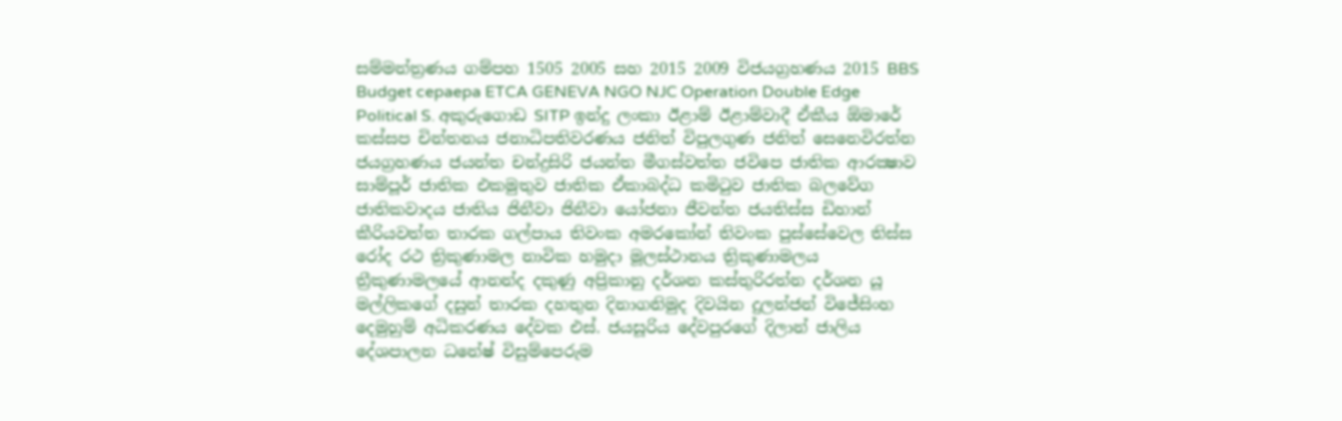සම්මන්ත්‍රණය ගම්පහ 1505 2005 සහ 2015 2009 විජයග්‍රහණය 2015 BBS Budget cepaepa ETCA GENEVA NGO NJC Operation Double Edge Political S. අකුරුගොඩ SITP ඉන්දු ලංකා ඊළාම් ඊළාම්වාදී ඒකීය ඕමාරේ කස්‌සප චින්තනය ජනාධිපතිවරණය ජනිත් විපුලගුණ ජනිත් සෙනෙවිරත්න ජයග්‍රහණය ජයන්ත චන්ද්‍රසිරි ජයන්ත මීගස්වත්ත ජවිපෙ ජාතික ආරක්‍ෂාව සාම්පූර් ජාතික එකමුතුව ජාතික ඒකාබද්ධ කමිටුව ජාතික බලවේග ජාතිකවාදය ජාතිය ජිනීවා ජිනීවා යෝජනා ජීවන්ත ජයතිස්ස ඩිහාන් කීරියවත්ත තාරක ගල්පාය තිවංක අමරකෝන් තිවංක පුස්සේවෙල තිස්‌ස රෝද රථ ත්‍රිකුණාමල නාවික හමුදා මූලස්‌ථානය ත්‍රිකුණාමලය ත්‍රීකුණාමලයේ ආනන්ද දකුණු අප්‍රිකානු දර්ශන කස්තුරිරත්න දර්ශන යූ මල්ලිකගේ දසුන් තාරක දහතුන දිනාගනිමුද දිවයින දුලන්ජන් විජේසිංහ දෙමුහුම් අධිකරණය දේවක එස්. ජයසූරිය දේවපුරගේ දිලාන් ජාලිය දේශපාලන ධනේෂ් විසුම්පෙරුම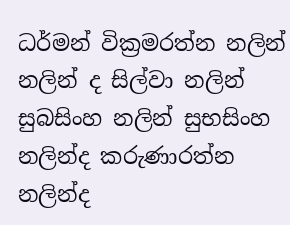ධර්මන් වික්‍රමරත්න නලින් නලින් ද සිල්වා නලින් සුබසිංහ නලින් සුභසිංහ නලින්ද කරුණාරත්න නලින්ද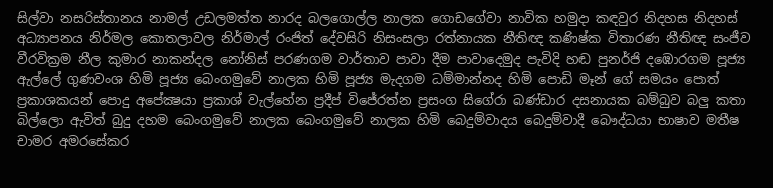සිල්වා නසරිස්‌තානය නාමල් උඩලමත්ත නාරද බලගොල්ල නාලක ගොඩගේවා නාවික හමුදා කඳවුර නිදහස නිදහස් අධ්‍යාපනය නිර්මල කොතලාවල නිර්මාල් රංජිත් දේවසිරි නිසංසලා රත්නායක නීතිඥ කණිෂ්ක විතාරණ නීතිඥ සංජීව වීරවික්‍රම නීල කුමාර නාකන්දල නෝනිස් පරණගම වාර්තාව පාවා දීම පාවාදෙමුද පැවිදි හඬ පුනර්ජි දඹොරගම පූජ්‍ය ඇල්ලේ ගුණවංශ හිමි පූජ්‍ය බෙංගමුවේ නාලක හිමි පූජ්‍ය මැදගම ධම්මාන්නද හිමි පොඩි මෑන් ගේ සමයං පොත් ප්‍රකාශකයන් පොදු අපේක්‍ෂයා ප්‍රකාශ් වැල්හේන ප්‍රදීප් විජේරත්න ප්‍රසංග සිගේරා බණ්ඩාර දසනායක බම්බුව බලු කතා බිල්ලො ඇවිත් බුදු දහම බෙංගමුවේ නාලක බෙංගමුවේ නාලක හිමි බෙදුම්වාදය බෙදුම්වාදී බෞද්ධයා භාෂාව මතීෂ චාමර අමරසේකර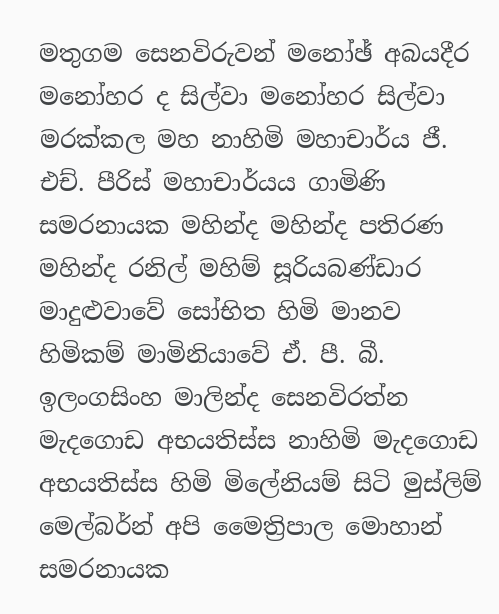මතුගම සෙනවිරුවන් මනෝඡ් අබයදීර මනෝහර ද සිල්වා මනෝහර සිල්වා මරක්කල මහ නාහිමි මහාචාර්ය ජී. එච්. පීරිස් මහාචාර්යය ගාමිණි සමරනායක මහින්ද මහින්ද පතිරණ මහින්ද රනිල් මහිම් සූරියබණ්ඩාර මාදුළුවාවේ සෝභිත හිමි මානව හිමිකම් මාමිනියාවේ ඒ. පී. බී. ඉලංගසිංහ මාලින්ද සෙනවිරත්න මැදගොඩ අභයතිස්ස නාහිමි මැදගොඩ අභයතිස්ස හිමි මිලේනියම් සිටි මුස්‌ලිම් මෙල්බර්න් අපි මෛත්‍රිපාල මොහාන් සමරනායක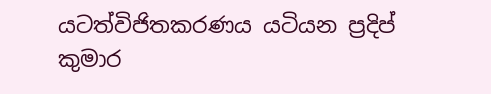යටත්විජිතකරණය යටියන ප්‍රදිප් කුමාර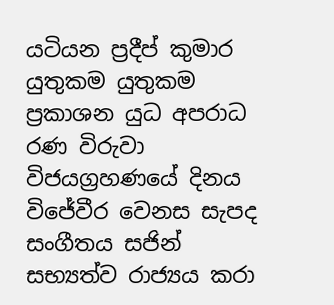යටියන ප්‍රදීප් කුමාර යුතුකම යුතුකම ප්‍රකාශන යුධ අපරාධ රණ විරුවා විජයග්‍රහණයේ දිනය විජේවීර වෙනස සැපද සංගීතය සජින් සභ්‍යත්ව රාජ්‍යය කරා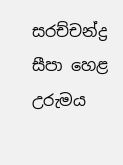සරච්චන්ද්‍ර සීපා හෙළ උරුමය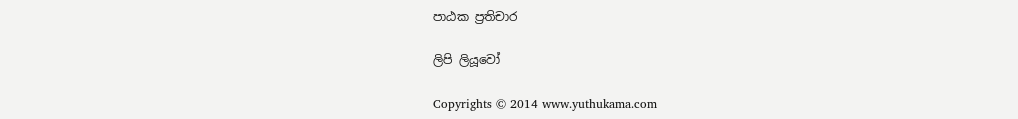පාඨක ප්‍රතිචාර

ලිපි ලියූවෝ

Copyrights © 2014 www.yuthukama.com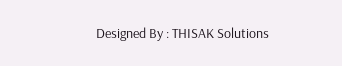Designed By : THISAK Solutions